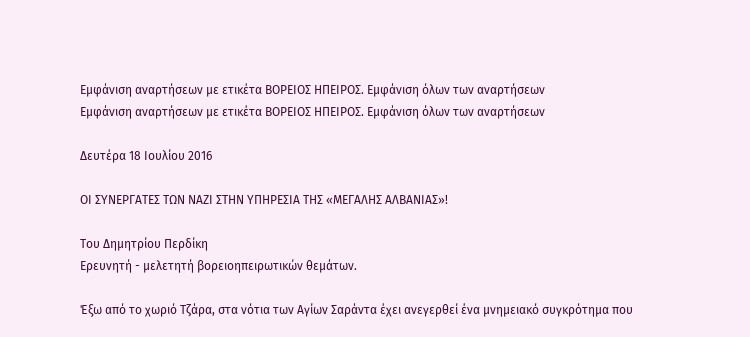Εμφάνιση αναρτήσεων με ετικέτα ΒΟΡΕΙΟΣ ΗΠΕΙΡΟΣ. Εμφάνιση όλων των αναρτήσεων
Εμφάνιση αναρτήσεων με ετικέτα ΒΟΡΕΙΟΣ ΗΠΕΙΡΟΣ. Εμφάνιση όλων των αναρτήσεων

Δευτέρα 18 Ιουλίου 2016

ΟΙ ΣΥΝΕΡΓΑΤΕΣ ΤΩΝ ΝΑΖΙ ΣΤΗΝ ΥΠΗΡΕΣΙΑ ΤΗΣ «ΜΕΓΑΛΗΣ ΑΛΒΑΝΙΑΣ»!

Του Δημητρίου Περδίκη
Ερευνητή - μελετητή βορειοηπειρωτικών θεμάτων.

Έξω από το χωριό Τζάρα, στα νότια των Αγίων Σαράντα έχει ανεγερθεί ένα μνημειακό συγκρότημα που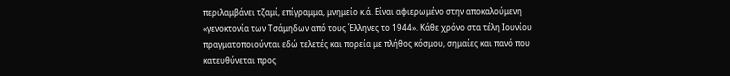περιλαμβάνει τζαμί, επίγραμμα, μνημείο κ.ά. Είναι αφιερωμένο στην αποκαλούμενη «γενοκτονία των Τσάμηδων από τους Έλληνες το 1944». Κάθε χρόνο στα τέλη Ιουνίου πραγματοποιούνται εδώ τελετές και πορεία με πλήθος κόσμου, σημαίες και πανό που κατευθύνεται προς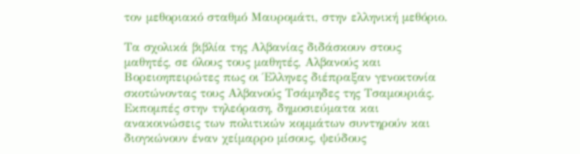τον μεθοριακό σταθμό Μαυρομάτι, στην ελληνική μεθόριο.

Τα σχολικά βιβλία της Αλβανίας διδάσκουν στους μαθητές, σε όλους τους μαθητές, Αλβανούς και Βορειοηπειρώτες πως οι Έλληνες διέπραξαν γενοκτονία σκοτώνοντας τους Αλβανούς Τσάμηδες της Τσαμουριάς. Εκπομπές στην τηλεόραση, δημοσιεύματα και ανακοινώσεις των πολιτικών κομμάτων συντηρούν και διογκώνουν έναν χείμαρρο μίσους, ψεύδους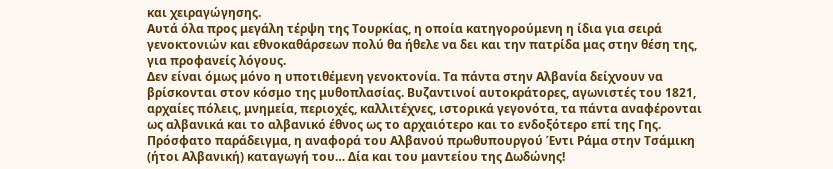και χειραγώγησης.
Αυτά όλα προς μεγάλη τέρψη της Τουρκίας, η οποία κατηγορούμενη η ίδια για σειρά γενοκτονιών και εθνοκαθάρσεων πολύ θα ήθελε να δει και την πατρίδα μας στην θέση της, για προφανείς λόγους.
Δεν είναι όμως μόνο η υποτιθέμενη γενοκτονία. Τα πάντα στην Αλβανία δείχνουν να βρίσκονται στον κόσμο της μυθοπλασίας. Βυζαντινοί αυτοκράτορες, αγωνιστές του 1821, αρχαίες πόλεις, μνημεία, περιοχές, καλλιτέχνες, ιστορικά γεγονότα, τα πάντα αναφέρονται ως αλβανικά και το αλβανικό έθνος ως το αρχαιότερο και το ενδοξότερο επί της Γης. Πρόσφατο παράδειγμα, η αναφορά του Αλβανού πρωθυπουργού Έντι Ράμα στην Τσάμικη (ήτοι Αλβανική) καταγωγή του… Δία και του μαντείου της Δωδώνης!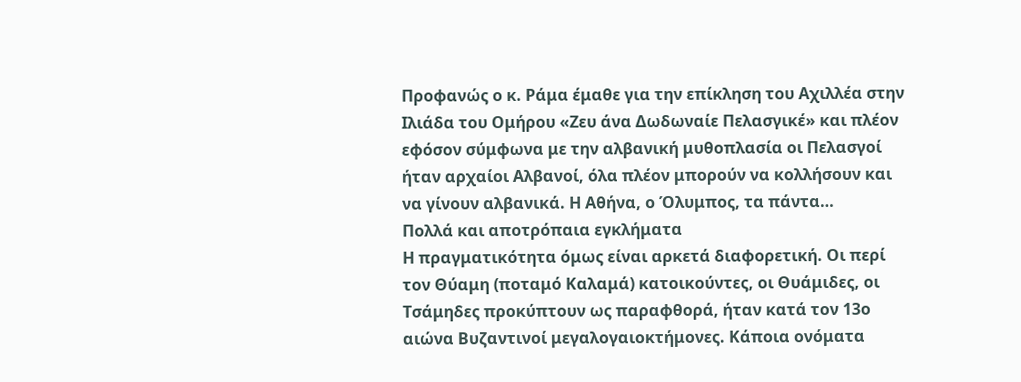Προφανώς ο κ. Ράμα έμαθε για την επίκληση του Αχιλλέα στην Ιλιάδα του Ομήρου «Ζευ άνα Δωδωναίε Πελασγικέ» και πλέον εφόσον σύμφωνα με την αλβανική μυθοπλασία οι Πελασγοί ήταν αρχαίοι Αλβανοί, όλα πλέον μπορούν να κολλήσουν και να γίνουν αλβανικά. Η Αθήνα, ο Όλυμπος, τα πάντα…
Πολλά και αποτρόπαια εγκλήματα
Η πραγματικότητα όμως είναι αρκετά διαφορετική. Οι περί τον Θύαμη (ποταμό Καλαμά) κατοικούντες, οι Θυάμιδες, οι Τσάμηδες προκύπτουν ως παραφθορά, ήταν κατά τον 13ο αιώνα Βυζαντινοί μεγαλογαιοκτήμονες. Κάποια ονόματα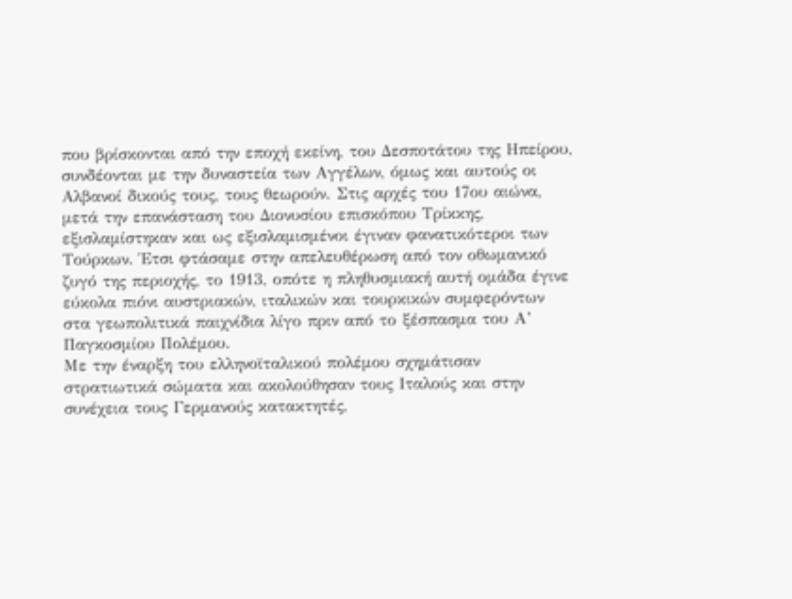που βρίσκονται από την εποχή εκείνη, του Δεσποτάτου της Ηπείρου, συνδέονται με την δυναστεία των Αγγέλων, όμως και αυτούς οι Αλβανοί δικούς τους, τους θεωρούν. Στις αρχές του 17ου αιώνα, μετά την επανάσταση του Διονυσίου επισκόπου Τρίκκης, εξισλαμίστηκαν και ως εξισλαμισμένοι έγιναν φανατικότεροι των Τούρκων. Έτσι φτάσαμε στην απελευθέρωση από τον οθωμανικό ζυγό της περιοχής, το 1913, οπότε η πληθυσμιακή αυτή ομάδα έγινε εύκολα πιόνι αυστριακών, ιταλικών και τουρκικών συμφερόντων στα γεωπολιτικά παιχνίδια λίγο πριν από το ξέσπασμα του Α’ Παγκοσμίου Πολέμου.
Με την έναρξη του ελληνοϊταλικού πολέμου σχημάτισαν στρατιωτικά σώματα και ακολούθησαν τους Ιταλούς και στην συνέχεια τους Γερμανούς κατακτητές,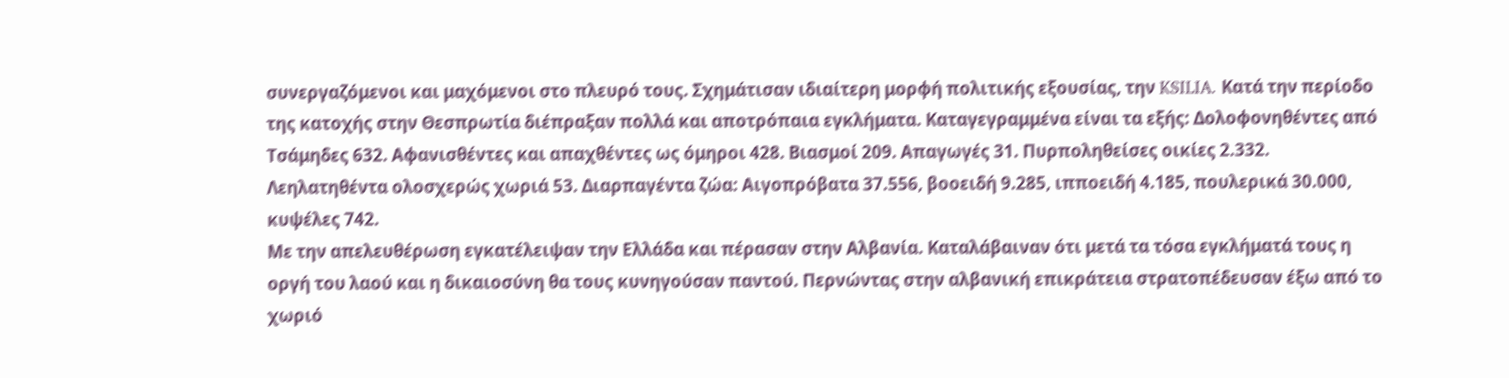συνεργαζόμενοι και μαχόμενοι στο πλευρό τους. Σχημάτισαν ιδιαίτερη μορφή πολιτικής εξουσίας, την KSILIA. Κατά την περίοδο της κατοχής στην Θεσπρωτία διέπραξαν πολλά και αποτρόπαια εγκλήματα. Καταγεγραμμένα είναι τα εξής: Δολοφονηθέντες από Τσάμηδες 632. Αφανισθέντες και απαχθέντες ως όμηροι 428. Βιασμοί 209. Απαγωγές 31. Πυρποληθείσες οικίες 2.332. Λεηλατηθέντα ολοσχερώς χωριά 53. Διαρπαγέντα ζώα: Αιγοπρόβατα 37.556, βοοειδή 9.285, ιπποειδή 4.185, πουλερικά 30.000, κυψέλες 742.
Με την απελευθέρωση εγκατέλειψαν την Ελλάδα και πέρασαν στην Αλβανία. Καταλάβαιναν ότι μετά τα τόσα εγκλήματά τους η οργή του λαού και η δικαιοσύνη θα τους κυνηγούσαν παντού. Περνώντας στην αλβανική επικράτεια στρατοπέδευσαν έξω από το χωριό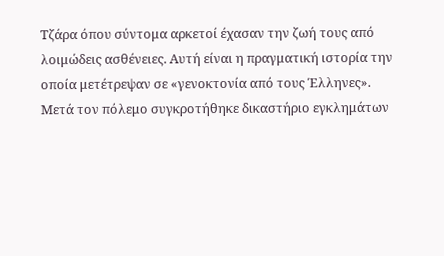Τζάρα όπου σύντομα αρκετοί έχασαν την ζωή τους από λοιμώδεις ασθένειες. Αυτή είναι η πραγματική ιστορία την οποία μετέτρεψαν σε «γενοκτονία από τους Έλληνες».
Μετά τον πόλεμο συγκροτήθηκε δικαστήριο εγκλημάτων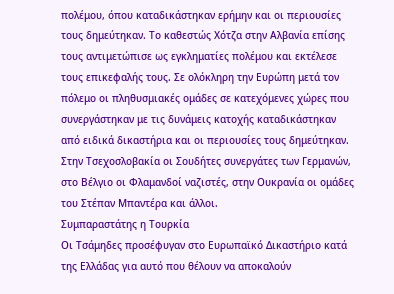πολέμου, όπου καταδικάστηκαν ερήμην και οι περιουσίες τους δημεύτηκαν. Το καθεστώς Χότζα στην Αλβανία επίσης τους αντιμετώπισε ως εγκληματίες πολέμου και εκτέλεσε τους επικεφαλής τους. Σε ολόκληρη την Ευρώπη μετά τον πόλεμο οι πληθυσμιακές ομάδες σε κατεχόμενες χώρες που συνεργάστηκαν με τις δυνάμεις κατοχής καταδικάστηκαν από ειδικά δικαστήρια και οι περιουσίες τους δημεύτηκαν. Στην Τσεχοσλοβακία οι Σουδήτες συνεργάτες των Γερμανών, στο Βέλγιο οι Φλαμανδοί ναζιστές, στην Ουκρανία οι ομάδες του Στέπαν Μπαντέρα και άλλοι.
Συμπαραστάτης η Τουρκία
Οι Τσάμηδες προσέφυγαν στο Ευρωπαϊκό Δικαστήριο κατά της Ελλάδας για αυτό που θέλουν να αποκαλούν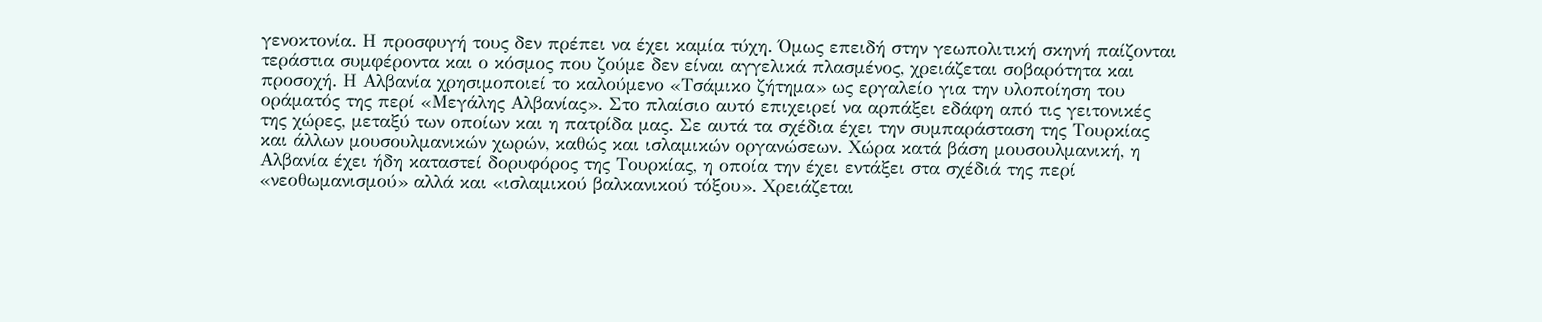γενοκτονία. Η προσφυγή τους δεν πρέπει να έχει καμία τύχη. Όμως επειδή στην γεωπολιτική σκηνή παίζονται τεράστια συμφέροντα και ο κόσμος που ζούμε δεν είναι αγγελικά πλασμένος, χρειάζεται σοβαρότητα και προσοχή. Η Αλβανία χρησιμοποιεί το καλούμενο «Τσάμικο ζήτημα» ως εργαλείο για την υλοποίηση του οράματός της περί «Μεγάλης Αλβανίας». Στο πλαίσιο αυτό επιχειρεί να αρπάξει εδάφη από τις γειτονικές της χώρες, μεταξύ των οποίων και η πατρίδα μας. Σε αυτά τα σχέδια έχει την συμπαράσταση της Τουρκίας και άλλων μουσουλμανικών χωρών, καθώς και ισλαμικών οργανώσεων. Χώρα κατά βάση μουσουλμανική, η Αλβανία έχει ήδη καταστεί δορυφόρος της Τουρκίας, η οποία την έχει εντάξει στα σχέδιά της περί «νεοθωμανισμού» αλλά και «ισλαμικού βαλκανικού τόξου». Χρειάζεται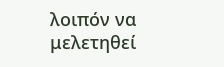λοιπόν να μελετηθεί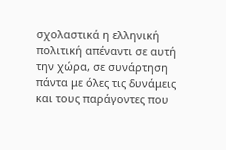σχολαστικά η ελληνική πολιτική απέναντι σε αυτή την χώρα, σε συνάρτηση πάντα με όλες τις δυνάμεις και τους παράγοντες που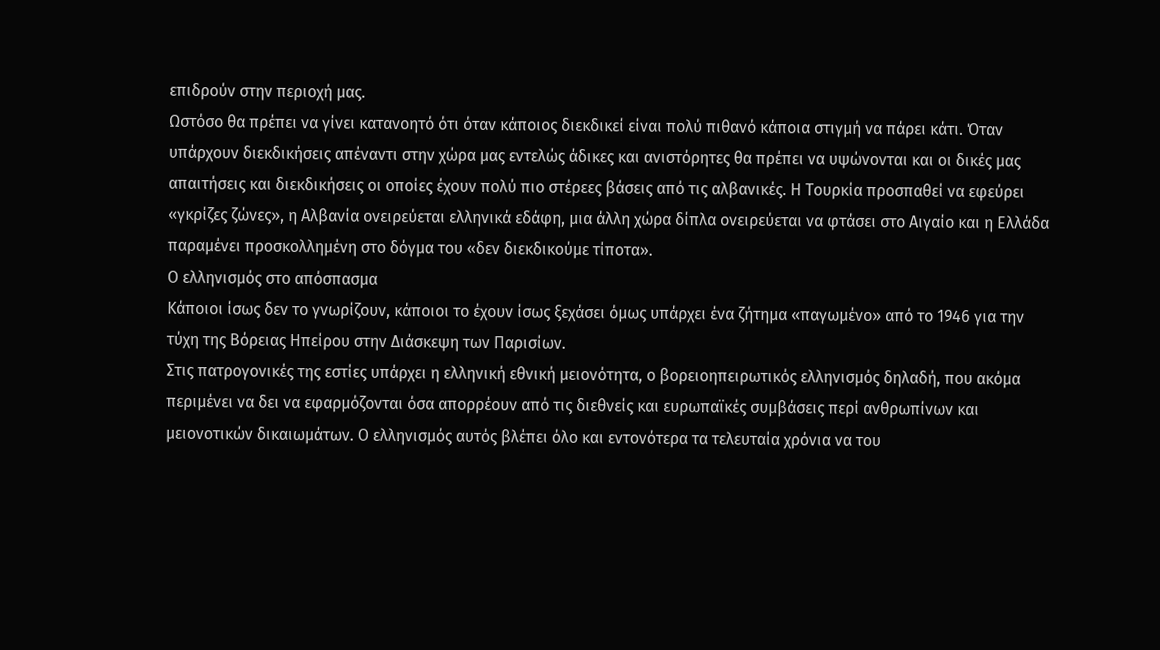επιδρούν στην περιοχή μας.
Ωστόσο θα πρέπει να γίνει κατανοητό ότι όταν κάποιος διεκδικεί είναι πολύ πιθανό κάποια στιγμή να πάρει κάτι. Όταν υπάρχουν διεκδικήσεις απέναντι στην χώρα μας εντελώς άδικες και ανιστόρητες θα πρέπει να υψώνονται και οι δικές μας απαιτήσεις και διεκδικήσεις οι οποίες έχουν πολύ πιο στέρεες βάσεις από τις αλβανικές. Η Τουρκία προσπαθεί να εφεύρει «γκρίζες ζώνες», η Αλβανία ονειρεύεται ελληνικά εδάφη, μια άλλη χώρα δίπλα ονειρεύεται να φτάσει στο Αιγαίο και η Ελλάδα παραμένει προσκολλημένη στο δόγμα του «δεν διεκδικούμε τίποτα».
Ο ελληνισμός στο απόσπασμα
Κάποιοι ίσως δεν το γνωρίζουν, κάποιοι το έχουν ίσως ξεχάσει όμως υπάρχει ένα ζήτημα «παγωμένο» από το 1946 για την τύχη της Βόρειας Ηπείρου στην Διάσκεψη των Παρισίων.
Στις πατρογονικές της εστίες υπάρχει η ελληνική εθνική μειονότητα, ο βορειοηπειρωτικός ελληνισμός δηλαδή, που ακόμα περιμένει να δει να εφαρμόζονται όσα απορρέουν από τις διεθνείς και ευρωπαϊκές συμβάσεις περί ανθρωπίνων και μειονοτικών δικαιωμάτων. Ο ελληνισμός αυτός βλέπει όλο και εντονότερα τα τελευταία χρόνια να του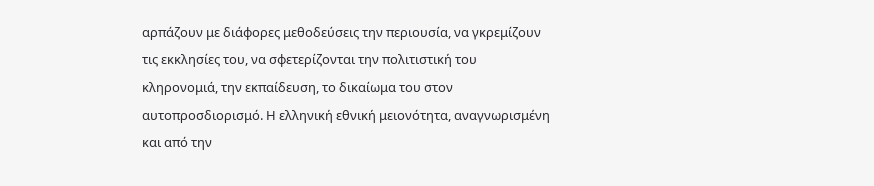αρπάζουν με διάφορες μεθοδεύσεις την περιουσία, να γκρεμίζουν τις εκκλησίες του, να σφετερίζονται την πολιτιστική του κληρονομιά, την εκπαίδευση, το δικαίωμα του στον αυτοπροσδιορισμό. Η ελληνική εθνική μειονότητα, αναγνωρισμένη και από την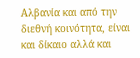Αλβανία και από την διεθνή κοινότητα, είναι και δίκαιο αλλά και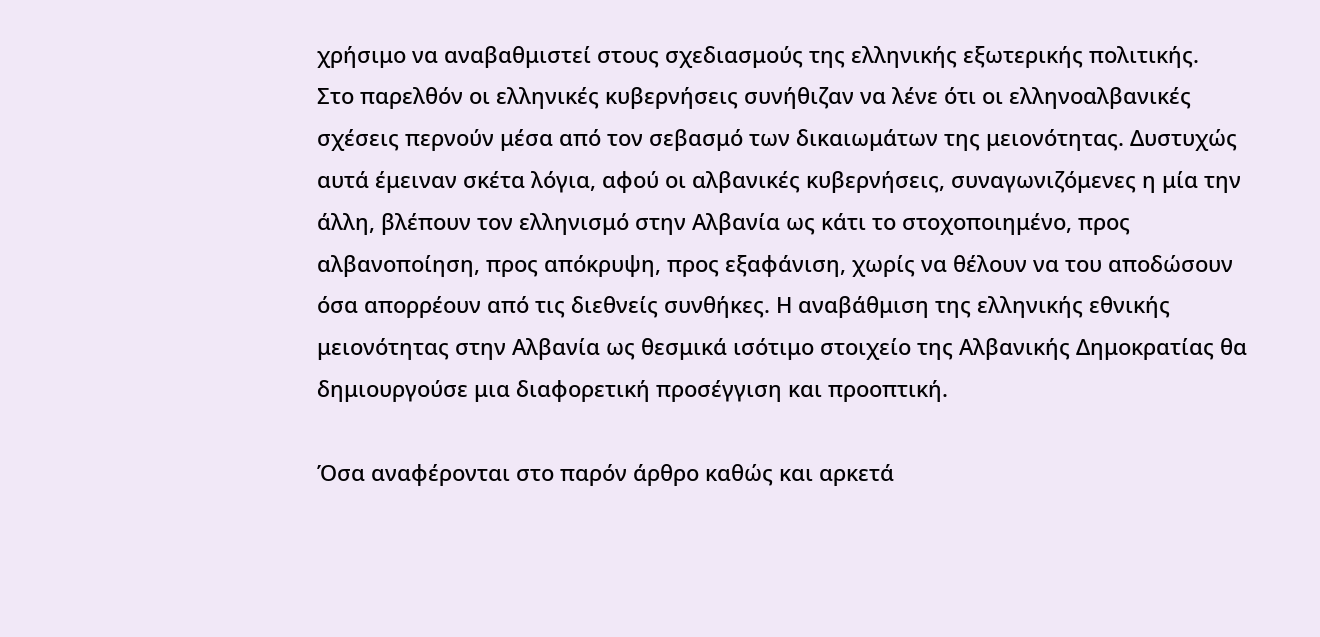χρήσιμο να αναβαθμιστεί στους σχεδιασμούς της ελληνικής εξωτερικής πολιτικής.
Στο παρελθόν οι ελληνικές κυβερνήσεις συνήθιζαν να λένε ότι οι ελληνοαλβανικές σχέσεις περνούν μέσα από τον σεβασμό των δικαιωμάτων της μειονότητας. Δυστυχώς αυτά έμειναν σκέτα λόγια, αφού οι αλβανικές κυβερνήσεις, συναγωνιζόμενες η μία την άλλη, βλέπουν τον ελληνισμό στην Αλβανία ως κάτι το στοχοποιημένο, προς αλβανοποίηση, προς απόκρυψη, προς εξαφάνιση, χωρίς να θέλουν να του αποδώσουν όσα απορρέουν από τις διεθνείς συνθήκες. Η αναβάθμιση της ελληνικής εθνικής μειονότητας στην Αλβανία ως θεσμικά ισότιμο στοιχείο της Αλβανικής Δημοκρατίας θα δημιουργούσε μια διαφορετική προσέγγιση και προοπτική.

Όσα αναφέρονται στο παρόν άρθρο καθώς και αρκετά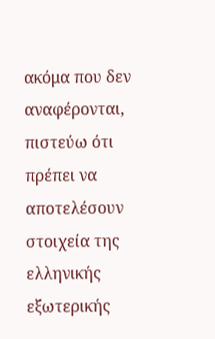ακόμα που δεν αναφέρονται, πιστεύω ότι πρέπει να αποτελέσουν στοιχεία της ελληνικής εξωτερικής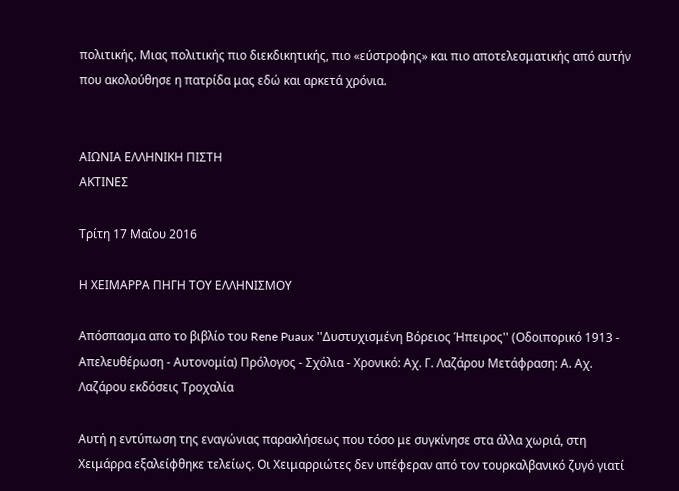πολιτικής. Μιας πολιτικής πιο διεκδικητικής, πιο «εύστροφης» και πιο αποτελεσματικής από αυτήν που ακολούθησε η πατρίδα μας εδώ και αρκετά χρόνια.


ΑΙΩΝΙΑ ΕΛΛΗΝΙΚΗ ΠΙΣΤΗ
ΑΚΤΙΝΕΣ

Τρίτη 17 Μαΐου 2016

Η ΧΕΙΜΑΡΡΑ ΠΗΓΗ TOΥ ΕΛΛΗΝΙΣΜΟΥ

Απόσπασμα απο το βιβλίο του Rene Puaux ''Δυστυχισμένη Βόρειος Ήπειρος'' (Οδοιπορικό 1913 - Απελευθέρωση - Αυτονομία) Πρόλογος - Σχόλια - Χρονικό: Αχ. Γ. Λαζάρου Μετάφραση: Α. Αχ. Λαζάρου εκδόσεις Τροχαλία

Αυτή η εντύπωση της εναγώνιας παρακλήσεως που τόσο με συγκίνησε στα άλλα χωριά, στη Χειμάρρα εξαλείφθηκε τελείως. Οι Χειμαρριώτες δεν υπέφεραν από τον τουρκαλβανικό ζυγό γιατί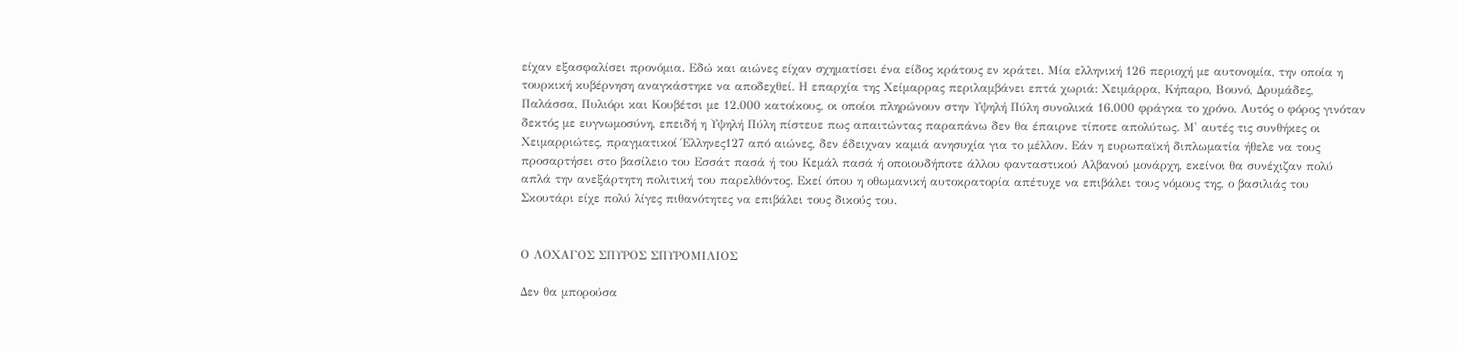είχαν εξασφαλίσει προνόμια. Εδώ και αιώνες είχαν σχηματίσει ένα είδος κράτους εν κράτει. Μία ελληνική 126 περιοχή με αυτονομία, την οποία η τουρκική κυβέρνηση αναγκάστηκε να αποδεχθεί. Η επαρχία της Χείμαρρας περιλαμβάνει επτά χωριά: Χειμάρρα, Κήπαρο, Βουνό, Δρυμάδες, Παλάσσα, Πυλιόρι και Κουβέτσι με 12.000 κατοίκους, οι οποίοι πληρώνουν στην Υψηλή Πύλη συνολικά 16.000 φράγκα το χρόνο. Αυτός ο φόρος γινόταν δεκτός με ευγνωμοσύνη, επειδή η Υψηλή Πύλη πίστευε πως απαιτώντας παραπάνω δεν θα έπαιρνε τίποτε απολύτως. Μ' αυτές τις συνθήκες οι Χειμαρριώτες, πραγματικοί Έλληνες127 από αιώνες, δεν έδειχναν καμιά ανησυχία για το μέλλον. Εάν η ευρωπαϊκή διπλωματία ήθελε να τους προσαρτήσει στο βασίλειο του Εσσάτ πασά ή του Κεμάλ πασά ή οποιουδήποτε άλλου φανταστικού Αλβανού μονάρχη, εκείνοι θα συνέχιζαν πολύ απλά την ανεξάρτητη πολιτική του παρελθόντος. Εκεί όπου η οθωμανική αυτοκρατορία απέτυχε να επιβάλει τους νόμους της, ο βασιλιάς του Σκουτάρι είχε πολύ λίγες πιθανότητες να επιβάλει τους δικούς του.


Ο ΛΟΧΑΓΟΣ ΣΠΥΡΟΣ ΣΠΥΡΟΜΙΛΙΟΣ

Δεν θα μπορούσα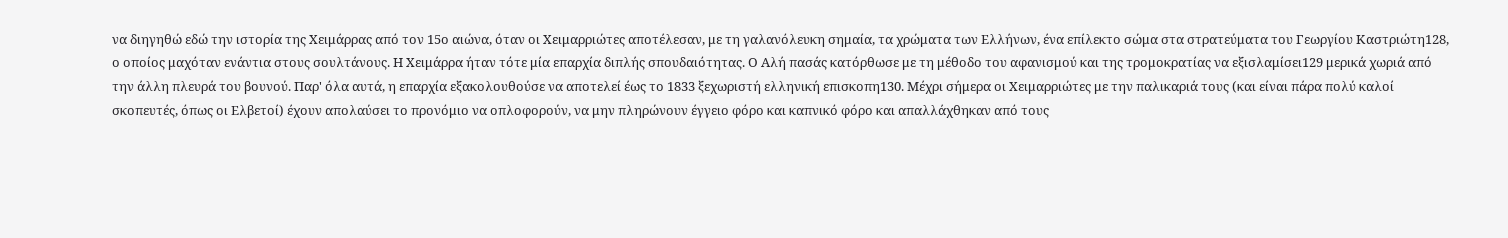να διηγηθώ εδώ την ιστορία της Χειμάρρας από τον 15ο αιώνα, όταν οι Χειμαρριώτες αποτέλεσαν, με τη γαλανόλευκη σημαία, τα χρώματα των Ελλήνων, ένα επίλεκτο σώμα στα στρατεύματα του Γεωργίου Καστριώτη128, ο οποίος μαχόταν ενάντια στους σουλτάνους. Η Χειμάρρα ήταν τότε μία επαρχία διπλής σπουδαιότητας. Ο Αλή πασάς κατόρθωσε με τη μέθοδο του αφανισμού και της τρομοκρατίας να εξισλαμίσει129 μερικά χωριά από την άλλη πλευρά του βουνού. Παρ' όλα αυτά, η επαρχία εξακολουθούσε να αποτελεί έως το 1833 ξεχωριστή ελληνική επισκοπη130. Μέχρι σήμερα οι Χειμαρριώτες με την παλικαριά τους (και είναι πάρα πολύ καλοί σκοπευτές, όπως οι Ελβετοί) έχουν απολαύσει το προνόμιο να οπλοφορούν, να μην πληρώνουν έγγειο φόρο και καπνικό φόρο και απαλλάχθηκαν από τους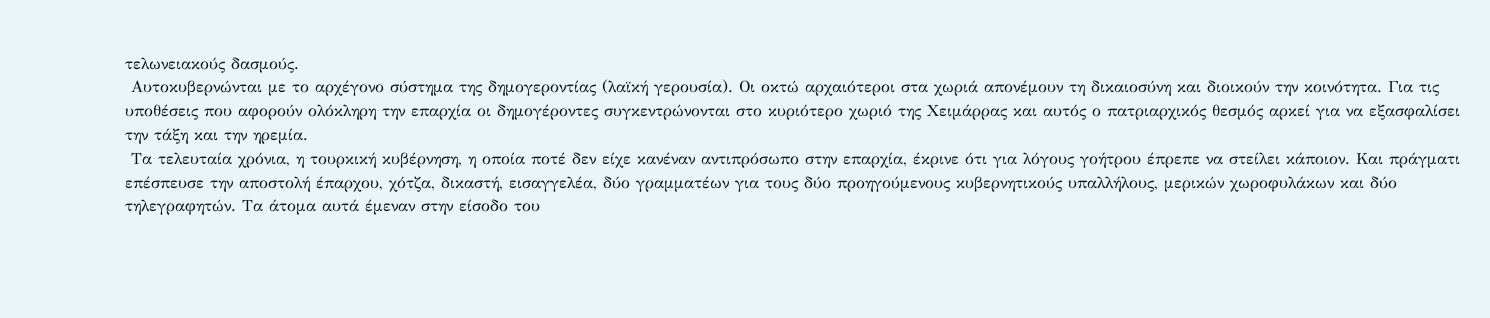τελωνειακούς δασμούς.
 Αυτοκυβερνώνται με το αρχέγονο σύστημα της δημογεροντίας (λαϊκή γερουσία). Οι οκτώ αρχαιότεροι στα χωριά απονέμουν τη δικαιοσύνη και διοικούν την κοινότητα. Για τις υποθέσεις που αφορούν ολόκληρη την επαρχία οι δημογέροντες συγκεντρώνονται στο κυριότερο χωριό της Χειμάρρας και αυτός ο πατριαρχικός θεσμός αρκεί για να εξασφαλίσει την τάξη και την ηρεμία.
 Τα τελευταία χρόνια, η τουρκική κυβέρνηση, η οποία ποτέ δεν είχε κανέναν αντιπρόσωπο στην επαρχία, έκρινε ότι για λόγους γοήτρου έπρεπε να στείλει κάποιον. Και πράγματι επέσπευσε την αποστολή έπαρχου, χότζα, δικαστή, εισαγγελέα, δύο γραμματέων για τους δύο προηγούμενους κυβερνητικούς υπαλλήλους, μερικών χωροφυλάκων και δύο τηλεγραφητών. Τα άτομα αυτά έμεναν στην είσοδο του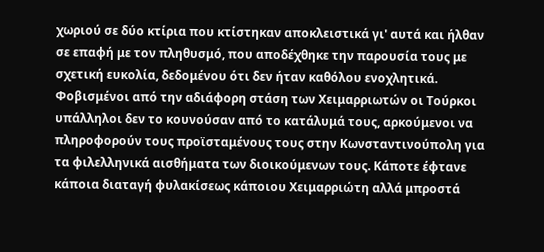χωριού σε δύο κτίρια που κτίστηκαν αποκλειστικά γι' αυτά και ήλθαν σε επαφή με τον πληθυσμό, που αποδέχθηκε την παρουσία τους με σχετική ευκολία, δεδομένου ότι δεν ήταν καθόλου ενοχλητικά. Φοβισμένοι από την αδιάφορη στάση των Χειμαρριωτών οι Τούρκοι υπάλληλοι δεν το κουνούσαν από το κατάλυμά τους, αρκούμενοι να πληροφορούν τους προϊσταμένους τους στην Κωνσταντινούπολη για τα φιλελληνικά αισθήματα των διοικούμενων τους. Κάποτε έφτανε κάποια διαταγή φυλακίσεως κάποιου Χειμαρριώτη αλλά μπροστά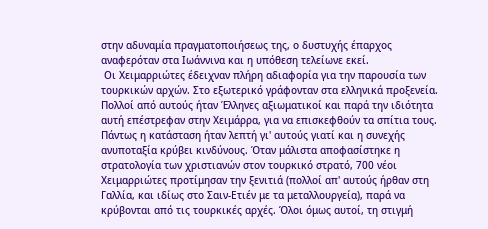στην αδυναμία πραγματοποιήσεως της, ο δυστυχής έπαρχος αναφερόταν στα Ιωάννινα και η υπόθεση τελείωνε εκεί.
 Οι Χειμαρριώτες έδειχναν πλήρη αδιαφορία για την παρουσία των τουρκικών αρχών. Στο εξωτερικό γράφονταν στα ελληνικά προξενεία. Πολλοί από αυτούς ήταν Έλληνες αξιωματικοί και παρά την ιδιότητα αυτή επέστρεφαν στην Χειμάρρα, για να επισκεφθούν τα σπίτια τους. Πάντως η κατάσταση ήταν λεπτή γι' αυτούς γιατί και η συνεχής ανυποταξία κρύβει κινδύνους. Όταν μάλιστα αποφασίστηκε η στρατολογία των χριστιανών στον τουρκικό στρατό, 700 νέοι Χειμαρριώτες προτίμησαν την ξενιτιά (πολλοί απ' αυτούς ήρθαν στη Γαλλία, και ιδίως στο Σαιν-Ετιέν με τα μεταλλουργεία), παρά να κρύβονται από τις τουρκικές αρχές. Όλοι όμως αυτοί, τη στιγμή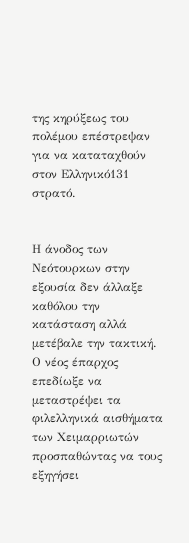της κηρύξεως του πολέμου επέστρεψαν για να καταταχθούν στον Ελληνικό131 στρατό.


Η άνοδος των Νεότουρκων στην εξουσία δεν άλλαξε καθόλου την κατάσταση αλλά μετέβαλε την τακτική.
Ο νέος έπαρχος επεδίωξε να μεταστρέψει τα φιλελληνικά αισθήματα των Χειμαρριωτών προσπαθώντας να τους εξηγήσει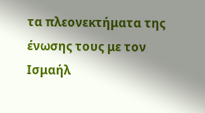τα πλεονεκτήματα της ένωσης τους με τον Ισμαήλ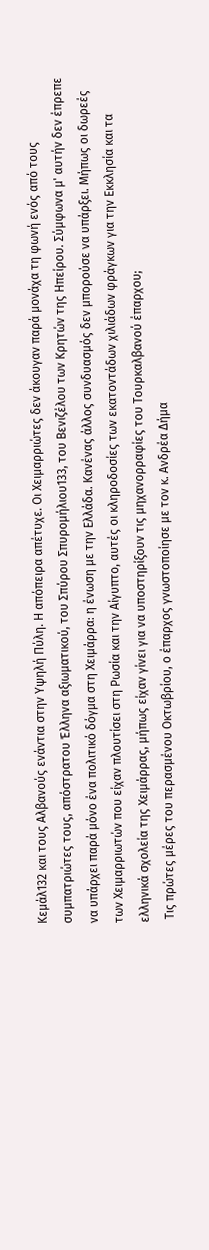Κεμάλ132 και τους Αλβανούς ενάντια στην Υψηλή Πύλη. Η απόπειρα απέτυχε. Οι Χειμαρριώτες δεν άκουγαν παρά μονάχα τη φωνή ενός από τους συμπατριώτες τους, απόστρατου Έλληνα αξιωματικού, του Σπύρου Σπυρομήλιου133, του Βενιζέλου των Κρητών της Ηπείρου. Σύμφωνα μ' αυτήν δεν έπρεπε να υπάρχει παρά μόνο ένα πολιτικό δόγμα στη Χειμάρρα: η ένωση με την Ελλάδα. Κανένας άλλος συνδυασμός δεν μπορούσε να υπάρξει. Μήπως οι δωρεές των Χειμαρριωτών που είχαν πλουτίσει στη Ρωσία και την Αίγυπτο, αυτές οι κληροδοσίες των εκατοντάδων χιλιάδων φράγκων για την Εκκλησία και τα ελληνικά σχολεία της Χειμάρρας, μήπως είχαν γίνει για να υποστηρίξουν τις μηχανορραφίες του Τουρκαλβανού έπαρχου;
 Τις πρώτες μέρες του περασμένου Οκτωβρίου, ο έπαρχος γνωστοποίησε με τον κ. Ανδρέα Δήμα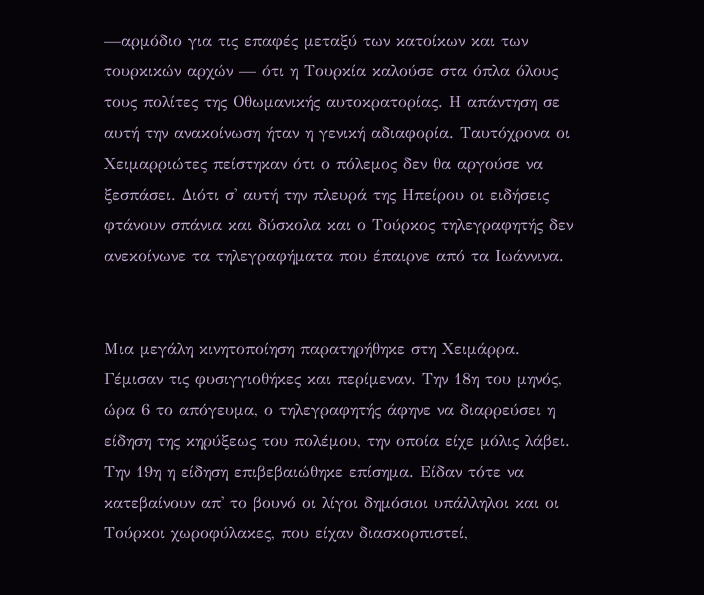—αρμόδιο για τις επαφές μεταξύ των κατοίκων και των τουρκικών αρχών — ότι η Τουρκία καλούσε στα όπλα όλους τους πολίτες της Οθωμανικής αυτοκρατορίας. Η απάντηση σε αυτή την ανακοίνωση ήταν η γενική αδιαφορία. Ταυτόχρονα οι Χειμαρριώτες πείστηκαν ότι ο πόλεμος δεν θα αργούσε να ξεσπάσει. Διότι σ' αυτή την πλευρά της Ηπείρου οι ειδήσεις φτάνουν σπάνια και δύσκολα και ο Τούρκος τηλεγραφητής δεν ανεκοίνωνε τα τηλεγραφήματα που έπαιρνε από τα Ιωάννινα.


Μια μεγάλη κινητοποίηση παρατηρήθηκε στη Χειμάρρα. Γέμισαν τις φυσιγγιοθήκες και περίμεναν. Την 18η του μηνός, ώρα 6 το απόγευμα, ο τηλεγραφητής άφηνε να διαρρεύσει η είδηση της κηρύξεως του πολέμου, την οποία είχε μόλις λάβει. Την 19η η είδηση επιβεβαιώθηκε επίσημα. Είδαν τότε να κατεβαίνουν απ' το βουνό οι λίγοι δημόσιοι υπάλληλοι και οι Τούρκοι χωροφύλακες, που είχαν διασκορπιστεί,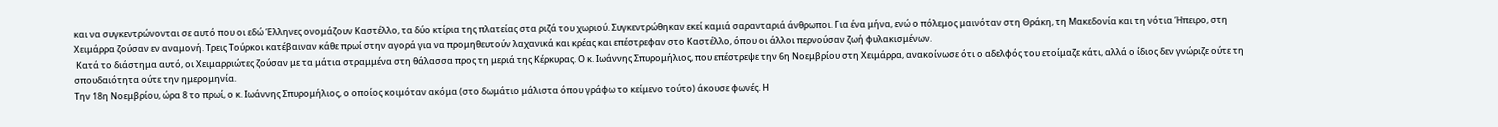και να συγκεντρώνονται σε αυτό που οι εδώ Έλληνες ονομάζουν Καστέλλο, τα δύο κτίρια της πλατείας στα ριζά του χωριού. Συγκεντρώθηκαν εκεί καμιά σαρανταριά άνθρωποι. Για ένα μήνα, ενώ ο πόλεμος μαινόταν στη Θράκη, τη Μακεδονία και τη νότια Ήπειρο, στη Χειμάρρα ζούσαν εν αναμονή. Τρεις Τούρκοι κατέβαιναν κάθε πρωί στην αγορά για να προμηθευτούν λαχανικά και κρέας και επέστρεφαν στο Καστέλλο, όπου οι άλλοι περνούσαν ζωή φυλακισμένων.
 Κατά το διάστημα αυτό, οι Χειμαρριώτες ζούσαν με τα μάτια στραμμένα στη θάλασσα προς τη μεριά της Κέρκυρας. Ο κ. Ιωάννης Σπυρομήλιος, που επέστρεψε την 6η Νοεμβρίου στη Χειμάρρα, ανακοίνωσε ότι ο αδελφός του ετοίμαζε κάτι, αλλά ο ίδιος δεν γνώριζε ούτε τη σπουδαιότητα ούτε την ημερομηνία.
Την 18η Νοεμβρίου, ώρα 8 το πρωί, ο κ. Ιωάννης Σπυρομήλιος, ο οποίος κοιμόταν ακόμα (στο δωμάτιο μάλιστα όπου γράφω το κείμενο τούτο) άκουσε φωνές. Η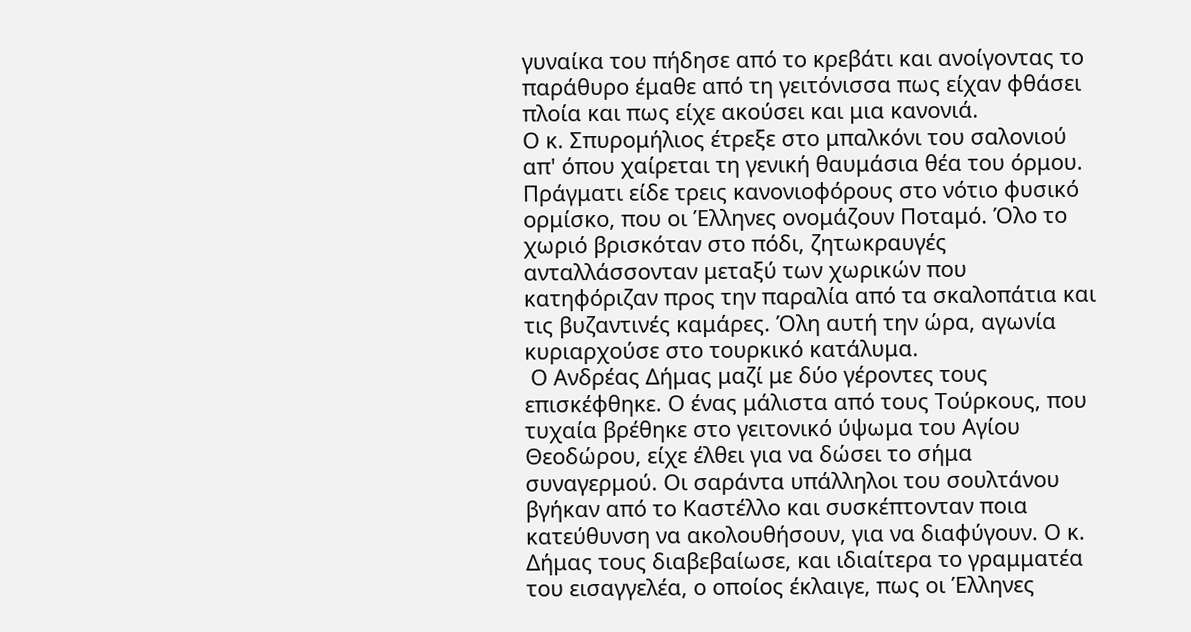γυναίκα του πήδησε από το κρεβάτι και ανοίγοντας το παράθυρο έμαθε από τη γειτόνισσα πως είχαν φθάσει πλοία και πως είχε ακούσει και μια κανονιά.
Ο κ. Σπυρομήλιος έτρεξε στο μπαλκόνι του σαλονιού απ' όπου χαίρεται τη γενική θαυμάσια θέα του όρμου. Πράγματι είδε τρεις κανονιοφόρους στο νότιο φυσικό ορμίσκο, που οι Έλληνες ονομάζουν Ποταμό. Όλο το χωριό βρισκόταν στο πόδι, ζητωκραυγές ανταλλάσσονταν μεταξύ των χωρικών που κατηφόριζαν προς την παραλία από τα σκαλοπάτια και τις βυζαντινές καμάρες. Όλη αυτή την ώρα, αγωνία κυριαρχούσε στο τουρκικό κατάλυμα.
 Ο Ανδρέας Δήμας μαζί με δύο γέροντες τους επισκέφθηκε. Ο ένας μάλιστα από τους Τούρκους, που τυχαία βρέθηκε στο γειτονικό ύψωμα του Αγίου Θεοδώρου, είχε έλθει για να δώσει το σήμα συναγερμού. Οι σαράντα υπάλληλοι του σουλτάνου βγήκαν από το Καστέλλο και συσκέπτονταν ποια κατεύθυνση να ακολουθήσουν, για να διαφύγουν. Ο κ. Δήμας τους διαβεβαίωσε, και ιδιαίτερα το γραμματέα του εισαγγελέα, ο οποίος έκλαιγε, πως οι Έλληνες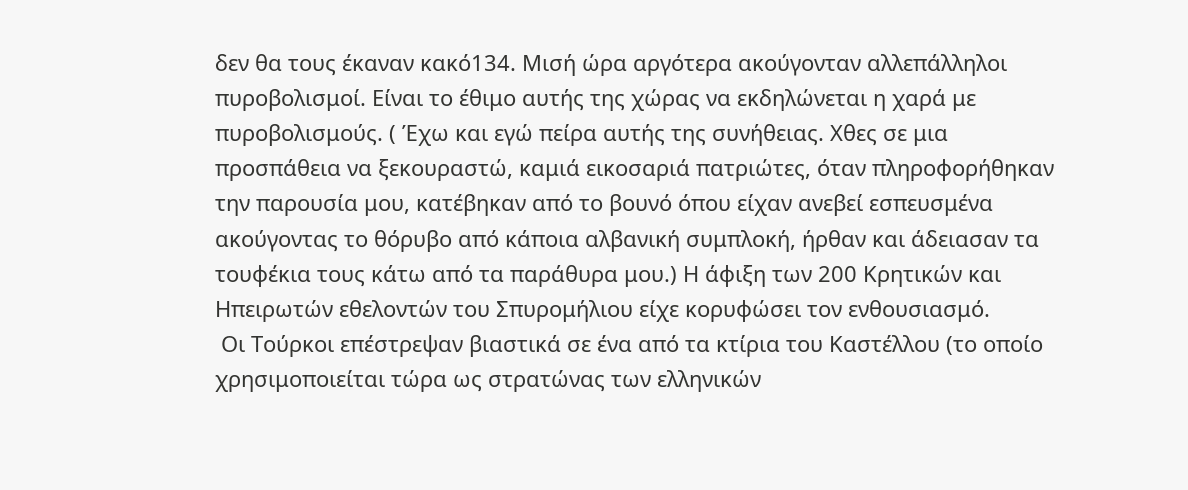δεν θα τους έκαναν κακό134. Μισή ώρα αργότερα ακούγονταν αλλεπάλληλοι πυροβολισμοί. Είναι το έθιμο αυτής της χώρας να εκδηλώνεται η χαρά με πυροβολισμούς. ( Έχω και εγώ πείρα αυτής της συνήθειας. Χθες σε μια προσπάθεια να ξεκουραστώ, καμιά εικοσαριά πατριώτες, όταν πληροφορήθηκαν την παρουσία μου, κατέβηκαν από το βουνό όπου είχαν ανεβεί εσπευσμένα ακούγοντας το θόρυβο από κάποια αλβανική συμπλοκή, ήρθαν και άδειασαν τα τουφέκια τους κάτω από τα παράθυρα μου.) Η άφιξη των 200 Κρητικών και Ηπειρωτών εθελοντών του Σπυρομήλιου είχε κορυφώσει τον ενθουσιασμό.
 Οι Τούρκοι επέστρεψαν βιαστικά σε ένα από τα κτίρια του Καστέλλου (το οποίο χρησιμοποιείται τώρα ως στρατώνας των ελληνικών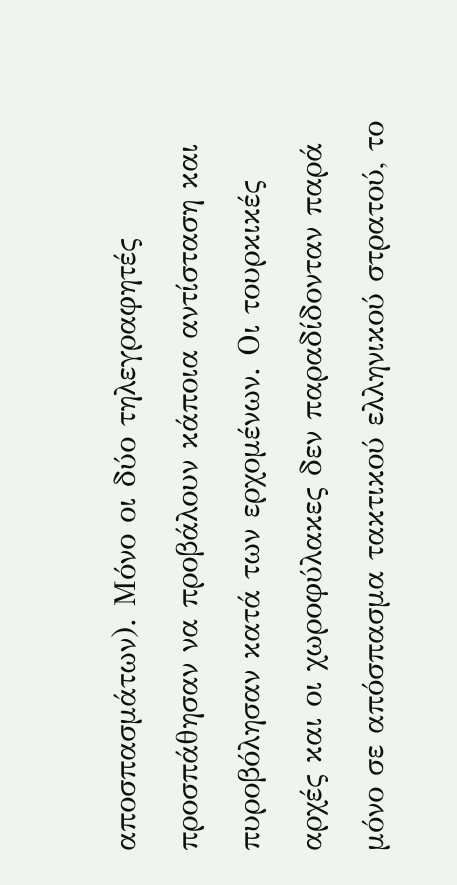αποσπασμάτων). Μόνο οι δύο τηλεγραφητές προσπάθησαν να προβάλουν κάποια αντίσταση και πυροβόλησαν κατά των ερχομένων. Οι τουρκικές αρχές και οι χωροφύλακες δεν παραδίδονταν παρά μόνο σε απόσπασμα τακτικού ελληνικού στρατού, το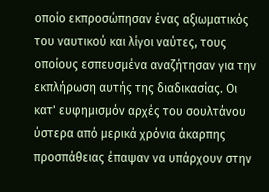οποίο εκπροσώπησαν ένας αξιωματικός του ναυτικού και λίγοι ναύτες, τους οποίους εσπευσμένα αναζήτησαν για την εκπλήρωση αυτής της διαδικασίας. Οι κατ' ευφημισμόν αρχές του σουλτάνου ύστερα από μερικά χρόνια άκαρπης προσπάθειας έπαψαν να υπάρχουν στην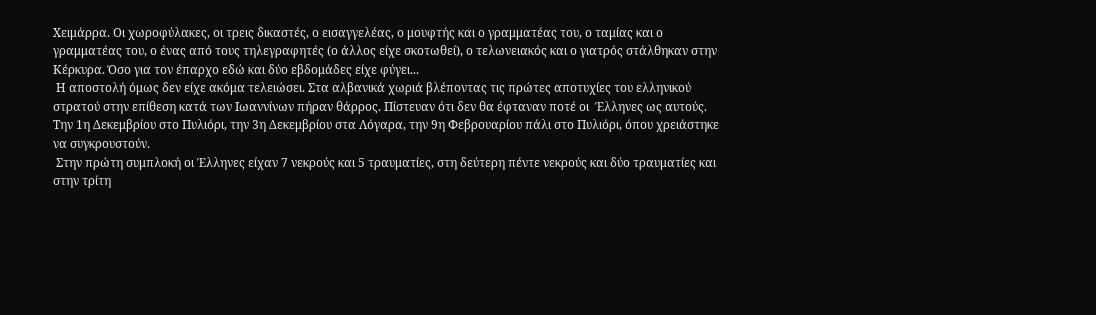Χειμάρρα. Οι χωροφύλακες, οι τρεις δικαστές, ο εισαγγελέας, ο μουφτής και ο γραμματέας του, ο ταμίας και ο γραμματέας του, ο ένας από τους τηλεγραφητές (ο άλλος είχε σκοτωθεί), ο τελωνειακός και ο γιατρός στάλθηκαν στην Κέρκυρα. Όσο για τον έπαρχο εδώ και δύο εβδομάδες είχε φύγει...
 Η αποστολή όμως δεν είχε ακόμα τελειώσει. Στα αλβανικά χωριά βλέποντας τις πρώτες αποτυχίες του ελληνικού στρατού στην επίθεση κατά των Ιωαννίνων πήραν θάρρος. Πίστευαν ότι δεν θα έφταναν ποτέ οι  Έλληνες ως αυτούς. Την 1η Δεκεμβρίου στο Πυλιόρι, την 3η Δεκεμβρίου στα Λόγαρα, την 9η Φεβρουαρίου πάλι στο Πυλιόρι, όπου χρειάστηκε να συγκρουστούν.
 Στην πρώτη συμπλοκή οι Έλληνες είχαν 7 νεκρούς και 5 τραυματίες, στη δεύτερη πέντε νεκρούς και δύο τραυματίες και στην τρίτη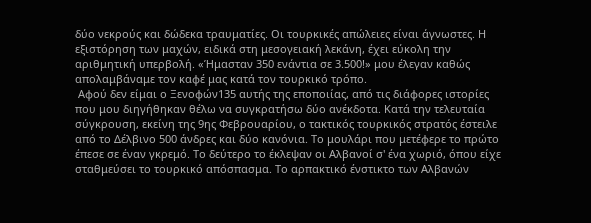δύο νεκρούς και δώδεκα τραυματίες. Οι τουρκικές απώλειες είναι άγνωστες. Η εξιστόρηση των μαχών, ειδικά στη μεσογειακή λεκάνη, έχει εύκολη την αριθμητική υπερβολή. «Ήμασταν 350 ενάντια σε 3.500!» μου έλεγαν καθώς απολαμβάναμε τον καφέ μας κατά τον τουρκικό τρόπο.
 Αφού δεν είμαι ο Ξενοφών135 αυτής της εποποιίας, από τις διάφορες ιστορίες που μου διηγήθηκαν θέλω να συγκρατήσω δύο ανέκδοτα. Κατά την τελευταία σύγκρουση, εκείνη της 9ης Φεβρουαρίου, ο τακτικός τουρκικός στρατός έστειλε από το Δέλβινο 500 άνδρες και δύο κανόνια. Το μουλάρι που μετέφερε το πρώτο έπεσε σε έναν γκρεμό. Το δεύτερο το έκλεψαν οι Αλβανοί σ' ένα χωριό, όπου είχε σταθμεύσει το τουρκικό απόσπασμα. Το αρπακτικό ένστικτο των Αλβανών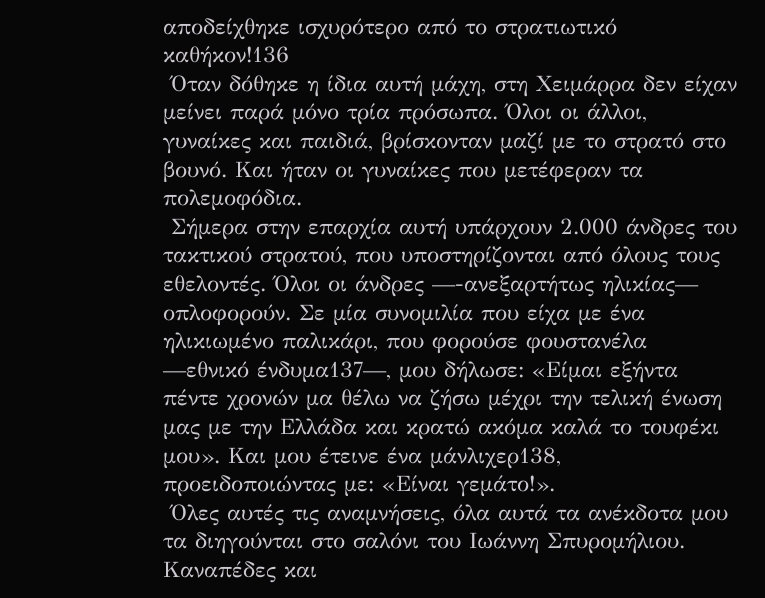αποδείχθηκε ισχυρότερο από το στρατιωτικό καθήκον!136
 Όταν δόθηκε η ίδια αυτή μάχη, στη Χειμάρρα δεν είχαν μείνει παρά μόνο τρία πρόσωπα. Όλοι οι άλλοι, γυναίκες και παιδιά, βρίσκονταν μαζί με το στρατό στο βουνό. Και ήταν οι γυναίκες που μετέφεραν τα πολεμοφόδια.
 Σήμερα στην επαρχία αυτή υπάρχουν 2.000 άνδρες του τακτικού στρατού, που υποστηρίζονται από όλους τους εθελοντές. Όλοι οι άνδρες —-ανεξαρτήτως ηλικίας— οπλοφορούν. Σε μία συνομιλία που είχα με ένα ηλικιωμένο παλικάρι, που φορούσε φουστανέλα —εθνικό ένδυμα137—, μου δήλωσε: «Είμαι εξήντα πέντε χρονών μα θέλω να ζήσω μέχρι την τελική ένωση μας με την Ελλάδα και κρατώ ακόμα καλά το τουφέκι μου». Και μου έτεινε ένα μάνλιχερ138, προειδοποιώντας με: «Είναι γεμάτο!».
 Όλες αυτές τις αναμνήσεις, όλα αυτά τα ανέκδοτα μου τα διηγούνται στο σαλόνι του Ιωάννη Σπυρομήλιου. Καναπέδες και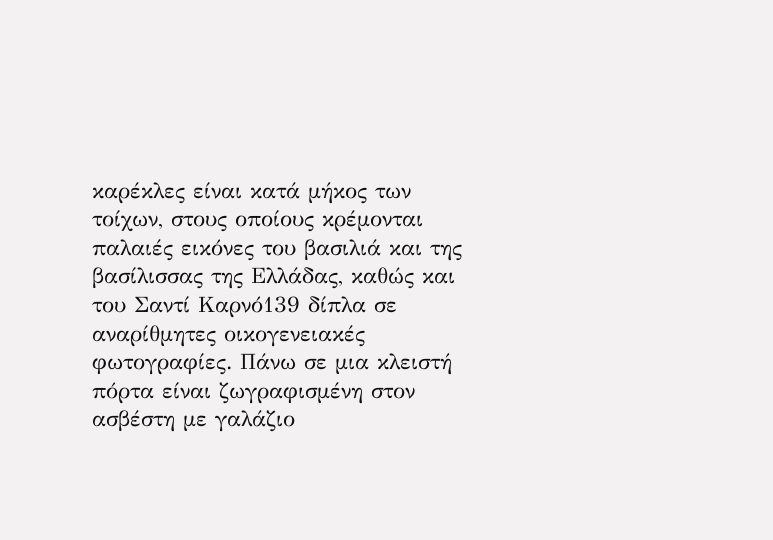καρέκλες είναι κατά μήκος των τοίχων, στους οποίους κρέμονται παλαιές εικόνες του βασιλιά και της βασίλισσας της Ελλάδας, καθώς και του Σαντί Καρνό139 δίπλα σε αναρίθμητες οικογενειακές φωτογραφίες. Πάνω σε μια κλειστή πόρτα είναι ζωγραφισμένη στον ασβέστη με γαλάζιο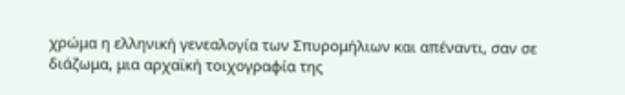χρώμα η ελληνική γενεαλογία των Σπυρομήλιων και απέναντι, σαν σε διάζωμα, μια αρχαϊκή τοιχογραφία της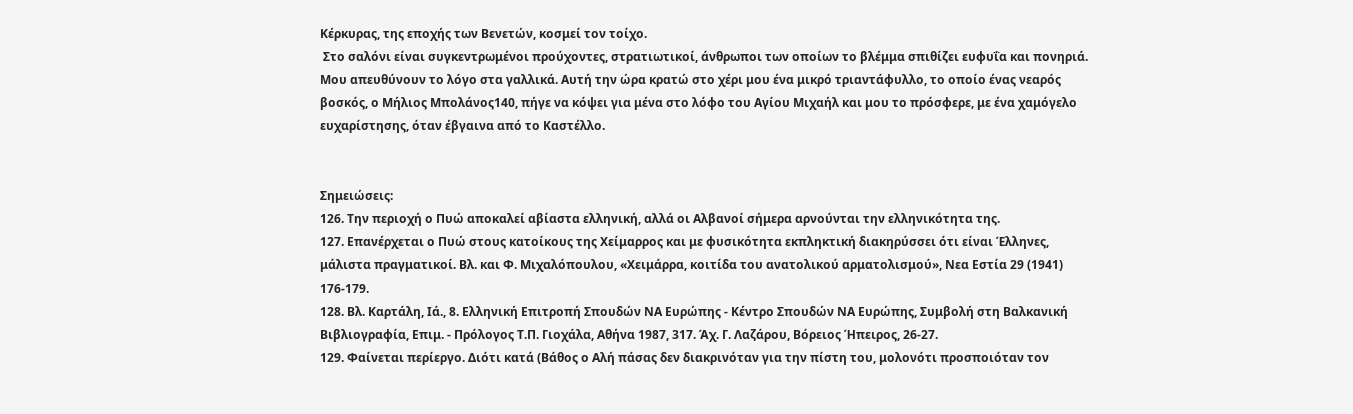Κέρκυρας, της εποχής των Βενετών, κοσμεί τον τοίχο.
 Στο σαλόνι είναι συγκεντρωμένοι προύχοντες, στρατιωτικοί, άνθρωποι των οποίων το βλέμμα σπιθίζει ευφυΐα και πονηριά. Μου απευθύνουν το λόγο στα γαλλικά. Αυτή την ώρα κρατώ στο χέρι μου ένα μικρό τριαντάφυλλο, το οποίο ένας νεαρός βοσκός, ο Μήλιος Μπολάνος140, πήγε να κόψει για μένα στο λόφο του Αγίου Μιχαήλ και μου το πρόσφερε, με ένα χαμόγελο ευχαρίστησης, όταν έβγαινα από το Καστέλλο.


Σημειώσεις:
126. Την περιοχή ο Πυώ αποκαλεί αβίαστα ελληνική, αλλά οι Αλβανοί σήμερα αρνούνται την ελληνικότητα της.
127. Επανέρχεται ο Πυώ στους κατοίκους της Χείμαρρος και με φυσικότητα εκπληκτική διακηρύσσει ότι είναι Έλληνες, μάλιστα πραγματικοί. Βλ. και Φ. Μιχαλόπουλου, «Χειμάρρα, κοιτίδα του ανατολικού αρματολισμού», Nεα Εστία 29 (1941) 176-179.
128. Βλ. Καρτάλη, Ιά., 8. Ελληνική Επιτροπή Σπουδών ΝΑ Ευρώπης - Κέντρο Σπουδών ΝΑ Ευρώπης, Συμβολή στη Βαλκανική Βιβλιογραφία, Επιμ. - Πρόλογος Τ.Π. Γιοχάλα, Αθήνα 1987, 317. Άχ. Γ. Λαζάρου, Βόρειος Ήπειρος, 26-27.
129. Φαίνεται περίεργο. Διότι κατά (Βάθος ο Αλή πάσας δεν διακρινόταν για την πίστη του, μολονότι προσποιόταν τον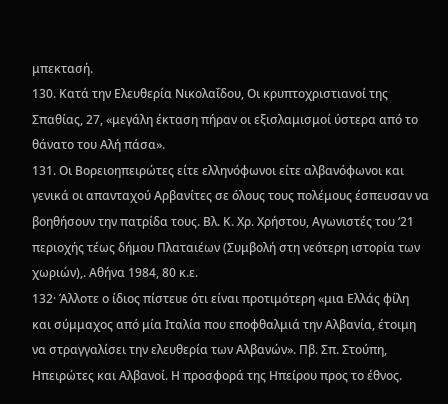μπεκτασή.
130. Κατά την Ελευθερία Νικολαΐδου, Οι κρυπτοχριστιανοί της Σπαθίας, 27, «μεγάλη έκταση πήραν οι εξισλαμισμοί ύστερα από το θάνατο του Αλή πάσα».
131. Οι Βορειοηπειρώτες είτε ελληνόφωνοι είτε αλβανόφωνοι και γενικά οι απανταχού Αρβανίτες σε όλους τους πολέμους έσπευσαν να βοηθήσουν την πατρίδα τους. Βλ. Κ. Χρ. Χρήστου, Αγωνιστές του ‘21 περιοχής τέως δήμου Πλαταιέων (Συμβολή στη νεότερη ιστορία των χωριών),. Αθήνα 1984, 80 κ.ε.
132· Άλλοτε ο ίδιος πίστευε ότι είναι προτιμότερη «μια Ελλάς φίλη και σύμμαχος από μία Ιταλία που εποφθαλμιά την Αλβανία, έτοιμη να στραγγαλίσει την ελευθερία των Αλβανών». Πβ. Σπ. Στούπη, Ηπειρώτες και Αλβανοί. Η προσφορά της Ηπείρου προς το έθνος.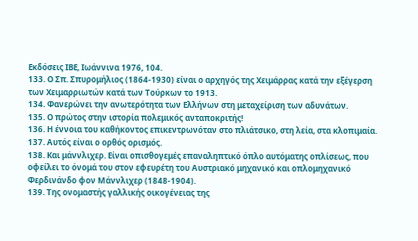Εκδόσεις ΙΒΕ, Ιωάννινα 1976, 104.
133. Ο Σπ. Σπυρομήλιος (1864-1930) είναι ο αρχηγός της Χειμάρρας κατά την εξέγερση των Χειμαρριωτών κατά των Τούρκων το 1913.
134. Φανερώνει την ανωτερότητα των Ελλήνων στη μεταχείριση των αδυνάτων.
135. Ο πρώτος στην ιστορία πολεμικός ανταποκριτής!
136. Η έννοια του καθήκοντος επικεντρωνόταν στο πλιάτσικο, στη λεία, στα κλοπιμαία.
137. Αυτός είναι ο ορθός ορισμός.
138. Και μάννλιχερ. Είναι οπισθογεμές επαναληπτικό όπλο αυτόματης οπλίσεως, που οφείλει το όνομά του στον εφευρέτη του Αυστριακό μηχανικό και οπλομηχανικό Φερδινάνδο φον Μάννλιχερ (1848-1904).
139. Της ονομαστής γαλλικής οικογένειας της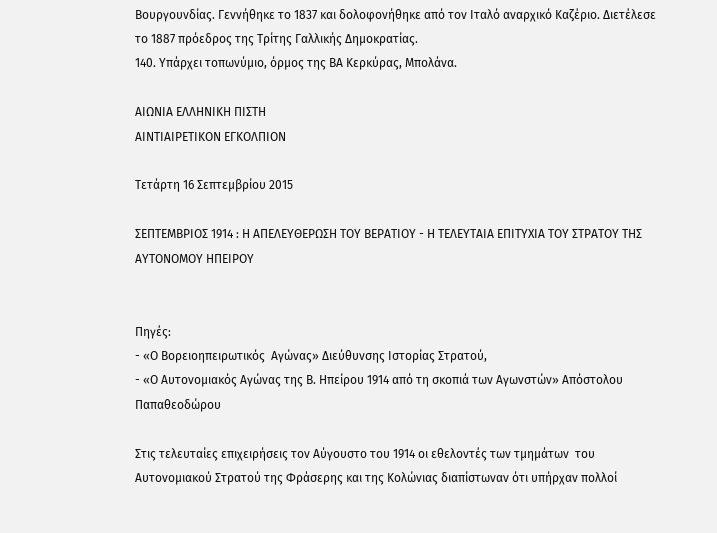Βουργουνδίας. Γεννήθηκε το 1837 και δολοφονήθηκε από τον Ιταλό αναρχικό Καζέριο. Διετέλεσε το 1887 πρόεδρος της Τρίτης Γαλλικής Δημοκρατίας.
140. Υπάρχει τοπωνύμιο, όρμος της ΒΑ Κερκύρας, Μπολάνα.

ΑΙΩΝΙΑ ΕΛΛΗΝΙΚΗ ΠΙΣΤΗ
ΑΙΝΤΙΑΙΡΕΤΙΚΟΝ ΕΓΚΟΛΠΙΟΝ

Τετάρτη 16 Σεπτεμβρίου 2015

ΣΕΠΤΕΜΒΡΙΟΣ 1914 : Η ΑΠΕΛΕΥΘΕΡΩΣΗ ΤΟΥ ΒΕΡΑΤΙΟΥ - Η ΤΕΛΕΥΤΑΙΑ ΕΠΙΤΥΧΙΑ ΤΟΥ ΣΤΡΑΤΟΥ ΤΗΣ ΑΥΤΟΝΟΜΟΥ ΗΠΕΙΡΟΥ


Πηγές:
- «Ο Βορειοηπειρωτικός  Αγώνας» Διεύθυνσης Ιστορίας Στρατού,
- «Ο Αυτονομιακός Αγώνας της Β. Ηπείρου 1914 από τη σκοπιά των Αγωνστών» Απόστολου Παπαθεοδώρου

Στις τελευταίες επιχειρήσεις τον Αύγουστο του 1914 οι εθελοντές των τμημάτων  του  Αυτονομιακού Στρατού της Φράσερης και της Κολώνιας διαπίστωναν ότι υπήρχαν πολλοί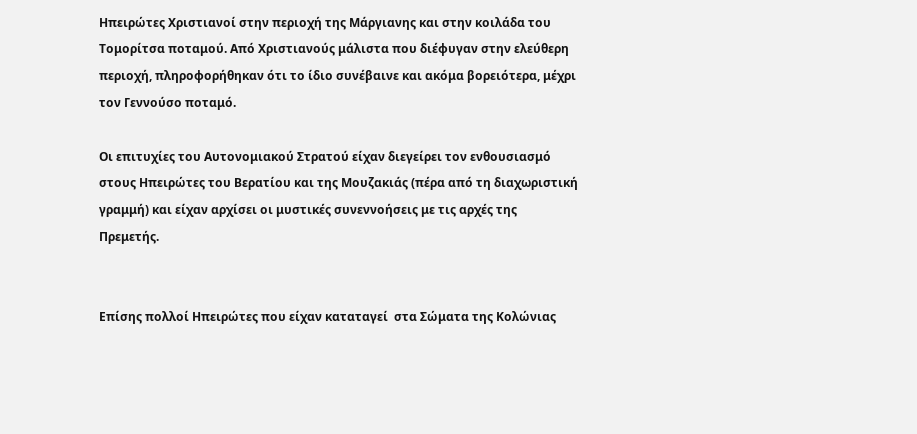Ηπειρώτες Χριστιανοί στην περιοχή της Μάργιανης και στην κοιλάδα του Τομορίτσα ποταμού. Από Χριστιανούς μάλιστα που διέφυγαν στην ελεύθερη περιοχή, πληροφορήθηκαν ότι το ίδιο συνέβαινε και ακόμα βορειότερα, μέχρι τον Γεννούσο ποταμό.

Οι επιτυχίες του Αυτονομιακού Στρατού είχαν διεγείρει τον ενθουσιασμό στους Ηπειρώτες του Βερατίου και της Μουζακιάς (πέρα από τη διαχωριστική γραμμή) και είχαν αρχίσει οι μυστικές συνεννοήσεις με τις αρχές της Πρεμετής.


Επίσης πολλοί Ηπειρώτες που είχαν καταταγεί  στα Σώματα της Κολώνιας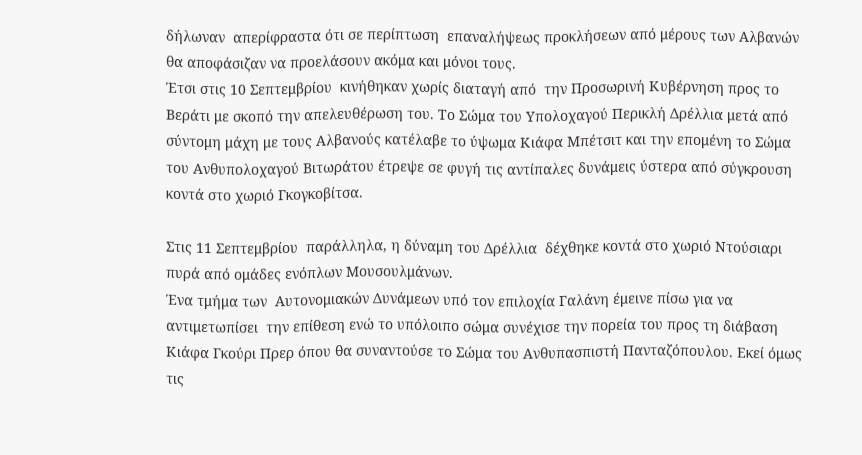δήλωναν  απερίφραστα ότι σε περίπτωση  επαναλήψεως προκλήσεων από μέρους των Αλβανών θα αποφάσιζαν να προελάσουν ακόμα και μόνοι τους.
Έτσι στις 10 Σεπτεμβρίου  κινήθηκαν χωρίς διαταγή από  την Προσωρινή Κυβέρνηση προς το Βεράτι με σκοπό την απελευθέρωση του. Το Σώμα του Υπολοχαγού Περικλή Δρέλλια μετά από σύντομη μάχη με τους Αλβανούς κατέλαβε το ύψωμα Κιάφα Μπέτσιτ και την επομένη το Σώμα του Ανθυπολοχαγού Βιτωράτου έτρεψε σε φυγή τις αντίπαλες δυνάμεις ύστερα από σύγκρουση κοντά στο χωριό Γκογκοβίτσα.

Στις 11 Σεπτεμβρίου  παράλληλα, η δύναμη του Δρέλλια  δέχθηκε κοντά στο χωριό Ντούσιαρι  πυρά από ομάδες ενόπλων Μουσουλμάνων.
Ένα τμήμα των  Αυτονομιακών Δυνάμεων υπό τον επιλοχία Γαλάνη έμεινε πίσω για να αντιμετωπίσει  την επίθεση ενώ το υπόλοιπο σώμα συνέχισε την πορεία του προς τη διάβαση Κιάφα Γκούρι Πρερ όπου θα συναντούσε το Σώμα του Ανθυπασπιστή Πανταζόπουλου. Εκεί όμως τις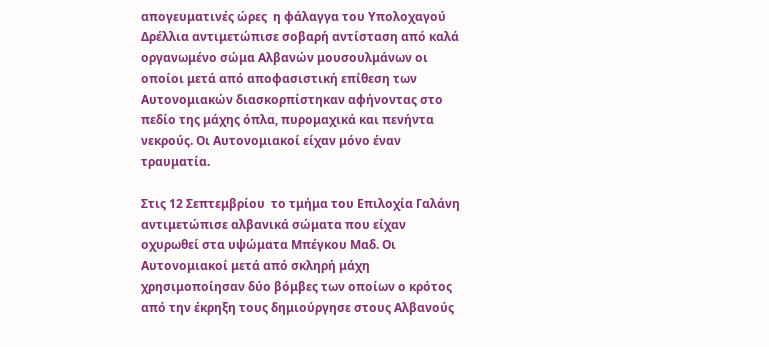απογευματινές ώρες  η φάλαγγα του Υπολοχαγού Δρέλλια αντιμετώπισε σοβαρή αντίσταση από καλά οργανωμένο σώμα Αλβανών μουσουλμάνων οι οποίοι μετά από αποφασιστική επίθεση των Αυτονομιακών διασκορπίστηκαν αφήνοντας στο πεδίο της μάχης όπλα, πυρομαχικά και πενήντα νεκρούς. Οι Αυτονομιακοί είχαν μόνο έναν τραυματία.

Στις 12 Σεπτεμβρίου  το τμήμα του Επιλοχία Γαλάνη αντιμετώπισε αλβανικά σώματα που είχαν οχυρωθεί στα υψώματα Μπέγκου Μαδ. Οι Αυτονομιακοί μετά από σκληρή μάχη χρησιμοποίησαν δύο βόμβες των οποίων ο κρότος από την έκρηξη τους δημιούργησε στους Αλβανούς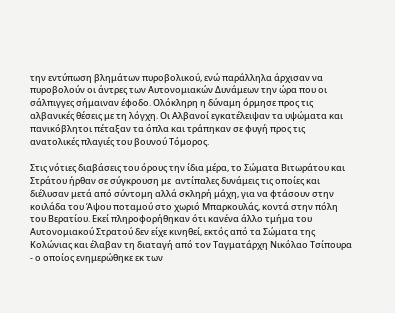την εντύπωση βλημάτων πυροβολικού, ενώ παράλληλα άρχισαν να πυροβολούν οι άντρες των Αυτονομιακών Δυνάμεων την ώρα που οι σάλπιγγες σήμαιναν έφοδο. Ολόκληρη η δύναμη όρμησε προς τις αλβανικές θέσεις με τη λόγχη. Οι Αλβανοί εγκατέλειψαν τα υψώματα και πανικόβλητοι πέταξαν τα όπλα και τράπηκαν σε φυγή προς τις ανατολικές πλαγιές του βουνού Τόμορος.

Στις νότιες διαβάσεις του όρους την ίδια μέρα, το Σώματα Βιτωράτου και Στράτου ήρθαν σε σύγκρουση με  αντίπαλες δυνάμεις τις οποίες και διέλυσαν μετά από σύντομη αλλά σκληρή μάχη, για να φτάσουν στην κοιλάδα του Άψου ποταμού στο χωριό Μπαρκουλάς, κοντά στην πόλη του Βερατίου. Εκεί πληροφορήθηκαν ότι κανένα άλλο τμήμα του Αυτονομιακού Στρατού δεν είχε κινηθεί, εκτός από τα Σώματα της Κολώνιας και έλαβαν τη διαταγή από τον Ταγματάρχη Νικόλαο Τσίπουρα - ο οποίος ενημερώθηκε εκ των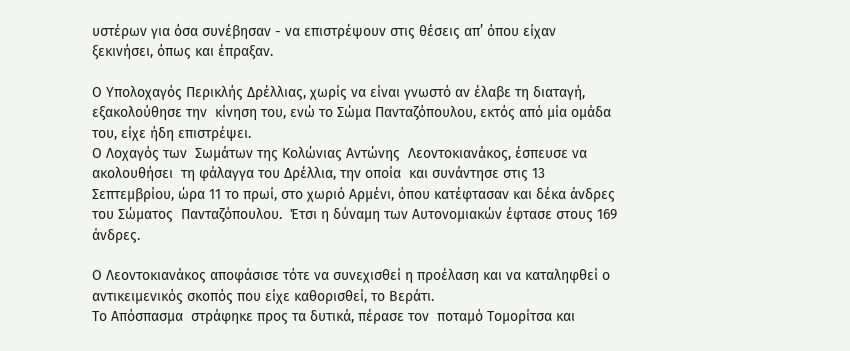υστέρων για όσα συνέβησαν - να επιστρέψουν στις θέσεις απ’ όπου είχαν ξεκινήσει, όπως και έπραξαν.

Ο Υπολοχαγός Περικλής Δρέλλιας, χωρίς να είναι γνωστό αν έλαβε τη διαταγή, εξακολούθησε την  κίνηση του, ενώ το Σώμα Πανταζόπουλου, εκτός από μία ομάδα του, είχε ήδη επιστρέψει.
Ο Λοχαγός των  Σωμάτων της Κολώνιας Αντώνης  Λεοντοκιανάκος, έσπευσε να ακολουθήσει  τη φάλαγγα του Δρέλλια, την οποία  και συνάντησε στις 13 Σεπτεμβρίου, ώρα 11 το πρωί, στο χωριό Αρμένι, όπου κατέφτασαν και δέκα άνδρες του Σώματος  Πανταζόπουλου.  Έτσι η δύναμη των Αυτονομιακών έφτασε στους 169 άνδρες.

Ο Λεοντοκιανάκος αποφάσισε τότε να συνεχισθεί η προέλαση και να καταληφθεί ο αντικειμενικός σκοπός που είχε καθορισθεί, το Βεράτι.
Το Απόσπασμα  στράφηκε προς τα δυτικά, πέρασε τον  ποταμό Τομορίτσα και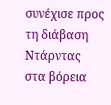συνέχισε προς τη διάβαση Ντάρντας στα βόρεια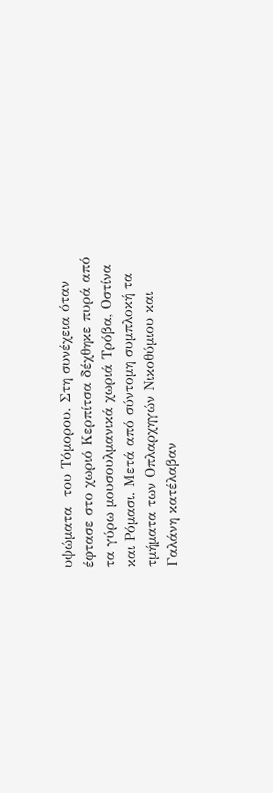υψώματα  του Τόμορου. Στη συνέχεια όταν έφτασε στο χωριό Κερπίτσα δέχθηκε πυρά από τα γύρω μουσουλμανικά χωριά Τρόβα, Οστίνα και Ρόμασι. Μετά από σύντομη συμπλοκή τα τμήματα των Οπλαρχηγών Νικοθύμιου και Γαλάνη κατέλαβαν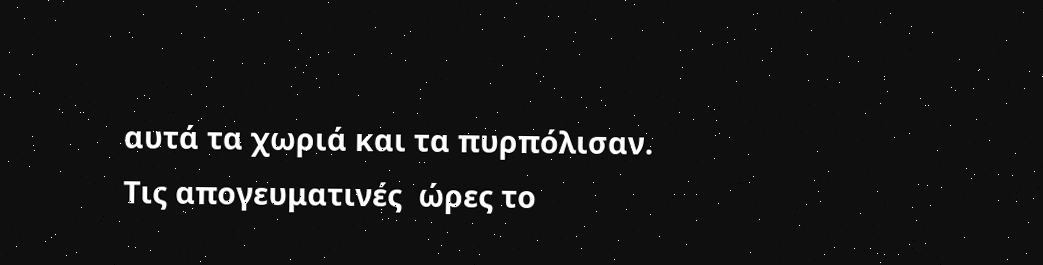αυτά τα χωριά και τα πυρπόλισαν.
Τις απογευματινές  ώρες το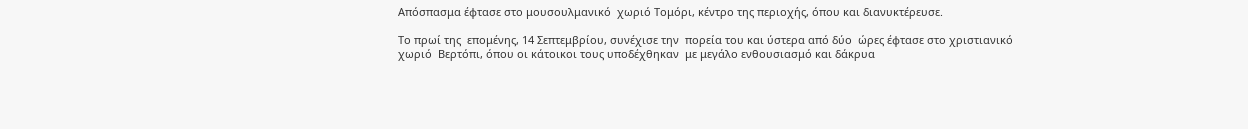Απόσπασμα έφτασε στο μουσουλμανικό  χωριό Τομόρι, κέντρο της περιοχής, όπου και διανυκτέρευσε.

Το πρωί της  επομένης, 14 Σεπτεμβρίου, συνέχισε την  πορεία του και ύστερα από δύο  ώρες έφτασε στο χριστιανικό χωριό  Βερτόπι, όπου οι κάτοικοι τους υποδέχθηκαν  με μεγάλο ενθουσιασμό και δάκρυα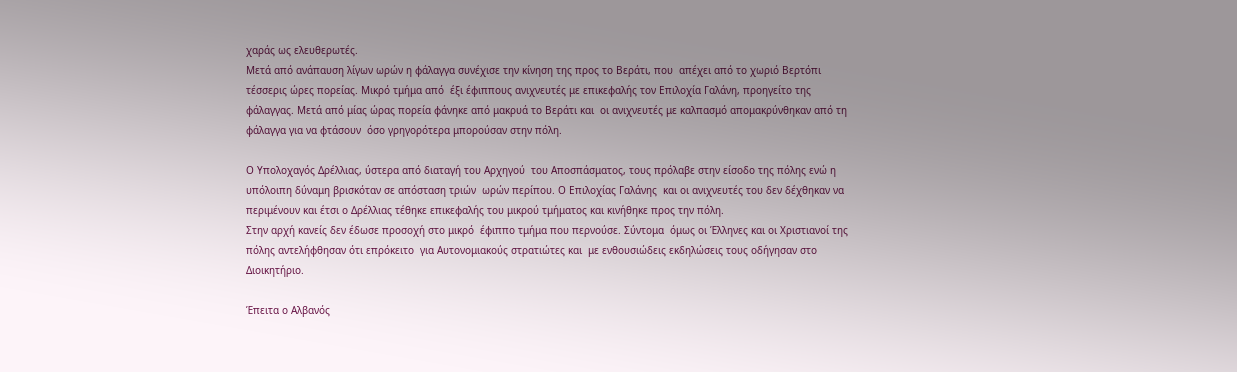χαράς ως ελευθερωτές.
Μετά από ανάπαυση λίγων ωρών η φάλαγγα συνέχισε την κίνηση της προς το Βεράτι, που  απέχει από το χωριό Βερτόπι τέσσερις ώρες πορείας. Μικρό τμήμα από  έξι έφιππους ανιχνευτές με επικεφαλής τον Επιλοχία Γαλάνη, προηγείτο της  φάλαγγας. Μετά από μίας ώρας πορεία φάνηκε από μακρυά το Βεράτι και  οι ανιχνευτές με καλπασμό απομακρύνθηκαν από τη φάλαγγα για να φτάσουν  όσο γρηγορότερα μπορούσαν στην πόλη.

Ο Υπολοχαγός Δρέλλιας, ύστερα από διαταγή του Αρχηγού  του Αποσπάσματος, τους πρόλαβε στην είσοδο της πόλης ενώ η υπόλοιπη δύναμη βρισκόταν σε απόσταση τριών  ωρών περίπου. Ο Επιλοχίας Γαλάνης  και οι ανιχνευτές του δεν δέχθηκαν να περιμένουν και έτσι ο Δρέλλιας τέθηκε επικεφαλής του μικρού τμήματος και κινήθηκε προς την πόλη.
Στην αρχή κανείς δεν έδωσε προσοχή στο μικρό  έφιππο τμήμα που περνούσε. Σύντομα  όμως οι Έλληνες και οι Χριστιανοί της πόλης αντελήφθησαν ότι επρόκειτο  για Αυτονομιακούς στρατιώτες και  με ενθουσιώδεις εκδηλώσεις τους οδήγησαν στο Διοικητήριο.

Έπειτα ο Αλβανός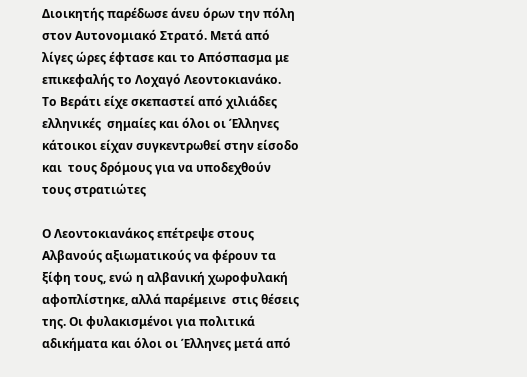Διοικητής παρέδωσε άνευ όρων την πόλη στον Αυτονομιακό Στρατό. Μετά από λίγες ώρες έφτασε και το Απόσπασμα με επικεφαλής το Λοχαγό Λεοντοκιανάκο.
Το Βεράτι είχε σκεπαστεί από χιλιάδες ελληνικές  σημαίες και όλοι οι Έλληνες κάτοικοι είχαν συγκεντρωθεί στην είσοδο και  τους δρόμους για να υποδεχθούν τους στρατιώτες

Ο Λεοντοκιανάκος επέτρεψε στους Αλβανούς αξιωματικούς να φέρουν τα ξίφη τους, ενώ η αλβανική χωροφυλακή αφοπλίστηκε, αλλά παρέμεινε  στις θέσεις της. Οι φυλακισμένοι για πολιτικά αδικήματα και όλοι οι Έλληνες μετά από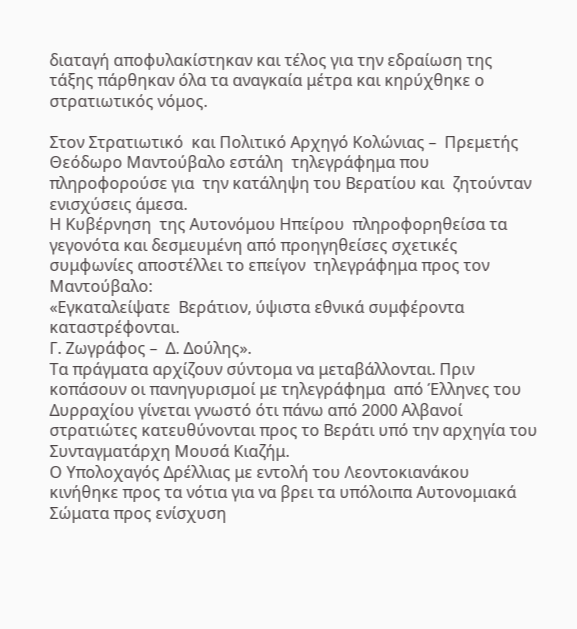διαταγή αποφυλακίστηκαν και τέλος για την εδραίωση της τάξης πάρθηκαν όλα τα αναγκαία μέτρα και κηρύχθηκε ο στρατιωτικός νόμος.

Στον Στρατιωτικό  και Πολιτικό Αρχηγό Κολώνιας –  Πρεμετής Θεόδωρο Μαντούβαλο εστάλη  τηλεγράφημα που πληροφορούσε για  την κατάληψη του Βερατίου και  ζητούνταν ενισχύσεις άμεσα.
Η Κυβέρνηση  της Αυτονόμου Ηπείρου  πληροφορηθείσα τα γεγονότα και δεσμευμένη από προηγηθείσες σχετικές συμφωνίες αποστέλλει το επείγον  τηλεγράφημα προς τον Μαντούβαλο:
«Εγκαταλείψατε  Βεράτιον, ύψιστα εθνικά συμφέροντα καταστρέφονται.
Γ. Ζωγράφος –  Δ. Δούλης».
Τα πράγματα αρχίζουν σύντομα να μεταβάλλονται. Πριν κοπάσουν οι πανηγυρισμοί με τηλεγράφημα  από Έλληνες του Δυρραχίου γίνεται γνωστό ότι πάνω από 2000 Αλβανοί στρατιώτες κατευθύνονται προς το Βεράτι υπό την αρχηγία του Συνταγματάρχη Μουσά Κιαζήμ.
Ο Υπολοχαγός Δρέλλιας με εντολή του Λεοντοκιανάκου κινήθηκε προς τα νότια για να βρει τα υπόλοιπα Αυτονομιακά Σώματα προς ενίσχυση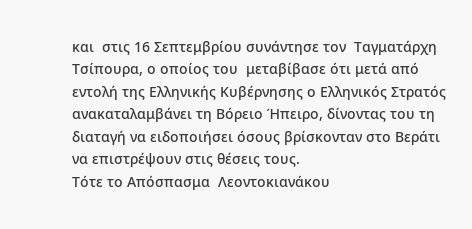και  στις 16 Σεπτεμβρίου συνάντησε τον  Ταγματάρχη Τσίπουρα, ο οποίος του  μεταβίβασε ότι μετά από εντολή της Ελληνικής Κυβέρνησης ο Ελληνικός Στρατός ανακαταλαμβάνει τη Βόρειο Ήπειρο, δίνοντας του τη διαταγή να ειδοποιήσει όσους βρίσκονταν στο Βεράτι να επιστρέψουν στις θέσεις τους.
Τότε το Απόσπασμα  Λεοντοκιανάκου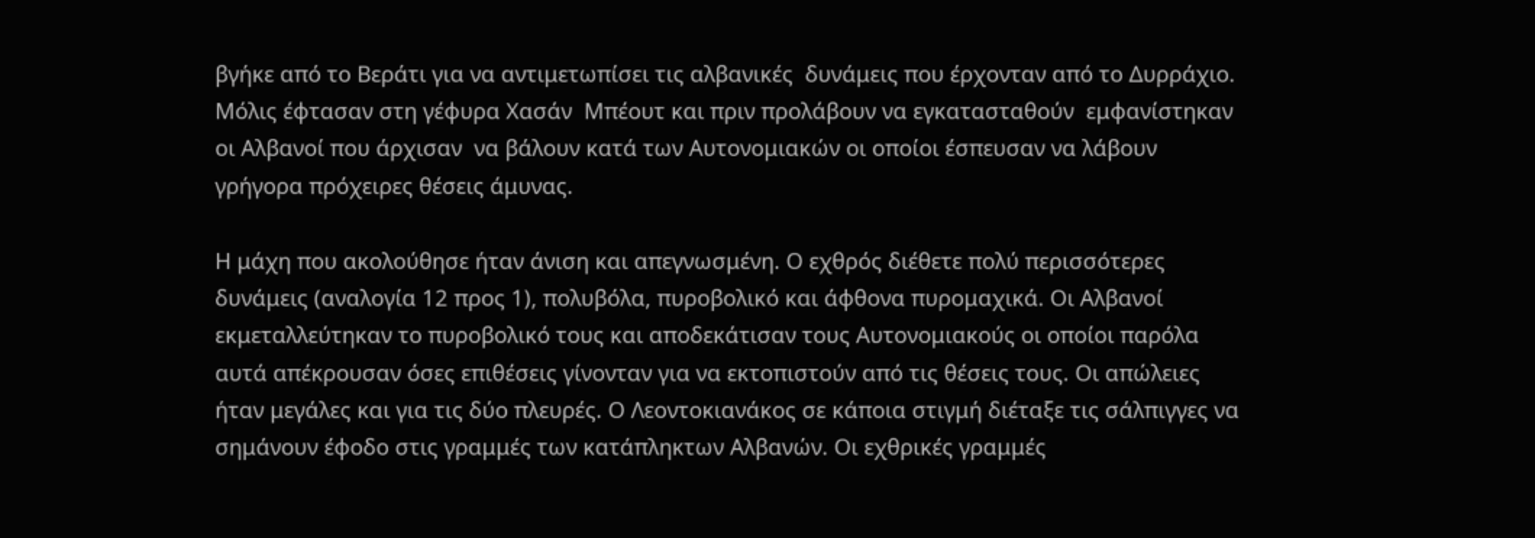βγήκε από το Βεράτι για να αντιμετωπίσει τις αλβανικές  δυνάμεις που έρχονταν από το Δυρράχιο. Μόλις έφτασαν στη γέφυρα Χασάν  Μπέουτ και πριν προλάβουν να εγκατασταθούν  εμφανίστηκαν οι Αλβανοί που άρχισαν  να βάλουν κατά των Αυτονομιακών οι οποίοι έσπευσαν να λάβουν γρήγορα πρόχειρες θέσεις άμυνας.

Η μάχη που ακολούθησε ήταν άνιση και απεγνωσμένη. Ο εχθρός διέθετε πολύ περισσότερες δυνάμεις (αναλογία 12 προς 1), πολυβόλα, πυροβολικό και άφθονα πυρομαχικά. Οι Αλβανοί εκμεταλλεύτηκαν το πυροβολικό τους και αποδεκάτισαν τους Αυτονομιακούς οι οποίοι παρόλα αυτά απέκρουσαν όσες επιθέσεις γίνονταν για να εκτοπιστούν από τις θέσεις τους. Οι απώλειες ήταν μεγάλες και για τις δύο πλευρές. Ο Λεοντοκιανάκος σε κάποια στιγμή διέταξε τις σάλπιγγες να σημάνουν έφοδο στις γραμμές των κατάπληκτων Αλβανών. Οι εχθρικές γραμμές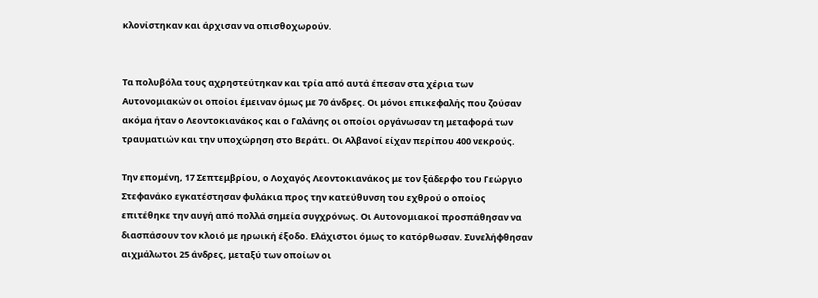κλονίστηκαν και άρχισαν να οπισθοχωρούν.


Τα πολυβόλα τους αχρηστεύτηκαν και τρία από αυτά έπεσαν στα χέρια των Αυτονομιακών οι οποίοι έμειναν όμως με 70 άνδρες. Οι μόνοι επικεφαλής που ζούσαν ακόμα ήταν ο Λεοντοκιανάκος και ο Γαλάνης οι οποίοι οργάνωσαν τη μεταφορά των τραυματιών και την υποχώρηση στο Βεράτι. Οι Αλβανοί είχαν περίπου 400 νεκρούς.

Την επομένη, 17 Σεπτεμβρίου, ο Λοχαγός Λεοντοκιανάκος με τον ξάδερφο του Γεώργιο Στεφανάκο εγκατέστησαν φυλάκια προς την κατεύθυνση του εχθρού ο οποίος επιτέθηκε την αυγή από πολλά σημεία συγχρόνως. Οι Αυτονομιακοί προσπάθησαν να διασπάσουν τον κλοιό με ηρωική έξοδο. Ελάχιστοι όμως το κατόρθωσαν. Συνελήφθησαν αιχμάλωτοι 25 άνδρες, μεταξύ των οποίων οι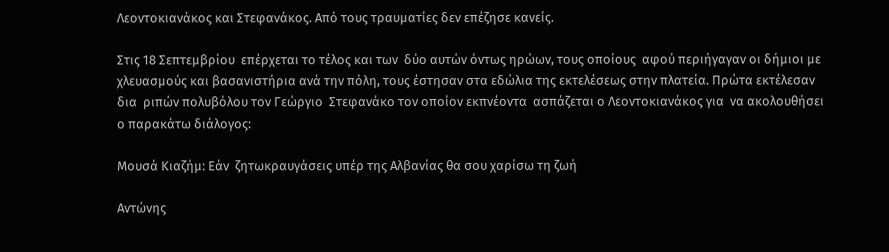Λεοντοκιανάκος και Στεφανάκος. Από τους τραυματίες δεν επέζησε κανείς.

Στις 18 Σεπτεμβρίου  επέρχεται το τέλος και των  δύο αυτών όντως ηρώων, τους οποίους  αφού περιήγαγαν οι δήμιοι με χλευασμούς και βασανιστήρια ανά την πόλη, τους έστησαν στα εδώλια της εκτελέσεως στην πλατεία. Πρώτα εκτέλεσαν δια  ριπών πολυβόλου τον Γεώργιο  Στεφανάκο τον οποίον εκπνέοντα  ασπάζεται ο Λεοντοκιανάκος για  να ακολουθήσει ο παρακάτω διάλογος:

Μουσά Κιαζήμ: Εάν  ζητωκραυγάσεις υπέρ της Αλβανίας θα σου χαρίσω τη ζωή

Αντώνης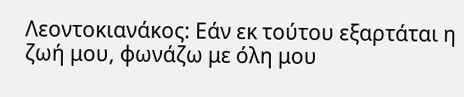Λεοντοκιανάκος: Εάν εκ τούτου εξαρτάται η ζωή μου, φωνάζω με όλη μου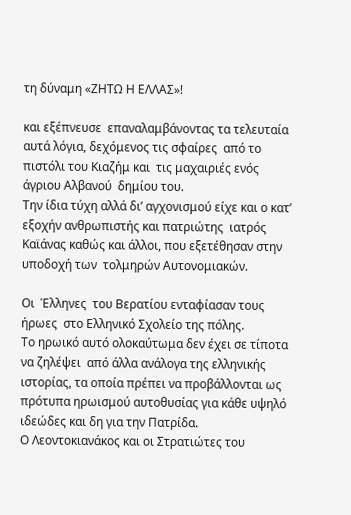τη δύναμη «ΖΗΤΩ Η ΕΛΛΑΣ»!

και εξέπνευσε  επαναλαμβάνοντας τα τελευταία αυτά λόγια, δεχόμενος τις σφαίρες  από το πιστόλι του Κιαζήμ και  τις μαχαιριές ενός άγριου Αλβανού  δημίου του.
Την ίδια τύχη αλλά δι’ αγχονισμού είχε και ο κατ’ εξοχήν ανθρωπιστής και πατριώτης  ιατρός Καϊάνας καθώς και άλλοι, που εξετέθησαν στην υποδοχή των  τολμηρών Αυτονομιακών.

Οι  Έλληνες  του Βερατίου ενταφίασαν τους ήρωες  στο Ελληνικό Σχολείο της πόλης.
Το ηρωικό αυτό ολοκαύτωμα δεν έχει σε τίποτα να ζηλέψει  από άλλα ανάλογα της ελληνικής ιστορίας, τα οποία πρέπει να προβάλλονται ως πρότυπα ηρωισμού αυτοθυσίας για κάθε υψηλό ιδεώδες και δη για την Πατρίδα.
Ο Λεοντοκιανάκος και οι Στρατιώτες του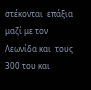στέκονται  επάξια μαζί με τον Λεωνίδα και  τους 300 του και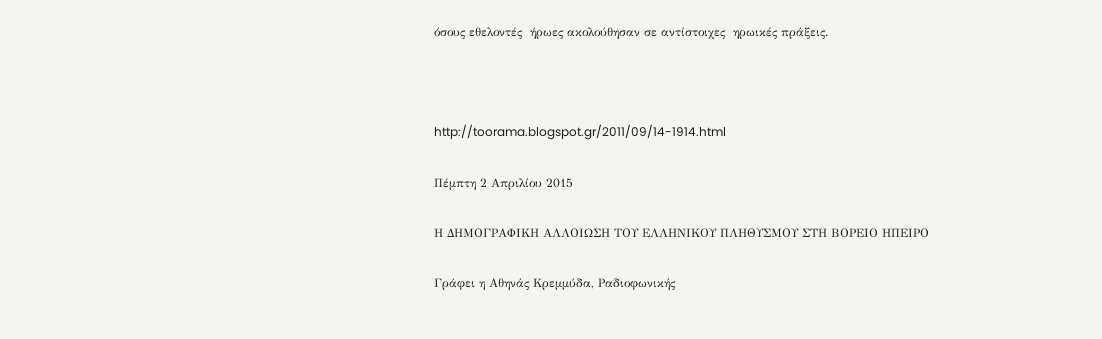όσους εθελοντές  ήρωες ακολούθησαν σε αντίστοιχες  ηρωικές πράξεις.



http://toorama.blogspot.gr/2011/09/14-1914.html

Πέμπτη 2 Απριλίου 2015

Η ΔΗΜΟΓΡΑΦΙΚΗ ΑΛΛΟΙΩΣΗ ΤΟΥ ΕΛΛΗΝΙΚΟΥ ΠΛΗΘΥΣΜΟΥ ΣΤΗ ΒΟΡΕΙΟ ΗΠΕΙΡΟ

Γράφει η Αθηνάς Κρεμμύδα, Ραδιοφωνικής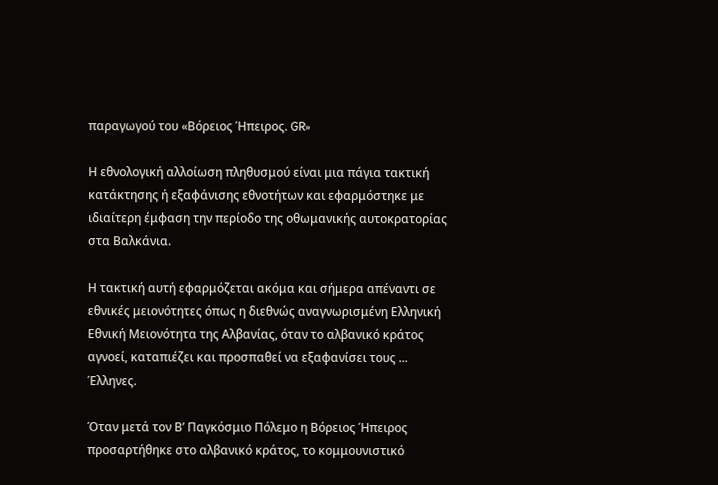παραγωγού του «Βόρειος Ήπειρος. GR»

Η εθνολογική αλλοίωση πληθυσμού είναι μια πάγια τακτική κατάκτησης ή εξαφάνισης εθνοτήτων και εφαρμόστηκε με ιδιαίτερη έμφαση την περίοδο της οθωμανικής αυτοκρατορίας στα Βαλκάνια.

Η τακτική αυτή εφαρμόζεται ακόμα και σήμερα απέναντι σε εθνικές μειονότητες όπως η διεθνώς αναγνωρισμένη Ελληνική Εθνική Μειονότητα της Αλβανίας, όταν το αλβανικό κράτος αγνοεί, καταπιέζει και προσπαθεί να εξαφανίσει τους ...
Έλληνες.

Όταν μετά τον Β’ Παγκόσμιο Πόλεμο η Βόρειος Ήπειρος προσαρτήθηκε στο αλβανικό κράτος, το κομμουνιστικό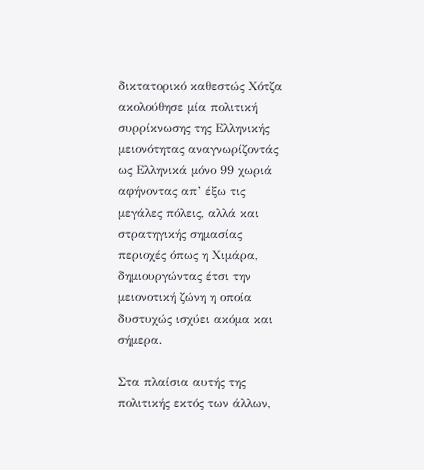δικτατορικό καθεστώς Χότζα ακολούθησε μία πολιτική συρρίκνωσης της Ελληνικής μειονότητας αναγνωρίζοντάς ως Ελληνικά μόνο 99 χωριά αφήνοντας απ’ έξω τις μεγάλες πόλεις, αλλά και στρατηγικής σημασίας περιοχές όπως η Χιμάρα, δημιουργώντας έτσι την μειονοτική ζώνη η οποία δυστυχώς ισχύει ακόμα και σήμερα.

Στα πλαίσια αυτής της πολιτικής εκτός των άλλων,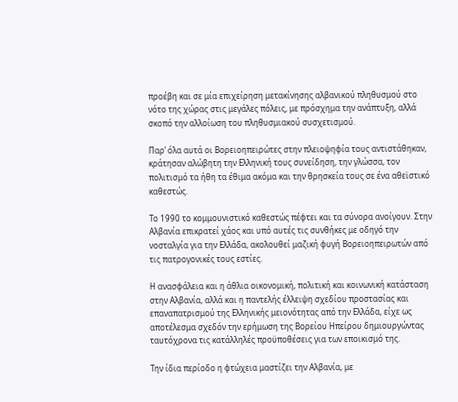προέβη και σε μία επιχείρηση μετακίνησης αλβανικού πληθυσμού στο νότο της χώρας στις μεγάλες πόλεις, με πρόσχημα την ανάπτυξη, αλλά σκοπό την αλλοίωση του πληθυσμιακού συσχετισμού.

Παρ’ όλα αυτά οι Βορειοηπειρώτες στην πλειοψηφία τους αντιστάθηκαν, κράτησαν αλώβητη την Ελληνική τους συνείδηση, την γλώσσα, τον πολιτισμό τα ήθη τα έθιμα ακόμα και την θρησκεία τους σε ένα αθεϊστικό καθεστώς.

Το 1990 το κομμουνιστικό καθεστώς πέφτει και τα σύνορα ανοίγουν. Στην Αλβανία επικρατεί χάος και υπό αυτές τις συνθήκες με οδηγό την νοσταλγία για την Ελλάδα, ακολουθεί μαζική φυγή Βορειοηπειρωτών από τις πατρογονικές τους εστίες.

Η ανασφάλεια και η άθλια οικονομική, πολιτική και κοινωνική κατάσταση στην Αλβανία, αλλά και η παντελής έλλειψη σχεδίου προστασίας και επαναπατρισμού της Ελληνικής μειονότητας από την Ελλάδα, είχε ως αποτέλεσμα σχεδόν την ερήμωση της Βορείου Ηπείρου δημιουργώντας ταυτόχρονα τις κατάλληλές προϋποθέσεις για των εποικισμό της.

Την ίδια περίοδο η φτώχεια μαστίζει την Αλβανία, με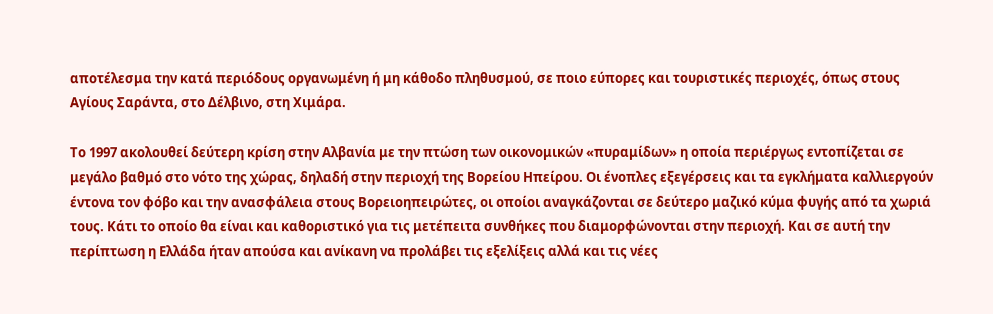αποτέλεσμα την κατά περιόδους οργανωμένη ή μη κάθοδο πληθυσμού, σε ποιο εύπορες και τουριστικές περιοχές, όπως στους Αγίους Σαράντα, στο Δέλβινο, στη Χιμάρα.

Το 1997 ακολουθεί δεύτερη κρίση στην Αλβανία με την πτώση των οικονομικών «πυραμίδων» η οποία περιέργως εντοπίζεται σε μεγάλο βαθμό στο νότο της χώρας, δηλαδή στην περιοχή της Βορείου Ηπείρου. Οι ένοπλες εξεγέρσεις και τα εγκλήματα καλλιεργούν έντονα τον φόβο και την ανασφάλεια στους Βορειοηπειρώτες, οι οποίοι αναγκάζονται σε δεύτερο μαζικό κύμα φυγής από τα χωριά τους. Κάτι το οποίο θα είναι και καθοριστικό για τις μετέπειτα συνθήκες που διαμορφώνονται στην περιοχή. Και σε αυτή την περίπτωση η Ελλάδα ήταν απούσα και ανίκανη να προλάβει τις εξελίξεις αλλά και τις νέες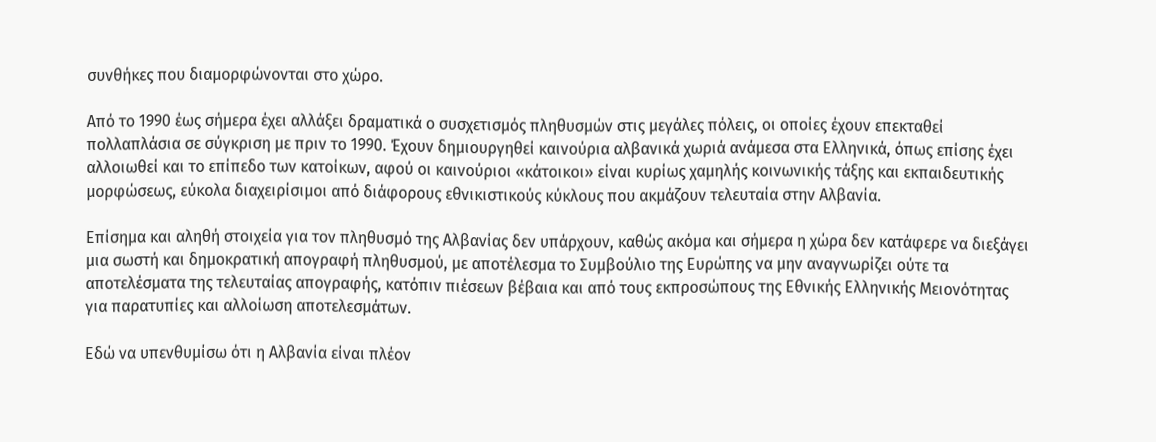συνθήκες που διαμορφώνονται στο χώρο.

Από το 1990 έως σήμερα έχει αλλάξει δραματικά ο συσχετισμός πληθυσμών στις μεγάλες πόλεις, οι οποίες έχουν επεκταθεί πολλαπλάσια σε σύγκριση με πριν το 1990. Έχουν δημιουργηθεί καινούρια αλβανικά χωριά ανάμεσα στα Ελληνικά, όπως επίσης έχει αλλοιωθεί και το επίπεδο των κατοίκων, αφού οι καινούριοι «κάτοικοι» είναι κυρίως χαμηλής κοινωνικής τάξης και εκπαιδευτικής μορφώσεως, εύκολα διαχειρίσιμοι από διάφορους εθνικιστικούς κύκλους που ακμάζουν τελευταία στην Αλβανία.

Επίσημα και αληθή στοιχεία για τον πληθυσμό της Αλβανίας δεν υπάρχουν, καθώς ακόμα και σήμερα η χώρα δεν κατάφερε να διεξάγει μια σωστή και δημοκρατική απογραφή πληθυσμού, με αποτέλεσμα το Συμβούλιο της Ευρώπης να μην αναγνωρίζει ούτε τα αποτελέσματα της τελευταίας απογραφής, κατόπιν πιέσεων βέβαια και από τους εκπροσώπους της Εθνικής Ελληνικής Μειονότητας για παρατυπίες και αλλοίωση αποτελεσμάτων.

Εδώ να υπενθυμίσω ότι η Αλβανία είναι πλέον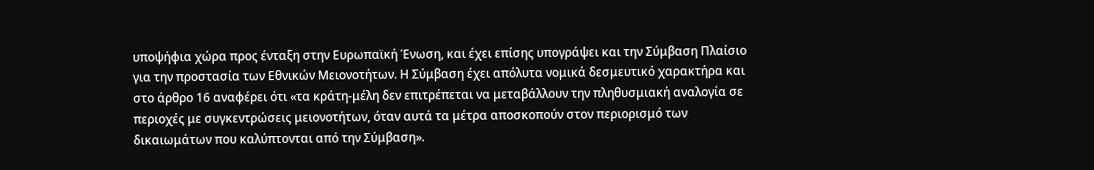υποψήφια χώρα προς ένταξη στην Ευρωπαϊκή Ένωση, και έχει επίσης υπογράψει και την Σύμβαση Πλαίσιο για την προστασία των Εθνικών Μειονοτήτων. Η Σύμβαση έχει απόλυτα νομικά δεσμευτικό χαρακτήρα και στο άρθρο 16 αναφέρει ότι «τα κράτη-μέλη δεν επιτρέπεται να μεταβάλλουν την πληθυσμιακή αναλογία σε περιοχές με συγκεντρώσεις μειονοτήτων, όταν αυτά τα μέτρα αποσκοπούν στον περιορισμό των δικαιωμάτων που καλύπτονται από την Σύμβαση».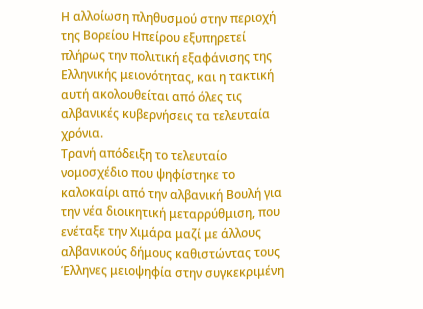Η αλλοίωση πληθυσμού στην περιοχή της Βορείου Ηπείρου εξυπηρετεί πλήρως την πολιτική εξαφάνισης της Ελληνικής μειονότητας, και η τακτική αυτή ακολουθείται από όλες τις αλβανικές κυβερνήσεις τα τελευταία χρόνια.
Τρανή απόδειξη το τελευταίο νομοσχέδιο που ψηφίστηκε το καλοκαίρι από την αλβανική Βουλή για την νέα διοικητική μεταρρύθμιση, που ενέταξε την Χιμάρα μαζί με άλλους αλβανικούς δήμους καθιστώντας τους Έλληνες μειοψηφία στην συγκεκριμένη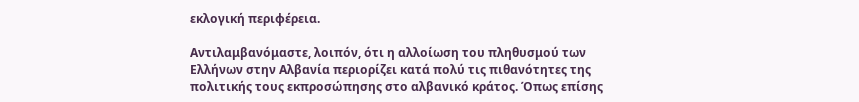εκλογική περιφέρεια.

Αντιλαμβανόμαστε, λοιπόν, ότι η αλλοίωση του πληθυσμού των Ελλήνων στην Αλβανία περιορίζει κατά πολύ τις πιθανότητες της πολιτικής τους εκπροσώπησης στο αλβανικό κράτος. Όπως επίσης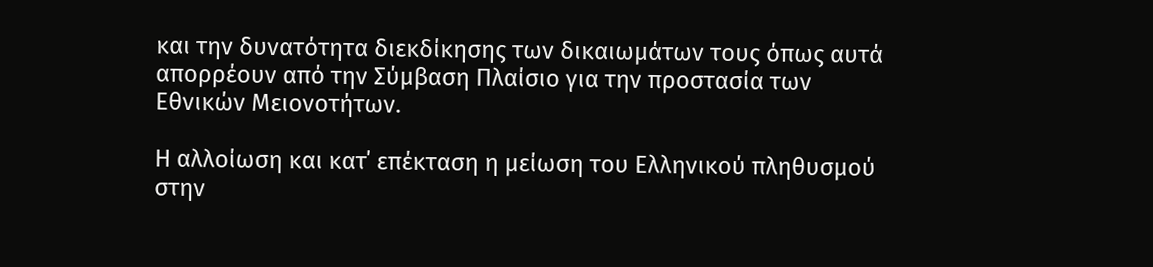και την δυνατότητα διεκδίκησης των δικαιωμάτων τους όπως αυτά απορρέουν από την Σύμβαση Πλαίσιο για την προστασία των Εθνικών Μειονοτήτων.

Η αλλοίωση και κατ΄ επέκταση η μείωση του Ελληνικού πληθυσμού στην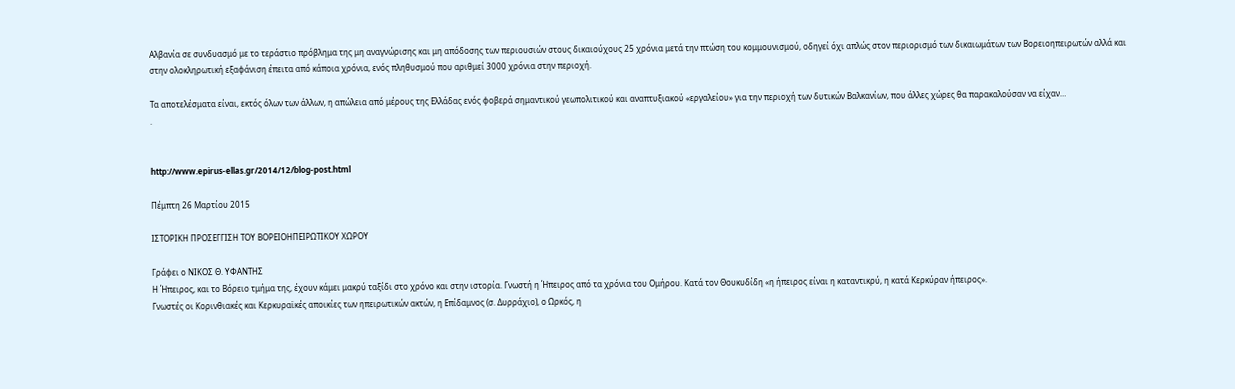Αλβανία σε συνδυασμό με το τεράστιο πρόβλημα της μη αναγνώρισης και μη απόδοσης των περιουσιών στους δικαιούχους 25 χρόνια μετά την πτώση του κομμουνισμού, οδηγεί όχι απλώς στον περιορισμό των δικαιωμάτων των Βορειοηπειρωτών αλλά και στην ολοκληρωτική εξαφάνιση έπειτα από κάποια χρόνια, ενός πληθυσμού που αριθμεί 3000 χρόνια στην περιοχή.

Τα αποτελέσματα είναι, εκτός όλων των άλλων, η απώλεια από μέρους της Ελλάδας ενός φοβερά σημαντικού γεωπολιτικού και αναπτυξιακού «εργαλείου» για την περιοχή των δυτικών Βαλκανίων, που άλλες χώρες θα παρακαλούσαν να είχαν…
.


http://www.epirus-ellas.gr/2014/12/blog-post.html

Πέμπτη 26 Μαρτίου 2015

ΙΣΤΟΡΙΚΗ ΠΡΟΣΕΓΓΙΣΗ ΤΟΥ ΒΟΡΕΙΟΗΠΕΙΡΩΤΙΚΟΥ ΧΩΡΟΥ

Γράφει ο ΝΙΚΟΣ Θ. ΥΦΑΝΤΗΣ
Η Ήπειρος, και το Βόρειο τμήμα της, έχουν κάμει μακρύ ταξίδι στο χρόνο και στην ιστορία. Γνωστή η Ήπειρος από τα χρόνια του Ομήρου. Κατά τον Θουκυδίδη «η ήπειρος είναι η καταντικρύ, η κατά Κερκύραν ήπειρος».
Γνωστές οι Κορινθιακές και Κερκυραϊκές αποικίες των ηπειρωτικών ακτών, η Επίδαμνος (σ. Δυρράχιο), ο Ωρκός, η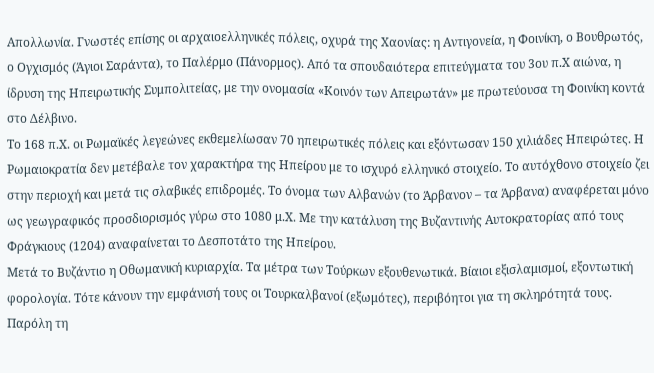Απολλωνία. Γνωστές επίσης οι αρχαιοελληνικές πόλεις, οχυρά της Χαονίας: η Αντιγονεία, η Φοινίκη, ο Βουθρωτός, ο Ογχισμός (Άγιοι Σαράντα), το Παλέρμο (Πάνορμος). Από τα σπουδαιότερα επιτεύγματα του 3ου π.Χ αιώνα, η ίδρυση της Ηπειρωτικής Συμπολιτείας, με την ονομασία «Κοινόν των Απειρωτάν» με πρωτεύουσα τη Φοινίκη κοντά στο Δέλβινο.
Το 168 π.Χ. οι Ρωμαϊκές λεγεώνες εκθεμελίωσαν 70 ηπειρωτικές πόλεις και εξόντωσαν 150 χιλιάδες Ηπειρώτες. Η Ρωμαιοκρατία δεν μετέβαλε τον χαρακτήρα της Ηπείρου με το ισχυρό ελληνικό στοιχείο. Το αυτόχθονο στοιχείο ζει στην περιοχή και μετά τις σλαβικές επιδρομές. Το όνομα των Αλβανών (το Άρβανον – τα Άρβανα) αναφέρεται μόνο ως γεωγραφικός προσδιορισμός γύρω στο 1080 μ.Χ. Με την κατάλυση της Βυζαντινής Αυτοκρατορίας από τους Φράγκιους (1204) αναφαίνεται το Δεσποτάτο της Ηπείρου.
Μετά το Βυζάντιο η Οθωμανική κυριαρχία. Τα μέτρα των Τούρκων εξουθενωτικά. Βίαιοι εξισλαμισμοί, εξοντωτική φορολογία. Τότε κάνουν την εμφάνισή τους οι Τουρκαλβανοί (εξωμότες), περιβόητοι για τη σκληρότητά τους. Παρόλη τη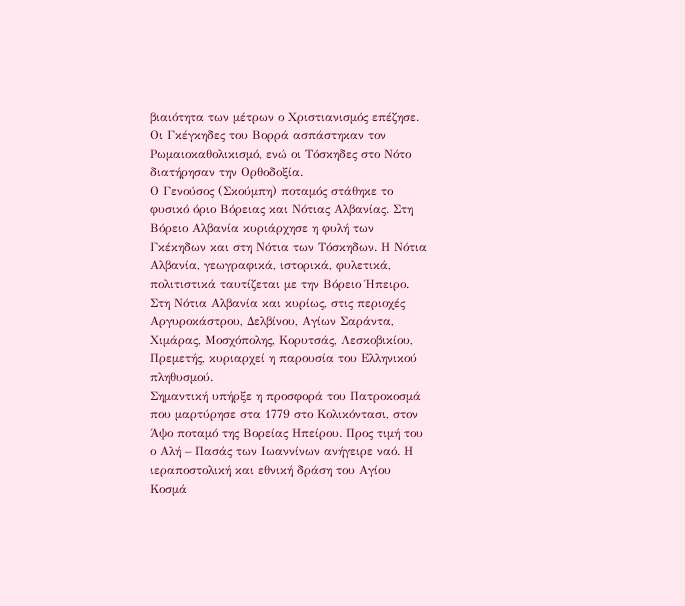βιαιότητα των μέτρων ο Χριστιανισμός επέζησε. Οι Γκέγκηδες του Βορρά ασπάστηκαν τον Ρωμαιοκαθολικισμό, ενώ οι Τόσκηδες στο Νότο διατήρησαν την Ορθοδοξία.
Ο Γενούσος (Σκούμπη) ποταμός στάθηκε το φυσικό όριο Βόρειας και Νότιας Αλβανίας. Στη Βόρειο Αλβανία κυριάρχησε η φυλή των Γκέκηδων και στη Νότια των Τόσκηδων. Η Νότια Αλβανία, γεωγραφικά, ιστορικά, φυλετικά, πολιτιστικά ταυτίζεται με την Βόρειο Ήπειρο. Στη Νότια Αλβανία και κυρίως, στις περιοχές Αργυροκάστρου, Δελβίνου, Αγίων Σαράντα, Χιμάρας, Μοσχόπολης, Κορυτσάς, Λεσκοβικίου, Πρεμετής, κυριαρχεί η παρουσία του Ελληνικού πληθυσμού.
Σημαντική υπήρξε η προσφορά του Πατροκοσμά που μαρτύρησε στα 1779 στο Κολικόντασι, στον Άψο ποταμό της Βορείας Ηπείρου. Προς τιμή του ο Αλή – Πασάς των Ιωαννίνων ανήγειρε ναό. Η ιεραποστολική και εθνική δράση του Αγίου Κοσμά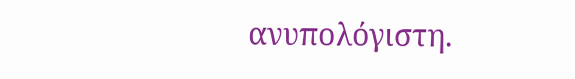ανυπολόγιστη.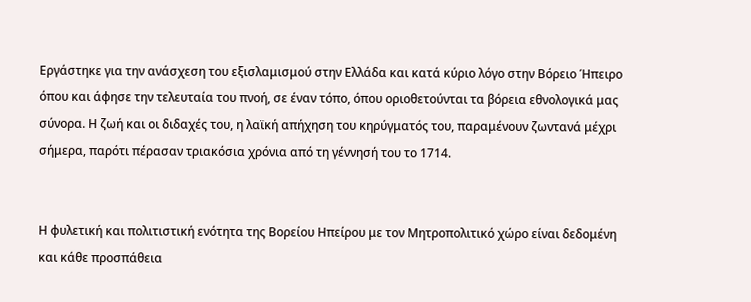Εργάστηκε για την ανάσχεση του εξισλαμισμού στην Ελλάδα και κατά κύριο λόγο στην Βόρειο Ήπειρο όπου και άφησε την τελευταία του πνοή, σε έναν τόπο, όπου οριοθετούνται τα βόρεια εθνολογικά μας σύνορα. Η ζωή και οι διδαχές του, η λαϊκή απήχηση του κηρύγματός του, παραμένουν ζωντανά μέχρι σήμερα, παρότι πέρασαν τριακόσια χρόνια από τη γέννησή του το 1714.


Η φυλετική και πολιτιστική ενότητα της Βορείου Ηπείρου με τον Μητροπολιτικό χώρο είναι δεδομένη και κάθε προσπάθεια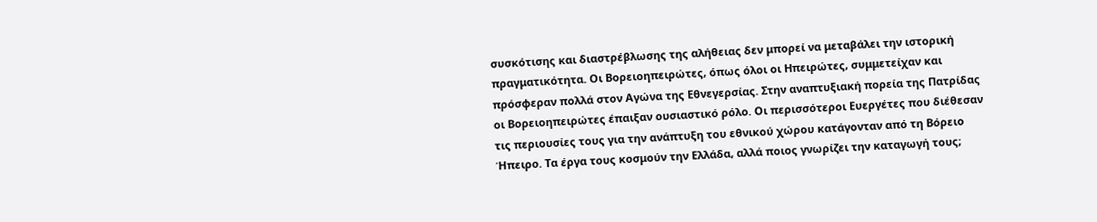συσκότισης και διαστρέβλωσης της αλήθειας δεν μπορεί να μεταβάλει την ιστορική πραγματικότητα. Οι Βορειοηπειρώτες, όπως όλοι οι Ηπειρώτες, συμμετείχαν και πρόσφεραν πολλά στον Αγώνα της Εθνεγερσίας. Στην αναπτυξιακή πορεία της Πατρίδας οι Βορειοηπειρώτες έπαιξαν ουσιαστικό ρόλο. Οι περισσότεροι Ευεργέτες που διέθεσαν τις περιουσίες τους για την ανάπτυξη του εθνικού χώρου κατάγονταν από τη Βόρειο Ήπειρο. Τα έργα τους κοσμούν την Ελλάδα, αλλά ποιος γνωρίζει την καταγωγή τους;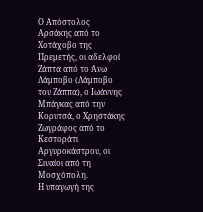Ο Απόστολος Αρσάκης από το Χοτάχοβο της Πρεμετής, οι αδελφοί Ζάπτα από το Άνω Λάμποβο (Λάμποβο του Ζάππα), ο Ιωάννης Μπάγκας από την Κορυτσά, ο Χρηστάκης Ζωγράφος από το Κεστοράτι Αργυροκάστρου, οι Σιναίοι από τη Μοσχόπολη.
Η υπαγωγή της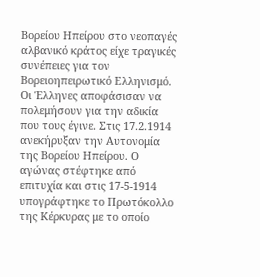Βορείου Ηπείρου στο νεοπαγές αλβανικό κράτος είχε τραγικές συνέπειες για τον Βορειοηπειρωτικό Ελληνισμό. Οι Έλληνες αποφάσισαν να πολεμήσουν για την αδικία που τους έγινε. Στις 17.2.1914 ανεκήρυξαν την Αυτονομία της Βορείου Ηπείρου. Ο αγώνας στέφτηκε από επιτυχία και στις 17-5-1914 υπογράφτηκε το Πρωτόκολλο της Κέρκυρας με το οποίο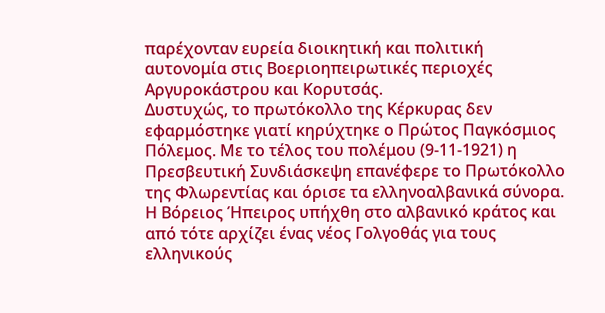παρέχονταν ευρεία διοικητική και πολιτική αυτονομία στις Βοεριοηπειρωτικές περιοχές Αργυροκάστρου και Κορυτσάς.
Δυστυχώς, το πρωτόκολλο της Κέρκυρας δεν εφαρμόστηκε γιατί κηρύχτηκε ο Πρώτος Παγκόσμιος Πόλεμος. Με το τέλος του πολέμου (9-11-1921) η Πρεσβευτική Συνδιάσκεψη επανέφερε το Πρωτόκολλο της Φλωρεντίας και όρισε τα ελληνοαλβανικά σύνορα.
Η Βόρειος Ήπειρος υπήχθη στο αλβανικό κράτος και από τότε αρχίζει ένας νέος Γολγοθάς για τους ελληνικούς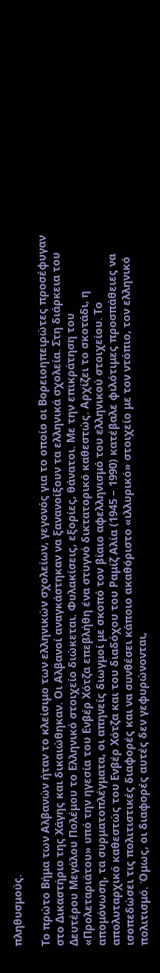πληθυσμούς.

Το πρώτο Βήμα των Αλβανών ήταν το κλείσιμο των ελληνικών σχολείων, γεγονός για το οποίο οι Βορειοηπειρώτες προσέφυγαν στο Δικαστήριο της Χάγης και δικαιώθηκαν. Οι Αλβανοί αναγκάστηκαν να ξανανοίξουν τα ελληνικά σχολεία. Στη διάρκεια του Δευτέρου Μεγάλου Πολέμου το Ελληνικό στοιχείο διώκεται. Φυλακίσεις, εξορίες, θάνατοι. Με την επικράτηση του «Προλεταριάτου» υπό την ηγεσία του Ενβέρ Χότζα επεβλήθη ένα στυγνό δικτατορικό καθεστώς. Αρχίζει το σκοτάδι, η απομόνωση, τα συρματοπλέγματα, οι απηνείς διωγμοί με σκοπό τον βίαιο αφελληνισμό του ελληνικού στοιχείου. Το απολυταρχικό καθεστώς του Ενβέρ Χότζα και του διαδόχου του Ραμίζ Αλία (1945 – 1990) κατέβαλε φιλότιμες προσπάθειες να ισοπεδώσει τις πολιτιστικές διαφορές και να συνθέσει κάποιο ακαθόριστο «ιλλυρικό» στοιχείο με τον ντόπιο, τον ελληνικό πολιτισμό. Όμως, οι διαφορές αυτές δεν γεφυρώνονται,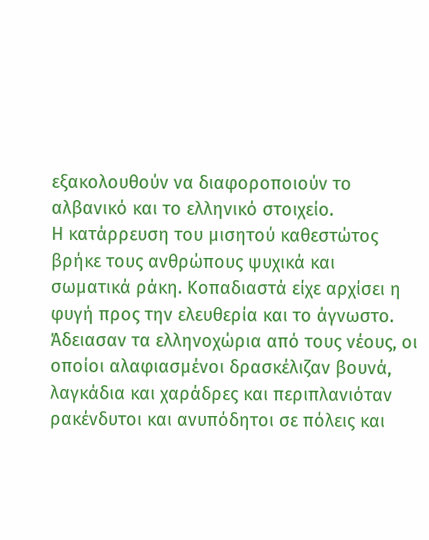εξακολουθούν να διαφοροποιούν το αλβανικό και το ελληνικό στοιχείο.
Η κατάρρευση του μισητού καθεστώτος βρήκε τους ανθρώπους ψυχικά και σωματικά ράκη. Κοπαδιαστά είχε αρχίσει η φυγή προς την ελευθερία και το άγνωστο. Άδειασαν τα ελληνοχώρια από τους νέους, οι οποίοι αλαφιασμένοι δρασκέλιζαν βουνά, λαγκάδια και χαράδρες και περιπλανιόταν ρακένδυτοι και ανυπόδητοι σε πόλεις και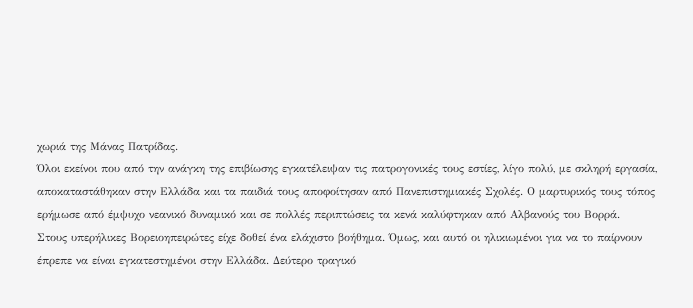χωριά της Μάνας Πατρίδας.
Όλοι εκείνοι που από την ανάγκη της επιβίωσης εγκατέλειψαν τις πατρογονικές τους εστίες, λίγο πολύ, με σκληρή εργασία, αποκαταστάθηκαν στην Ελλάδα και τα παιδιά τους αποφοίτησαν από Πανεπιστημιακές Σχολές. Ο μαρτυρικός τους τόπος ερήμωσε από έμψυχο νεανικό δυναμικό και σε πολλές περιπτώσεις τα κενά καλύφτηκαν από Αλβανούς του Βορρά.
Στους υπερήλικες Βορειοηπειρώτες είχε δοθεί ένα ελάχιστο βοήθημα. Όμως, και αυτό οι ηλικιωμένοι για να το παίρνουν έπρεπε να είναι εγκατεστημένοι στην Ελλάδα. Δεύτερο τραγικό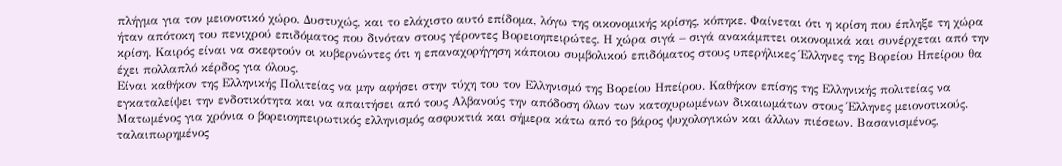πλήγμα για τον μειονοτικό χώρο. Δυστυχώς, και το ελάχιστο αυτό επίδομα, λόγω της οικονομικής κρίσης, κόπηκε. Φαίνεται ότι η κρίση που έπληξε τη χώρα ήταν απότοκη του πενιχρού επιδόματος που δινόταν στους γέροντες Βορειοηπειρώτες. Η χώρα σιγά – σιγά ανακάμπτει οικονομικά και συνέρχεται από την κρίση. Καιρός είναι να σκεφτούν οι κυβερνώντες ότι η επαναχορήγηση κάποιου συμβολικού επιδόματος στους υπερήλικες Έλληνες της Βορείου Ηπείρου θα έχει πολλαπλό κέρδος για όλους.
Είναι καθήκον της Ελληνικής Πολιτείας να μην αφήσει στην τύχη του τον Ελληνισμό της Βορείου Ηπείρου. Καθήκον επίσης της Ελληνικής πολιτείας να εγκαταλείψει την ενδοτικότητα και να απαιτήσει από τους Αλβανούς την απόδοση όλων των κατοχυρωμένων δικαιωμάτων στους Έλληνες μειονοτικούς. Ματωμένος για χρόνια ο βορειοηπειρωτικός ελληνισμός ασφυκτιά και σήμερα κάτω από το βάρος ψυχολογικών και άλλων πιέσεων. Βασανισμένος, ταλαιπωρημένος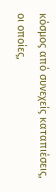κόσμος από συνεχείς καταπιέσεις, οι οποίες,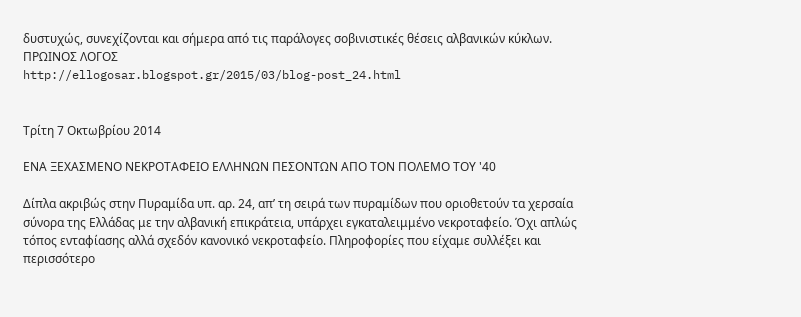δυστυχώς, συνεχίζονται και σήμερα από τις παράλογες σοβινιστικές θέσεις αλβανικών κύκλων.
ΠΡΩΙΝΟΣ ΛΟΓΟΣ
http://ellogosar.blogspot.gr/2015/03/blog-post_24.html


Τρίτη 7 Οκτωβρίου 2014

ΕΝΑ ΞΕΧΑΣΜΕΝΟ ΝΕΚΡΟΤΑΦΕΙΟ ΕΛΛΗΝΩΝ ΠΕΣΟΝΤΩΝ ΑΠΟ ΤΟΝ ΠΟΛΕΜΟ ΤΟΥ '40

Δίπλα ακριβώς στην Πυραμίδα υπ. αρ. 24, απ’ τη σειρά των πυραμίδων που οριοθετούν τα χερσαία σύνορα της Ελλάδας με την αλβανική επικράτεια, υπάρχει εγκαταλειμμένο νεκροταφείο. Όχι απλώς τόπος ενταφίασης αλλά σχεδόν κανονικό νεκροταφείο. Πληροφορίες που είχαμε συλλέξει και περισσότερο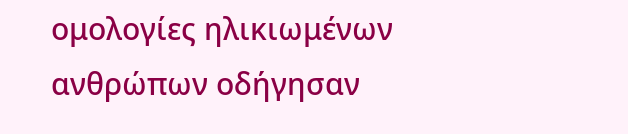ομολογίες ηλικιωμένων ανθρώπων οδήγησαν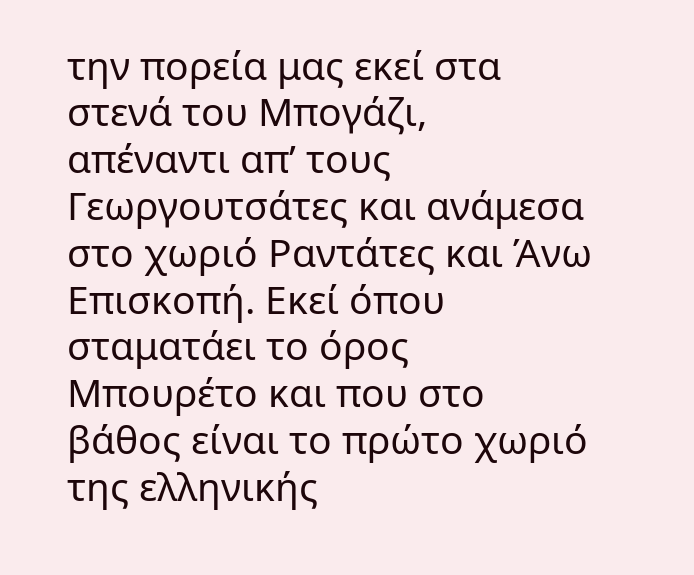την πορεία μας εκεί στα στενά του Μπογάζι, απέναντι απ’ τους Γεωργουτσάτες και ανάμεσα στο χωριό Ραντάτες και Άνω Επισκοπή. Εκεί όπου σταματάει το όρος Μπουρέτο και που στο βάθος είναι το πρώτο χωριό της ελληνικής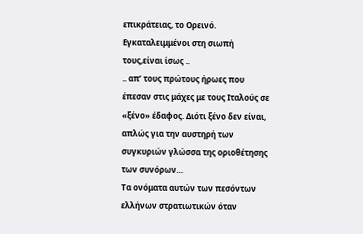επικράτειας, το Ορεινό. Εγκαταλειμμένοι στη σιωπή τους,είναι ίσως ..
.. απ’ τους πρώτους ήρωες που έπεσαν στις μάχες με τους Ιταλούς σε «ξένο» έδαφος. Διότι ξένο δεν είναι, απλώς για την αυστηρή των συγκυριών γλώσσα της οριοθέτησης των συνόρων…
Τα ονόματα αυτών των πεσόντων ελλήνων στρατιωτικών όταν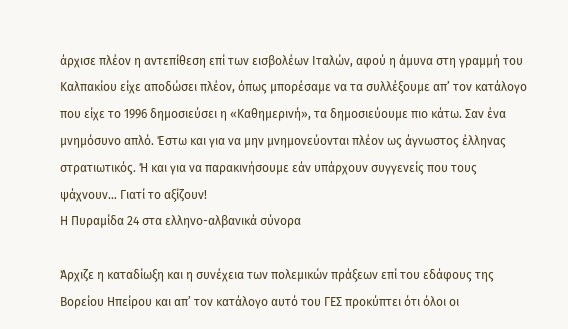άρχισε πλέον η αντεπίθεση επί των εισβολέων Ιταλών, αφού η άμυνα στη γραμμή του Καλπακίου είχε αποδώσει πλέον, όπως μπορέσαμε να τα συλλέξουμε απ’ τον κατάλογο που είχε το 1996 δημοσιεύσει η «Καθημερινή», τα δημοσιεύουμε πιο κάτω. Σαν ένα μνημόσυνο απλό. Έστω και για να μην μνημονεύονται πλέον ως άγνωστος έλληνας στρατιωτικός. Ή και για να παρακινήσουμε εάν υπάρχουν συγγενείς που τους ψάχνουν… Γιατί το αξίζουν!
Η Πυραμίδα 24 στα ελληνο-αλβανικά σύνορα

Άρχιζε η καταδίωξη και η συνέχεια των πολεμικών πράξεων επί του εδάφους της Βορείου Ηπείρου και απ’ τον κατάλογο αυτό του ΓΕΣ προκύπτει ότι όλοι οι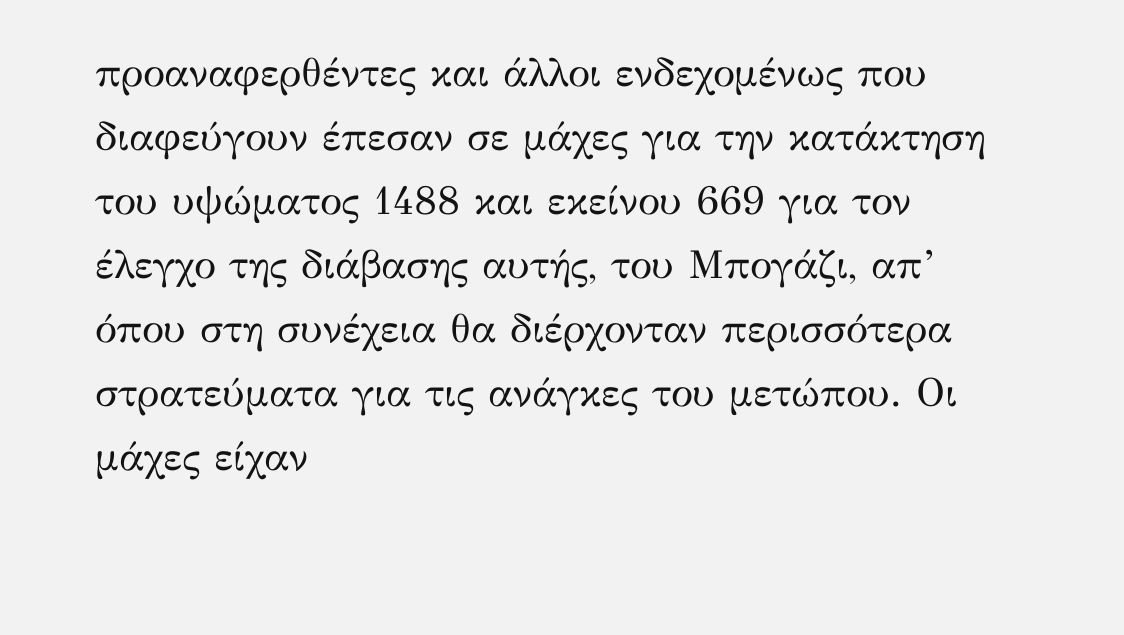προαναφερθέντες και άλλοι ενδεχομένως που διαφεύγουν έπεσαν σε μάχες για την κατάκτηση του υψώματος 1488 και εκείνου 669 για τον έλεγχο της διάβασης αυτής, του Μπογάζι, απ’ όπου στη συνέχεια θα διέρχονταν περισσότερα στρατεύματα για τις ανάγκες του μετώπου. Οι μάχες είχαν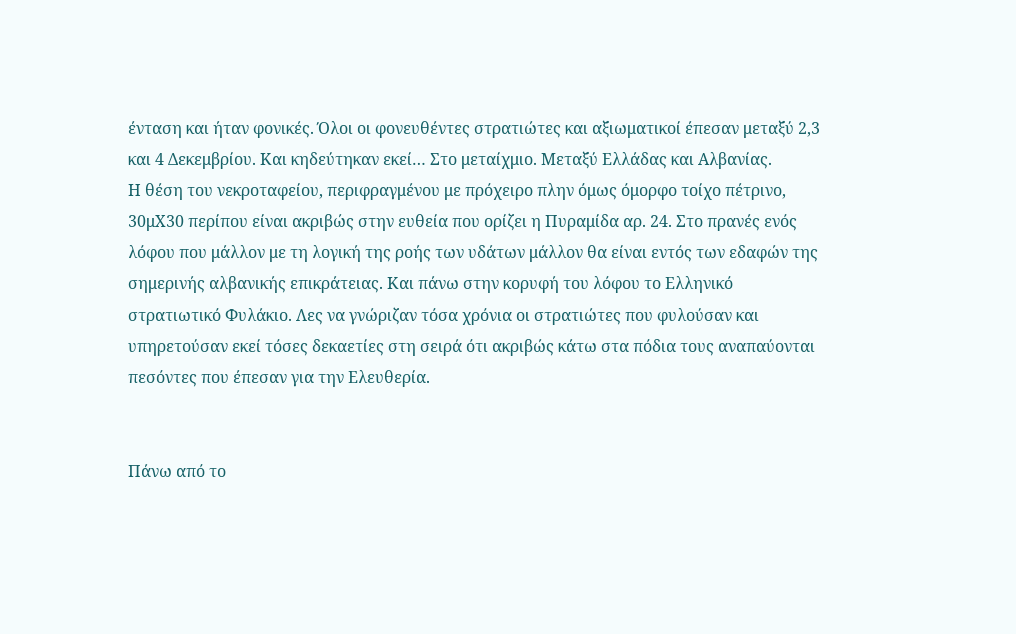ένταση και ήταν φονικές. Όλοι οι φονευθέντες στρατιώτες και αξιωματικοί έπεσαν μεταξύ 2,3 και 4 Δεκεμβρίου. Και κηδεύτηκαν εκεί… Στο μεταίχμιο. Μεταξύ Ελλάδας και Αλβανίας.
Η θέση του νεκροταφείου, περιφραγμένου με πρόχειρο πλην όμως όμορφο τοίχο πέτρινο, 30μΧ30 περίπου είναι ακριβώς στην ευθεία που ορίζει η Πυραμίδα αρ. 24. Στο πρανές ενός λόφου που μάλλον με τη λογική της ροής των υδάτων μάλλον θα είναι εντός των εδαφών της σημερινής αλβανικής επικράτειας. Και πάνω στην κορυφή του λόφου το Ελληνικό στρατιωτικό Φυλάκιο. Λες να γνώριζαν τόσα χρόνια οι στρατιώτες που φυλούσαν και υπηρετούσαν εκεί τόσες δεκαετίες στη σειρά ότι ακριβώς κάτω στα πόδια τους αναπαύονται πεσόντες που έπεσαν για την Ελευθερία.


Πάνω από το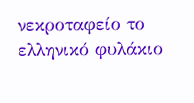νεκροταφείο το ελληνικό φυλάκιο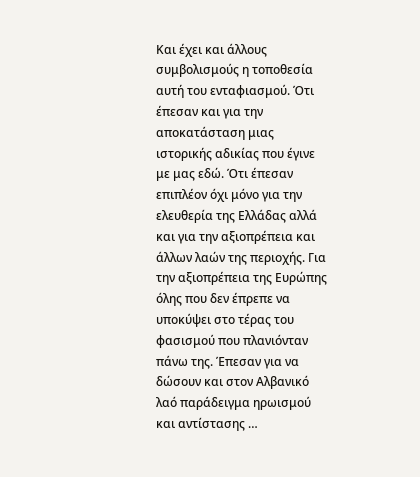Και έχει και άλλους συμβολισμούς η τοποθεσία αυτή του ενταφιασμού. Ότι έπεσαν και για την αποκατάσταση μιας ιστορικής αδικίας που έγινε με μας εδώ. Ότι έπεσαν επιπλέον όχι μόνο για την ελευθερία της Ελλάδας αλλά και για την αξιοπρέπεια και άλλων λαών της περιοχής. Για την αξιοπρέπεια της Ευρώπης όλης που δεν έπρεπε να υποκύψει στο τέρας του φασισμού που πλανιόνταν πάνω της. Έπεσαν για να δώσουν και στον Αλβανικό λαό παράδειγμα ηρωισμού και αντίστασης …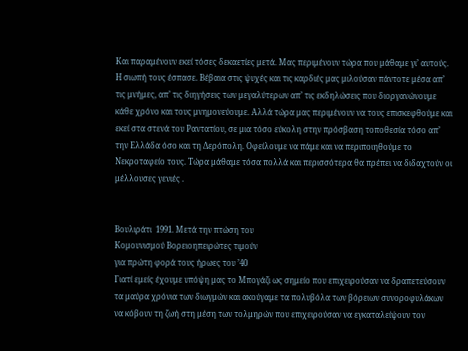Και παραμένουν εκεί τόσες δεκαετίες μετά. Μας περιμένουν τώρα που μάθαμε γι’ αυτούς. Η σιωπή τους έσπασε. Βέβαια στις ψυχές και τις καρδιές μας μιλούσαν πάντοτε μέσα απ’ τις μνήμες, απ’ τις διηγήσεις των μεγαλύτερων απ’ τις εκδηλώσεις που διοργανώνουμε κάθε χρόνο και τους μνημονεύουμε. Αλλά τώρα μας περιμένουν να τους επισκεφθούμε και εκεί στα στενά του Ραντατίου, σε μια τόσο εύκολη στην πρόσβαση τοποθεσία τόσο απ’ την Ελλάδα όσο και τη Δερόπολη. Οφείλουμε να πάμε και να περιποιηθούμε το Νεκροταφείο τους. Τώρα μάθαμε τόσα πολλά και περισσότερα θα πρέπει να διδαχτούν οι μέλλουσες γενιές .


Βουλιράτι  1991. Μετά την πτώση του
Κομουνισμού Βορειοηπειρώτες τιμούν
για πρώτη φορά τους ήρωες του ’40
Γιατί εμείς έχουμε υπόψη μας το Μπογάζι ως σημείο που επιχειρούσαν να δραπετεύσουν τα μαύρα χρόνια των διωγμών και ακούγαμε τα πολυβόλα των βόρειων συνοροφυλάκων να κόβουν τη ζωή στη μέση των τολμηρών που επιχειρούσαν να εγκαταλείψουν τον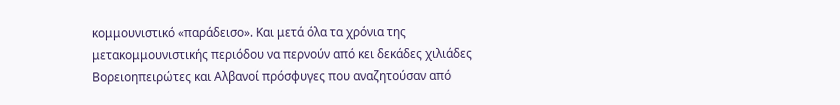κομμουνιστικό «παράδεισο». Και μετά όλα τα χρόνια της μετακομμουνιστικής περιόδου να περνούν από κει δεκάδες χιλιάδες Βορειοηπειρώτες και Αλβανοί πρόσφυγες που αναζητούσαν από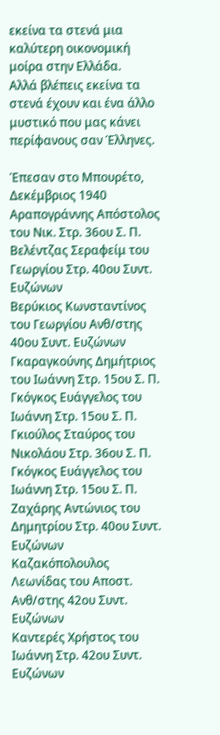εκείνα τα στενά μια καλύτερη οικονομική μοίρα στην Ελλάδα.
Αλλά βλέπεις εκείνα τα στενά έχουν και ένα άλλο μυστικό που μας κάνει περίφανους σαν Έλληνες.

Έπεσαν στο Μπουρέτο, Δεκέμβριος 1940
Αραπογράννης Απόστολος του Νικ. Στρ. 36ου Σ. Π.
Βελέντζας Σεραφείμ του Γεωργίου Στρ. 40ου Συντ. Ευζώνων
Βερύκιος Κωνσταντίνος του Γεωργίου Ανθ/στης 40ου Συντ. Ευζώνων
Γκαραγκούνης Δημήτριος του Ιωάννη Στρ. 15ου Σ. Π.
Γκόγκος Ευάγγελος του Ιωάννη Στρ. 15ου Σ. Π.
Γκιούλος Σταύρος του Νικολάου Στρ. 36ου Σ. Π.
Γκόγκος Ευάγγελος του Ιωάννη Στρ. 15ου Σ. Π.
Ζαχάρης Αντώνιος του Δημητρίου Στρ. 40ου Συντ. Ευζώνων
Καζακόπολουλος Λεωνίδας του Αποστ. Ανθ/στης 42ου Συντ. Ευζώνων
Καντερές Χρήστος του Ιωάννη Στρ. 42ου Συντ. Ευζώνων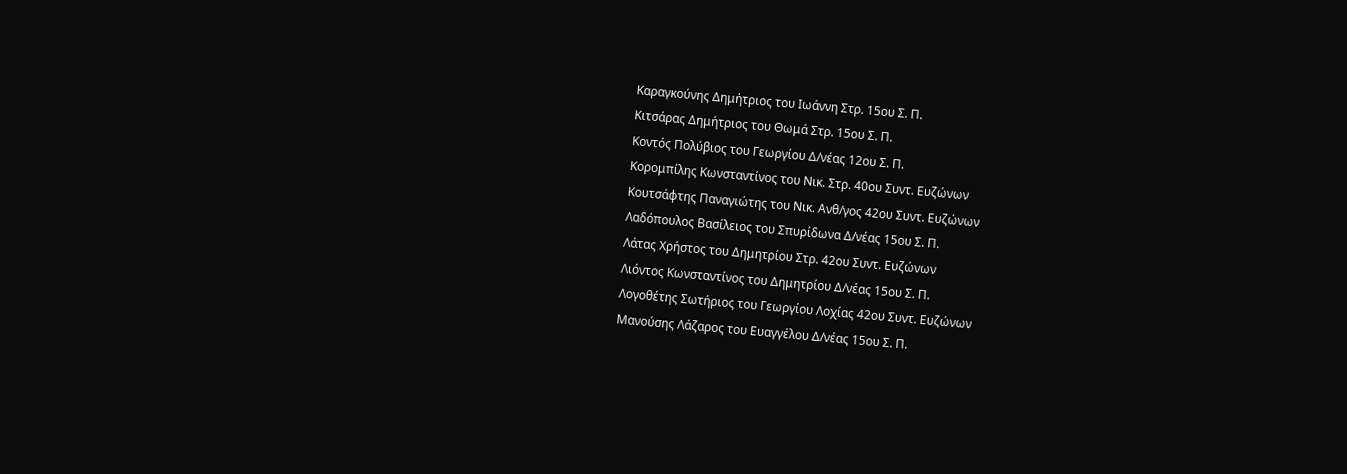Καραγκούνης Δημήτριος του Ιωάννη Στρ. 15ου Σ. Π.
Κιτσάρας Δημήτριος του Θωμά Στρ. 15ου Σ. Π.
Κοντός Πολύβιος του Γεωργίου Δ/νέας 12ου Σ. Π.
Κορομπίλης Κωνσταντίνος του Νικ. Στρ. 40ου Συντ. Ευζώνων
Κουτσάφτης Παναγιώτης του Νικ. Ανθ/γος 42ου Συντ. Ευζώνων
Λαδόπουλος Βασίλειος του Σπυρίδωνα Δ/νέας 15ου Σ. Π.
Λάτας Χρήστος του Δημητρίου Στρ. 42ου Συντ. Ευζώνων
Λιόντος Κωνσταντίνος του Δημητρίου Δ/νέας 15ου Σ. Π.
Λογοθέτης Σωτήριος του Γεωργίου Λοχίας 42ου Συντ. Ευζώνων
Μανούσης Λάζαρος του Ευαγγέλου Δ/νέας 15ου Σ. Π.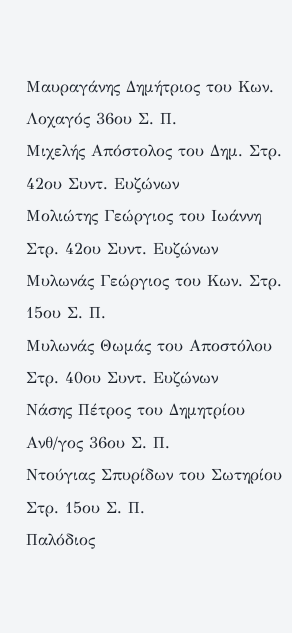Μαυραγάνης Δημήτριος του Κων. Λοχαγός 36ου Σ. Π.
Μιχελής Απόστολος του Δημ. Στρ. 42ου Συντ. Ευζώνων
Μολιώτης Γεώργιος του Ιωάννη Στρ. 42ου Συντ. Ευζώνων
Μυλωνάς Γεώργιος του Κων. Στρ. 15ου Σ. Π.
Μυλωνάς Θωμάς του Αποστόλου Στρ. 40ου Συντ. Ευζώνων
Νάσης Πέτρος του Δημητρίου Ανθ/γος 36ου Σ. Π.
Ντούγιας Σπυρίδων του Σωτηρίου Στρ. 15ου Σ. Π.
Παλόδιος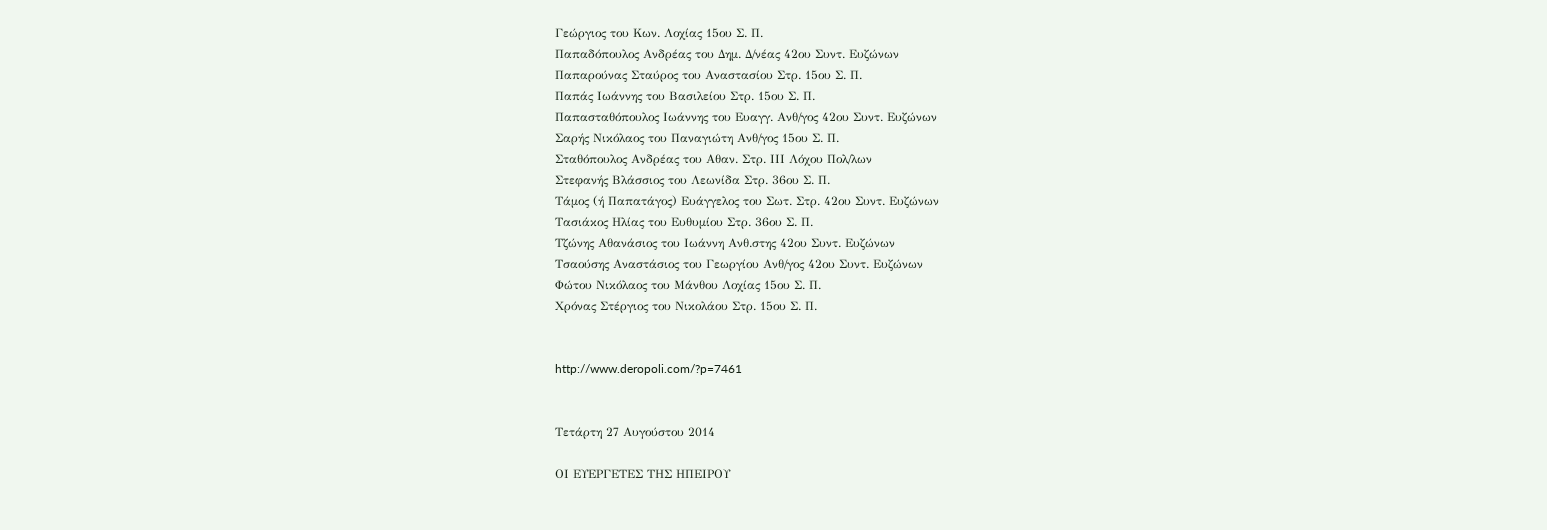Γεώργιος του Κων. Λοχίας 15ου Σ. Π.
Παπαδόπουλος Ανδρέας του Δημ. Δ/νέας 42ου Συντ. Ευζώνων
Παπαρούνας Σταύρος του Αναστασίου Στρ. 15ου Σ. Π.
Παπάς Ιωάννης του Βασιλείου Στρ. 15ου Σ. Π.
Παπασταθόπουλος Ιωάννης του Ευαγγ. Ανθ/γος 42ου Συντ. Ευζώνων
Σαρής Νικόλαος του Παναγιώτη Ανθ/γος 15ου Σ. Π.
Σταθόπουλος Ανδρέας του Αθαν. Στρ. ΙΙΙ Λόχου Πολ/λων
Στεφανής Βλάσσιος του Λεωνίδα Στρ. 36ου Σ. Π.
Τάμος (ή Παπατάγος) Ευάγγελος του Σωτ. Στρ. 42ου Συντ. Ευζώνων
Τασιάκος Ηλίας του Ευθυμίου Στρ. 36ου Σ. Π.
Τζώνης Αθανάσιος του Ιωάννη Ανθ.στης 42ου Συντ. Ευζώνων
Τσαούσης Αναστάσιος του Γεωργίου Ανθ/γος 42ου Συντ. Ευζώνων
Φώτου Νικόλαος του Μάνθου Λοχίας 15ου Σ. Π.
Χρόνας Στέργιος του Νικολάου Στρ. 15ου Σ. Π.


http://www.deropoli.com/?p=7461


Τετάρτη 27 Αυγούστου 2014

ΟΙ ΕΥΕΡΓΕΤΕΣ ΤΗΣ ΗΠΕΙΡΟΥ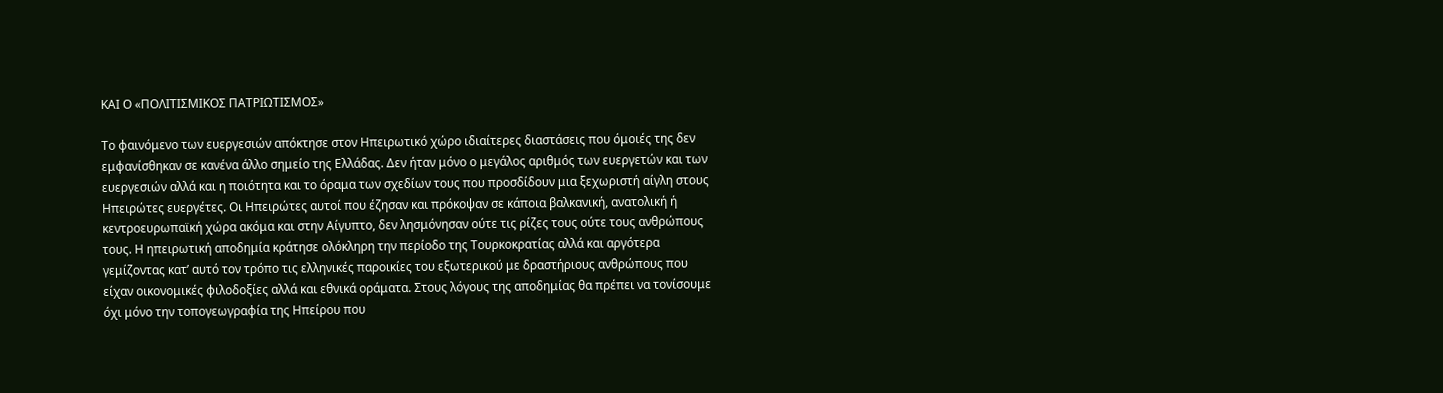ΚΑΙ Ο «ΠΟΛΙΤΙΣΜΙΚΟΣ ΠΑΤΡΙΩΤΙΣΜΟΣ»

Το φαινόμενο των ευεργεσιών απόκτησε στον Ηπειρωτικό χώρο ιδιαίτερες διαστάσεις που όμοιές της δεν εμφανίσθηκαν σε κανένα άλλο σημείο της Ελλάδας. Δεν ήταν μόνο ο μεγάλος αριθμός των ευεργετών και των ευεργεσιών αλλά και η ποιότητα και το όραμα των σχεδίων τους που προσδίδουν μια ξεχωριστή αίγλη στους Ηπειρώτες ευεργέτες. Οι Ηπειρώτες αυτοί που έζησαν και πρόκοψαν σε κάποια βαλκανική, ανατολική ή κεντροευρωπαϊκή χώρα ακόμα και στην Αίγυπτο, δεν λησμόνησαν ούτε τις ρίζες τους ούτε τους ανθρώπους τους. Η ηπειρωτική αποδημία κράτησε ολόκληρη την περίοδο της Τουρκοκρατίας αλλά και αργότερα γεμίζοντας κατ’ αυτό τον τρόπο τις ελληνικές παροικίες του εξωτερικού με δραστήριους ανθρώπους που είχαν οικονομικές φιλοδοξίες αλλά και εθνικά οράματα. Στους λόγους της αποδημίας θα πρέπει να τονίσουμε όχι μόνο την τοπογεωγραφία της Ηπείρου που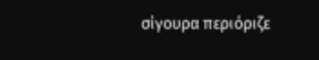σίγουρα περιόριζε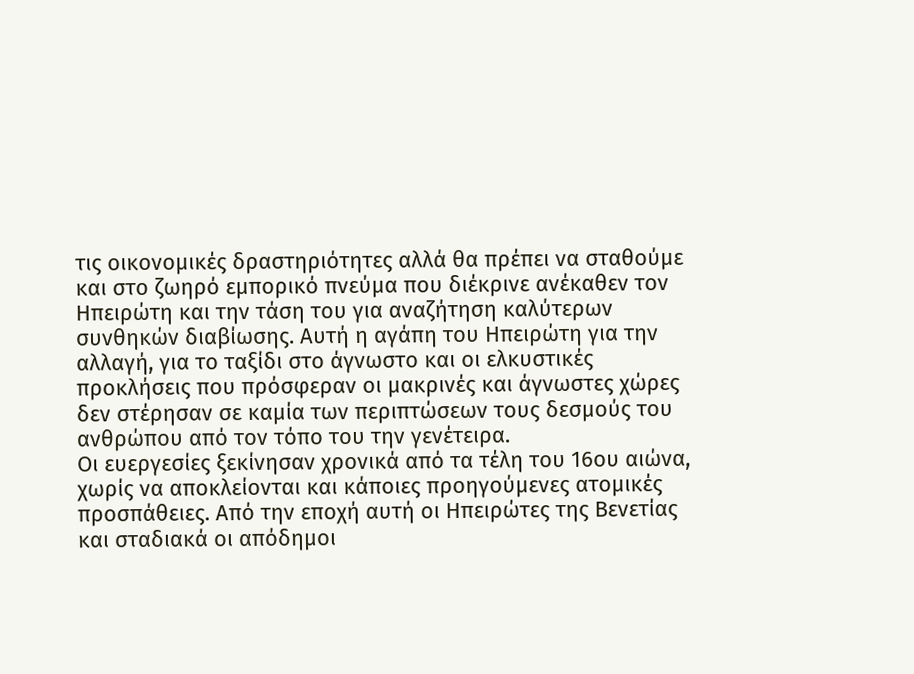τις οικονομικές δραστηριότητες αλλά θα πρέπει να σταθούμε και στο ζωηρό εμπορικό πνεύμα που διέκρινε ανέκαθεν τον Ηπειρώτη και την τάση του για αναζήτηση καλύτερων συνθηκών διαβίωσης. Αυτή η αγάπη του Ηπειρώτη για την αλλαγή, για το ταξίδι στο άγνωστο και οι ελκυστικές προκλήσεις που πρόσφεραν οι μακρινές και άγνωστες χώρες δεν στέρησαν σε καμία των περιπτώσεων τους δεσμούς του ανθρώπου από τον τόπο του την γενέτειρα.
Οι ευεργεσίες ξεκίνησαν χρονικά από τα τέλη του 16ου αιώνα, χωρίς να αποκλείονται και κάποιες προηγούμενες ατομικές προσπάθειες. Από την εποχή αυτή οι Ηπειρώτες της Βενετίας και σταδιακά οι απόδημοι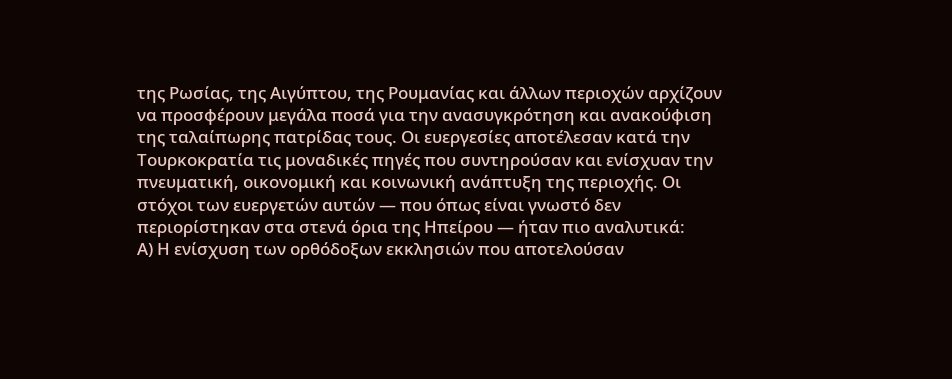της Ρωσίας, της Αιγύπτου, της Ρουμανίας και άλλων περιοχών αρχίζουν να προσφέρουν μεγάλα ποσά για την ανασυγκρότηση και ανακούφιση της ταλαίπωρης πατρίδας τους. Οι ευεργεσίες αποτέλεσαν κατά την Τουρκοκρατία τις μοναδικές πηγές που συντηρούσαν και ενίσχυαν την πνευματική, οικονομική και κοινωνική ανάπτυξη της περιοχής. Οι στόχοι των ευεργετών αυτών — που όπως είναι γνωστό δεν περιορίστηκαν στα στενά όρια της Ηπείρου — ήταν πιο αναλυτικά:
Α) Η ενίσχυση των ορθόδοξων εκκλησιών που αποτελούσαν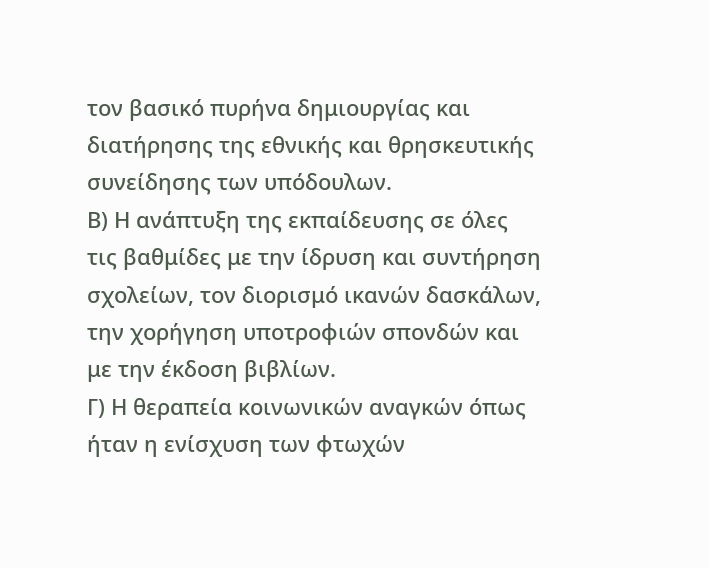τον βασικό πυρήνα δημιουργίας και διατήρησης της εθνικής και θρησκευτικής συνείδησης των υπόδουλων.
Β) Η ανάπτυξη της εκπαίδευσης σε όλες τις βαθμίδες με την ίδρυση και συντήρηση σχολείων, τον διορισμό ικανών δασκάλων, την χορήγηση υποτροφιών σπονδών και με την έκδοση βιβλίων.
Γ) Η θεραπεία κοινωνικών αναγκών όπως ήταν η ενίσχυση των φτωχών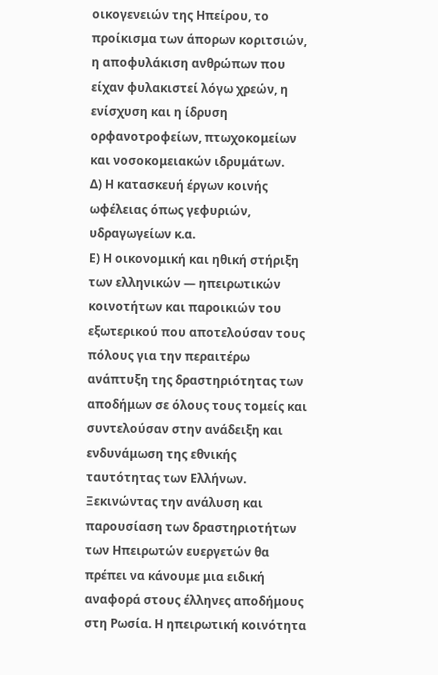οικογενειών της Ηπείρου, το προίκισμα των άπορων κοριτσιών, η αποφυλάκιση ανθρώπων που είχαν φυλακιστεί λόγω χρεών, η ενίσχυση και η ίδρυση ορφανοτροφείων, πτωχοκομείων και νοσοκομειακών ιδρυμάτων.
Δ) Η κατασκευή έργων κοινής ωφέλειας όπως γεφυριών, υδραγωγείων κ.α.
Ε) Η οικονομική και ηθική στήριξη των ελληνικών — ηπειρωτικών κοινοτήτων και παροικιών του εξωτερικού που αποτελούσαν τους πόλους για την περαιτέρω ανάπτυξη της δραστηριότητας των αποδήμων σε όλους τους τομείς και συντελούσαν στην ανάδειξη και ενδυνάμωση της εθνικής ταυτότητας των Ελλήνων.
Ξεκινώντας την ανάλυση και παρουσίαση των δραστηριοτήτων των Ηπειρωτών ευεργετών θα πρέπει να κάνουμε μια ειδική αναφορά στους έλληνες αποδήμους στη Ρωσία. Η ηπειρωτική κοινότητα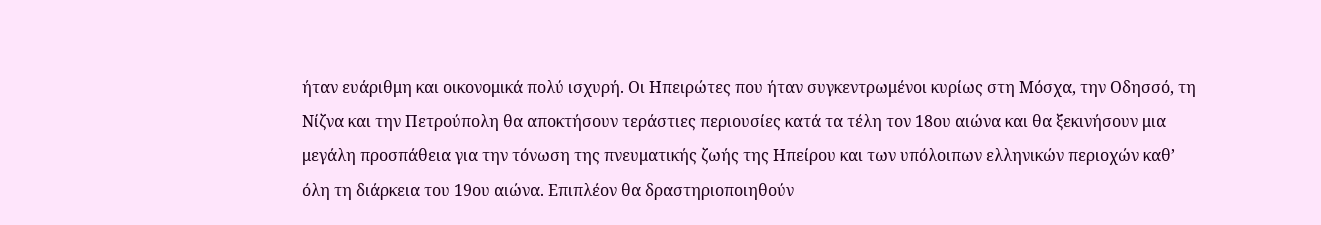ήταν ευάριθμη και οικονομικά πολύ ισχυρή. Οι Ηπειρώτες που ήταν συγκεντρωμένοι κυρίως στη Μόσχα, την Οδησσό, τη Νίζνα και την Πετρούπολη θα αποκτήσουν τεράστιες περιουσίες κατά τα τέλη τον 18ου αιώνα και θα ξεκινήσουν μια μεγάλη προσπάθεια για την τόνωση της πνευματικής ζωής της Ηπείρου και των υπόλοιπων ελληνικών περιοχών καθ’ όλη τη διάρκεια του 19ου αιώνα. Επιπλέον θα δραστηριοποιηθούν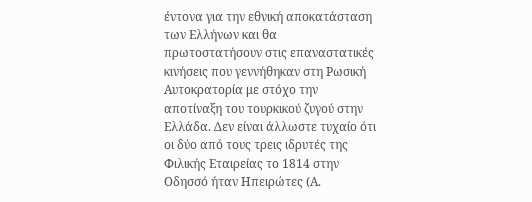έντονα για την εθνική αποκατάσταση των Ελλήνων και θα πρωτοστατήσουν στις επαναστατικές κινήσεις που γεννήθηκαν στη Ρωσική Αυτοκρατορία με στόχο την αποτίναξη του τουρκικού ζυγού στην Ελλάδα. Δεν είναι άλλωστε τυχαίο ότι οι δύο από τους τρεις ιδρυτές της Φιλικής Εταιρείας το 1814 στην Οδησσό ήταν Ηπειρώτες (Α.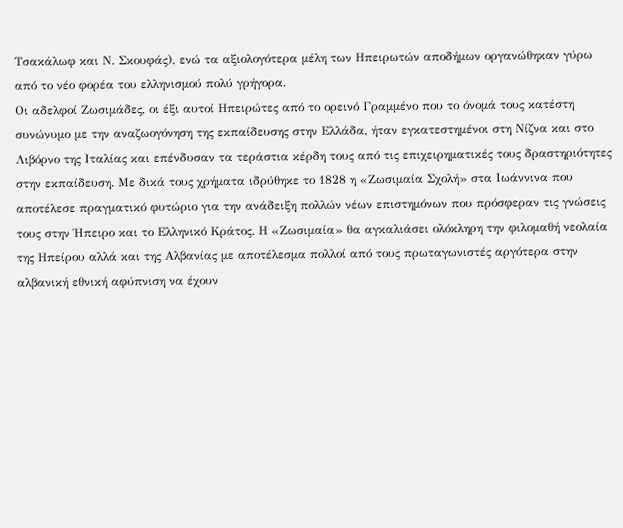Τσακάλωφ και Ν. Σκουφάς), ενώ τα αξιολογότερα μέλη των Ηπειρωτών αποδήμων οργανώθηκαν γύρω από το νέο φορέα του ελληνισμού πολύ γρήγορα.
Οι αδελφοί Ζωσιμάδες, οι έξι αυτοί Ηπειρώτες από το ορεινό Γραμμένο που το όνομά τους κατέστη συνώνυμο με την αναζωογόνηση της εκπαίδευσης στην Ελλάδα, ήταν εγκατεστημένοι στη Νίζνα και στο Λιβόρνο της Ιταλίας και επένδυσαν τα τεράστια κέρδη τους από τις επιχειρηματικές τους δραστηριότητες στην εκπαίδευση. Με δικά τους χρήματα ιδρύθηκε το 1828 η «Ζωσιμαία Σχολή» στα Ιωάννινα που αποτέλεσε πραγματικό φυτώριο για την ανάδειξη πολλών νέων επιστημόνων που πρόσφεραν τις γνώσεις τους στην Ήπειρο και το Ελληνικό Κράτος. Η «Ζωσιμαία» θα αγκαλιάσει ολόκληρη την φιλομαθή νεολαία της Ηπείρου αλλά και της Αλβανίας με αποτέλεσμα πολλοί από τους πρωταγωνιστές αργότερα στην αλβανική εθνική αφύπνιση να έχουν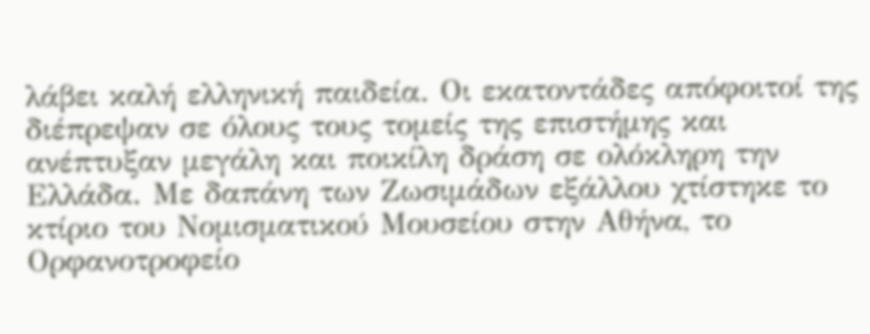λάβει καλή ελληνική παιδεία. Οι εκατοντάδες απόφοιτοί της διέπρεψαν σε όλους τους τομείς της επιστήμης και ανέπτυξαν μεγάλη και ποικίλη δράση σε ολόκληρη την Ελλάδα. Με δαπάνη των Ζωσιμάδων εξάλλου χτίστηκε το κτίριο του Νομισματικού Μουσείου στην Αθήνα, το Ορφανοτροφείο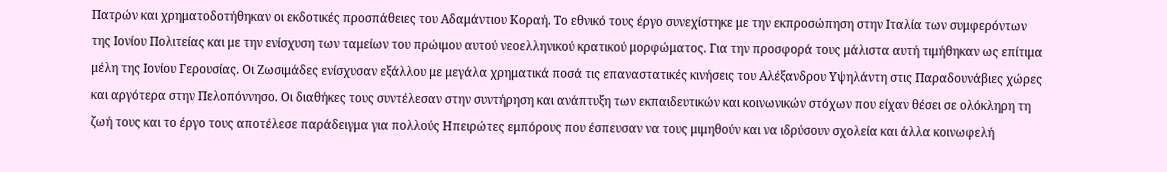Πατρών και χρηματοδοτήθηκαν οι εκδοτικές προσπάθειες του Αδαμάντιου Κοραή. Το εθνικό τους έργο συνεχίστηκε με την εκπροσώπηση στην Ιταλία των συμφερόντων της Ιονίου Πολιτείας και με την ενίσχυση των ταμείων του πρώιμου αυτού νεοελληνικού κρατικού μορφώματος. Για την προσφορά τους μάλιστα αυτή τιμήθηκαν ως επίτιμα μέλη της Ιονίου Γερουσίας. Οι Ζωσιμάδες ενίσχυσαν εξάλλου με μεγάλα χρηματικά ποσά τις επαναστατικές κινήσεις του Αλέξανδρου Υψηλάντη στις Παραδουνάβιες χώρες και αργότερα στην Πελοπόννησο. Οι διαθήκες τους συντέλεσαν στην συντήρηση και ανάπτυξη των εκπαιδευτικών και κοινωνικών στόχων που είχαν θέσει σε ολόκληρη τη ζωή τους και το έργο τους αποτέλεσε παράδειγμα για πολλούς Ηπειρώτες εμπόρους που έσπευσαν να τους μιμηθούν και να ιδρύσουν σχολεία και άλλα κοινωφελή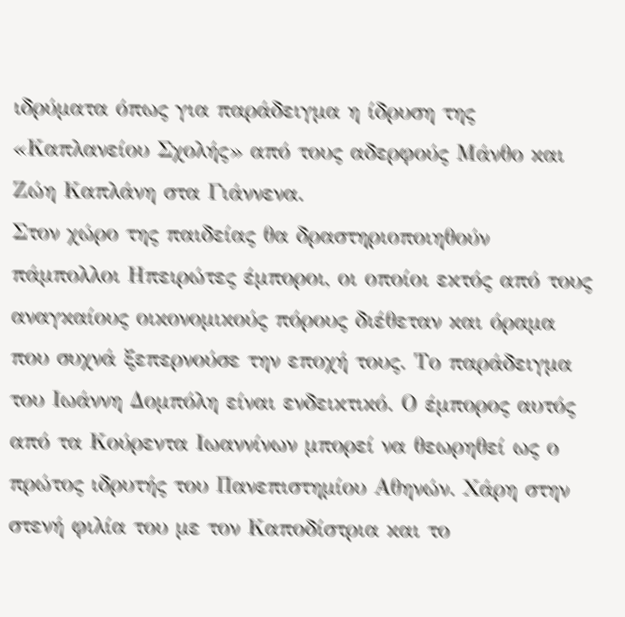ιδρύματα όπως για παράδειγμα η ίδρυση της «Καπλανείου Σχολής» από τους αδερφούς Μάνθο και Ζώη Καπλάνη στα Γιάννενα.
Στον χώρο της παιδείας θα δραστηριοποιηθούν πάμπολλοι Ηπειρώτες έμποροι, οι οποίοι εκτός από τους αναγκαίους οικονομικούς πόρους διέθεταν και όραμα που συχνά ξεπερνούσε την εποχή τους. Το παράδειγμα του Ιωάννη Δομπόλη είναι ενδεικτικό. Ο έμπορος αυτός από τα Κούρεντα Ιωαννίνων μπορεί να θεωρηθεί ως ο πρώτος ιδρυτής του Πανεπιστημίου Αθηνών. Χάρη στην στενή φιλία του με τον Καποδίστρια και το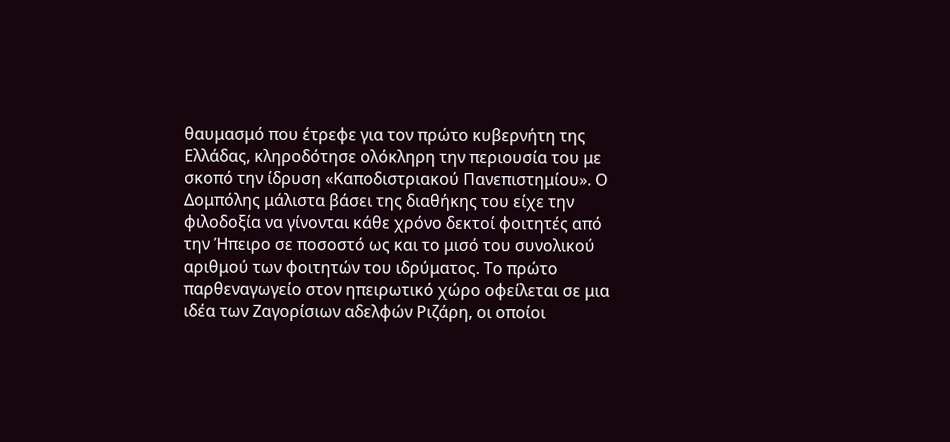θαυμασμό που έτρεφε για τον πρώτο κυβερνήτη της Ελλάδας, κληροδότησε ολόκληρη την περιουσία του με σκοπό την ίδρυση «Καποδιστριακού Πανεπιστημίου». Ο Δομπόλης μάλιστα βάσει της διαθήκης του είχε την φιλοδοξία να γίνονται κάθε χρόνο δεκτοί φοιτητές από την Ήπειρο σε ποσοστό ως και το μισό του συνολικού αριθμού των φοιτητών του ιδρύματος. Το πρώτο παρθεναγωγείο στον ηπειρωτικό χώρο οφείλεται σε μια ιδέα των Ζαγορίσιων αδελφών Ριζάρη, οι οποίοι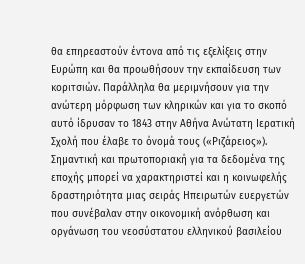θα επηρεαστούν έντονα από τις εξελίξεις στην Ευρώπη και θα προωθήσουν την εκπαίδευση των κοριτσιών. Παράλληλα θα μεριμνήσουν για την ανώτερη μόρφωση των κληρικών και για το σκοπό αυτό ίδρυσαν το 1843 στην Αθήνα Ανώτατη Ιερατική Σχολή που έλαβε το όνομά τους («Ριζάρειος»).
Σημαντική και πρωτοποριακή για τα δεδομένα της εποχής μπορεί να χαρακτηριστεί και η κοινωφελής δραστηριότητα μιας σειράς Ηπειρωτών ευεργετών που συνέβαλαν στην οικονομική ανόρθωση και οργάνωση του νεοσύστατου ελληνικού βασιλείου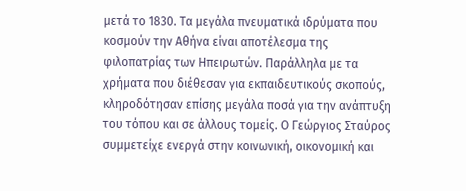μετά το 1830. Τα μεγάλα πνευματικά ιδρύματα που κοσμούν την Αθήνα είναι αποτέλεσμα της φιλοπατρίας των Ηπειρωτών. Παράλληλα με τα χρήματα που διέθεσαν για εκπαιδευτικούς σκοπούς, κληροδότησαν επίσης μεγάλα ποσά για την ανάπτυξη του τόπου και σε άλλους τομείς. Ο Γεώργιος Σταύρος συμμετείχε ενεργά στην κοινωνική, οικονομική και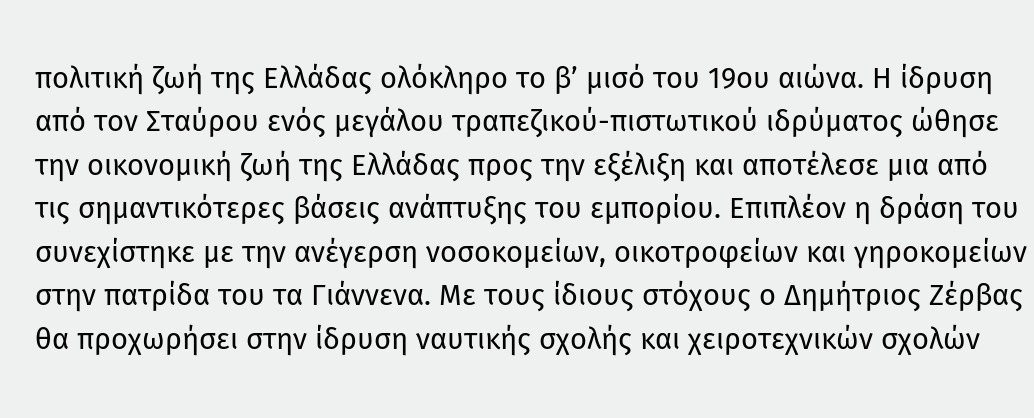πολιτική ζωή της Ελλάδας ολόκληρο το β’ μισό του 19ου αιώνα. Η ίδρυση από τον Σταύρου ενός μεγάλου τραπεζικού-πιστωτικού ιδρύματος ώθησε την οικονομική ζωή της Ελλάδας προς την εξέλιξη και αποτέλεσε μια από τις σημαντικότερες βάσεις ανάπτυξης του εμπορίου. Επιπλέον η δράση του συνεχίστηκε με την ανέγερση νοσοκομείων, οικοτροφείων και γηροκομείων στην πατρίδα του τα Γιάννενα. Με τους ίδιους στόχους ο Δημήτριος Ζέρβας θα προχωρήσει στην ίδρυση ναυτικής σχολής και χειροτεχνικών σχολών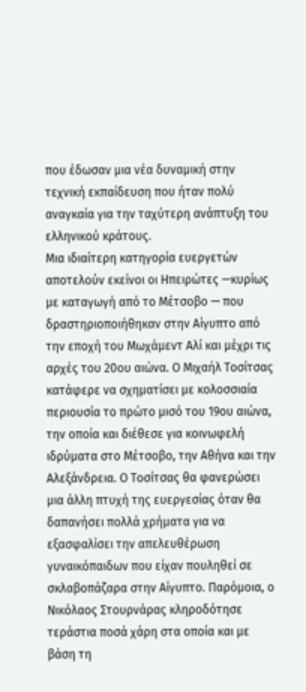που έδωσαν μια νέα δυναμική στην τεχνική εκπαίδευση που ήταν πολύ αναγκαία για την ταχύτερη ανάπτυξη του ελληνικού κράτους.
Μια ιδιαίτερη κατηγορία ευεργετών αποτελούν εκείνοι οι Ηπειρώτες —κυρίως με καταγωγή από το Μέτσοβο — που δραστηριοποιήθηκαν στην Αίγυπτο από την εποχή του Μωχάμεντ Αλί και μέχρι τις αρχές του 20ου αιώνα. Ο Μιχαήλ Τοσίτσας κατάφερε να σχηματίσει με κολοσσιαία περιουσία το πρώτο μισό του 19ου αιώνα, την οποία και διέθεσε για κοινωφελή ιδρύματα στο Μέτσοβο, την Αθήνα και την Αλεξάνδρεια. Ο Τοσίτσας θα φανερώσει μια άλλη πτυχή της ευεργεσίας όταν θα δαπανήσει πολλά χρήματα για να εξασφαλίσει την απελευθέρωση γυναικόπαιδων που είχαν πουληθεί σε σκλαβοπάζαρα στην Αίγυπτο. Παρόμοια, ο Νικόλαος Στουρνάρας κληροδότησε τεράστια ποσά χάρη στα οποία και με βάση τη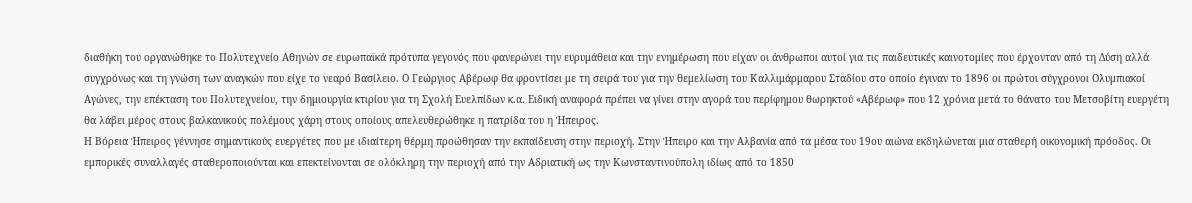διαθήκη του οργανώθηκε το Πολυτεχνείο Αθηνών σε ευρωπαϊκά πρότυπα γεγονός που φανερώνει την ευρυμάθεια και την ενημέρωση που είχαν οι άνθρωποι αυτοί για τις παιδευτικές καινοτομίες που έρχονταν από τη Δύση αλλά συγχρόνως και τη γνώση των αναγκών που είχε το νεαρό Βασίλειο. Ο Γεώργιος Αβέρωφ θα φροντίσει με τη σειρά του για την θεμελίωση του Καλλιμάρμαρου Σταδίου στο οποίο έγιναν το 1896 οι πρώτοι σύγχρονοι Ολυμπιακοί Αγώνες, την επέκταση του Πολυτεχνείου, την δημιουργία κτιρίου για τη Σχολή Ευελπίδων κ.α. Ειδική αναφορά πρέπει να γίνει στην αγορά του περίφημου θωρηκτού «Αβέρωφ» που 12 χρόνια μετά το θάνατο του Μετσοβίτη ευεργέτη θα λάβει μέρος στους βαλκανικούς πολέμους χάρη στους οποίους απελευθερώθηκε η πατρίδα του η Ήπειρος.
Η Βόρεια Ήπειρος γέννησε σημαντικούς ευεργέτες που με ιδιαίτερη θέρμη προώθησαν την εκπαίδευση στην περιοχή. Στην Ήπειρο και την Αλβανία από τα μέσα του 19ου αιώνα εκδηλώνεται μια σταθερή οικονομική πρόοδος. Οι εμπορικές συναλλαγές σταθεροποιούνται και επεκτείνονται σε ολόκληρη την περιοχή από την Αδριατική ως την Κωνσταντινούπολη ιδίως από το 1850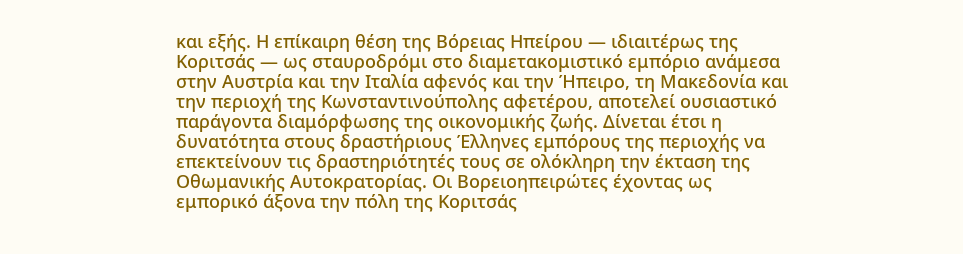και εξής. Η επίκαιρη θέση της Βόρειας Ηπείρου — ιδιαιτέρως της Κοριτσάς — ως σταυροδρόμι στο διαμετακομιστικό εμπόριο ανάμεσα στην Αυστρία και την Ιταλία αφενός και την Ήπειρο, τη Μακεδονία και την περιοχή της Κωνσταντινούπολης αφετέρου, αποτελεί ουσιαστικό παράγοντα διαμόρφωσης της οικονομικής ζωής. Δίνεται έτσι η δυνατότητα στους δραστήριους Έλληνες εμπόρους της περιοχής να επεκτείνουν τις δραστηριότητές τους σε ολόκληρη την έκταση της Οθωμανικής Αυτοκρατορίας. Οι Βορειοηπειρώτες έχοντας ως εμπορικό άξονα την πόλη της Κοριτσάς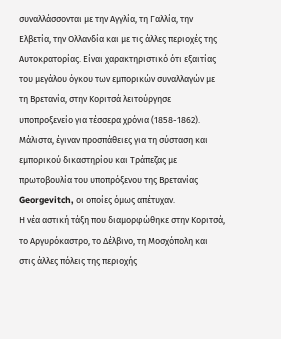συναλλάσσονται με την Αγγλία, τη Γαλλία, την Ελβετία, την Ολλανδία και με τις άλλες περιοχές της Αυτοκρατορίας. Είναι χαρακτηριστικό ότι εξαιτίας του μεγάλου όγκου των εμπορικών συναλλαγών με τη Βρετανία, στην Κοριτσά λειτούργησε υποπροξενείο για τέσσερα χρόνια (1858-1862). Μάλιστα, έγιναν προσπάθειες για τη σύσταση και εμπορικού δικαστηρίου και Τράπεζας με πρωτοβουλία του υποπρόξενου της Βρετανίας Georgevitch, οι οποίες όμως απέτυχαν.
Η νέα αστική τάξη που διαμορφώθηκε στην Κοριτσά, το Αργυρόκαστρο, το Δέλβινο, τη Μοσχόπολη και στις άλλες πόλεις της περιοχής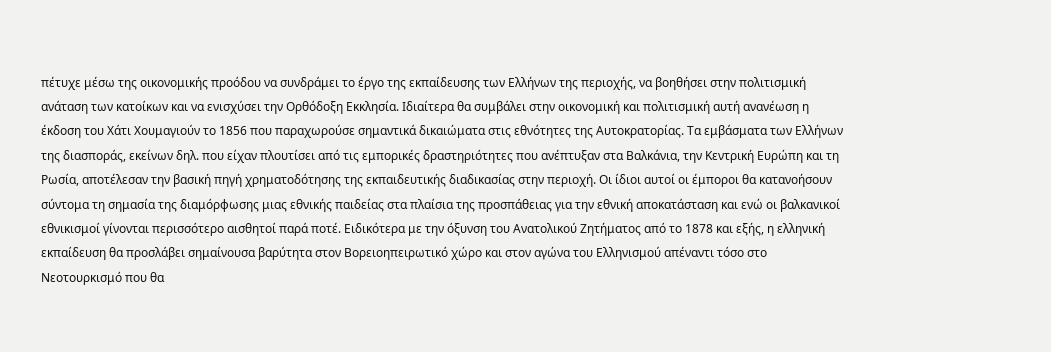πέτυχε μέσω της οικονομικής προόδου να συνδράμει το έργο της εκπαίδευσης των Ελλήνων της περιοχής, να βοηθήσει στην πολιτισμική ανάταση των κατοίκων και να ενισχύσει την Ορθόδοξη Εκκλησία. Ιδιαίτερα θα συμβάλει στην οικονομική και πολιτισμική αυτή ανανέωση η έκδοση του Χάτι Χουμαγιούν το 1856 που παραχωρούσε σημαντικά δικαιώματα στις εθνότητες της Αυτοκρατορίας. Τα εμβάσματα των Ελλήνων της διασποράς, εκείνων δηλ. που είχαν πλουτίσει από τις εμπορικές δραστηριότητες που ανέπτυξαν στα Βαλκάνια, την Κεντρική Ευρώπη και τη Ρωσία, αποτέλεσαν την βασική πηγή χρηματοδότησης της εκπαιδευτικής διαδικασίας στην περιοχή. Οι ίδιοι αυτοί οι έμποροι θα κατανοήσουν σύντομα τη σημασία της διαμόρφωσης μιας εθνικής παιδείας στα πλαίσια της προσπάθειας για την εθνική αποκατάσταση και ενώ οι βαλκανικοί εθνικισμοί γίνονται περισσότερο αισθητοί παρά ποτέ. Ειδικότερα με την όξυνση του Ανατολικού Ζητήματος από το 1878 και εξής, η ελληνική εκπαίδευση θα προσλάβει σημαίνουσα βαρύτητα στον Βορειοηπειρωτικό χώρο και στον αγώνα του Ελληνισμού απέναντι τόσο στο Νεοτουρκισμό που θα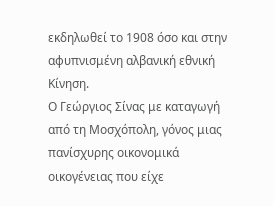εκδηλωθεί το 1908 όσο και στην αφυπνισμένη αλβανική εθνική Κίνηση.
Ο Γεώργιος Σίνας με καταγωγή από τη Μοσχόπολη, γόνος μιας πανίσχυρης οικονομικά οικογένειας που είχε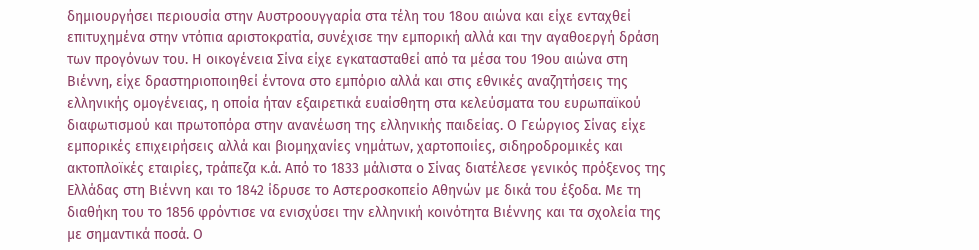δημιουργήσει περιουσία στην Αυστροουγγαρία στα τέλη του 18ου αιώνα και είχε ενταχθεί επιτυχημένα στην ντόπια αριστοκρατία, συνέχισε την εμπορική αλλά και την αγαθοεργή δράση των προγόνων του. Η οικογένεια Σίνα είχε εγκατασταθεί από τα μέσα του 19ου αιώνα στη Βιέννη, είχε δραστηριοποιηθεί έντονα στο εμπόριο αλλά και στις εθνικές αναζητήσεις της ελληνικής ομογένειας, η οποία ήταν εξαιρετικά ευαίσθητη στα κελεύσματα του ευρωπαϊκού διαφωτισμού και πρωτοπόρα στην ανανέωση της ελληνικής παιδείας. Ο Γεώργιος Σίνας είχε εμπορικές επιχειρήσεις αλλά και βιομηχανίες νημάτων, χαρτοποιίες, σιδηροδρομικές και ακτοπλοϊκές εταιρίες, τράπεζα κ.ά. Από το 1833 μάλιστα ο Σίνας διατέλεσε γενικός πρόξενος της Ελλάδας στη Βιέννη και το 1842 ίδρυσε το Αστεροσκοπείο Αθηνών με δικά του έξοδα. Με τη διαθήκη του το 1856 φρόντισε να ενισχύσει την ελληνική κοινότητα Βιέννης και τα σχολεία της με σημαντικά ποσά. Ο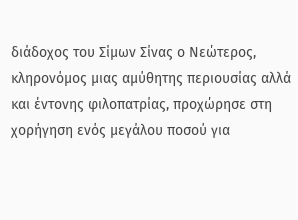διάδοχος του Σίμων Σίνας ο Νεώτερος, κληρονόμος μιας αμύθητης περιουσίας αλλά και έντονης φιλοπατρίας, προχώρησε στη χορήγηση ενός μεγάλου ποσού για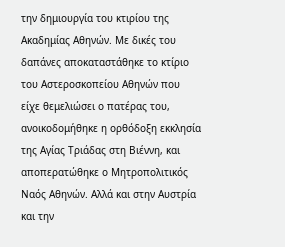την δημιουργία του κτιρίου της Ακαδημίας Αθηνών. Με δικές του δαπάνες αποκαταστάθηκε το κτίριο του Αστεροσκοπείου Αθηνών που είχε θεμελιώσει ο πατέρας του, ανοικοδομήθηκε η ορθόδοξη εκκλησία της Αγίας Τριάδας στη Βιέννη, και αποπερατώθηκε ο Μητροπολιτικός Ναός Αθηνών. Αλλά και στην Αυστρία και την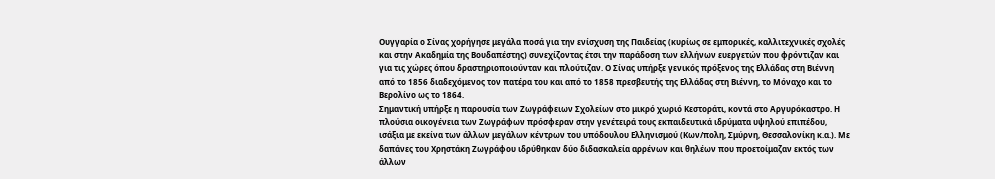Ουγγαρία ο Σίνας χορήγησε μεγάλα ποσά για την ενίσχυση της Παιδείας (κυρίως σε εμπορικές, καλλιτεχνικές σχολές και στην Ακαδημία της Βουδαπέστης) συνεχίζοντας έτσι την παράδοση των ελλήνων ευεργετών που φρόντιζαν και για τις χώρες όπου δραστηριοποιούνταν και πλούτιζαν. Ο Σίνας υπήρξε γενικός πρόξενος της Ελλάδας στη Βιέννη από το 1856 διαδεχόμενος τον πατέρα του και από το 1858 πρεσβευτής της Ελλάδας στη Βιέννη, το Μόναχο και το Βερολίνο ως το 1864.
Σημαντική υπήρξε η παρουσία των Ζωγράφειων Σχολείων στο μικρό χωριό Κεστοράτι, κοντά στο Αργυρόκαστρο. Η πλούσια οικογένεια των Ζωγράφων πρόσφεραν στην γενέτειρά τους εκπαιδευτικά ιδρύματα υψηλού επιπέδου, ισάξια με εκείνα των άλλων μεγάλων κέντρων του υπόδουλου Ελληνισμού (Κων/πολη, Σμύρνη, Θεσσαλονίκη κ.α.). Με δαπάνες του Χρηστάκη Ζωγράφου ιδρύθηκαν δύο διδασκαλεία αρρένων και θηλέων που προετοίμαζαν εκτός των άλλων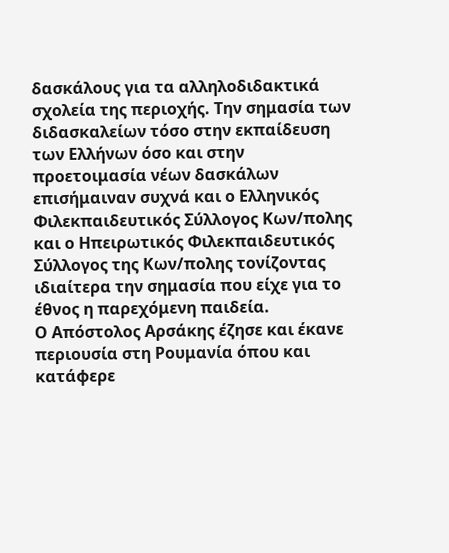δασκάλους για τα αλληλοδιδακτικά σχολεία της περιοχής. Την σημασία των διδασκαλείων τόσο στην εκπαίδευση των Ελλήνων όσο και στην προετοιμασία νέων δασκάλων επισήμαιναν συχνά και ο Ελληνικός Φιλεκπαιδευτικός Σύλλογος Κων/πολης και ο Ηπειρωτικός Φιλεκπαιδευτικός Σύλλογος της Κων/πολης τονίζοντας ιδιαίτερα την σημασία που είχε για το έθνος η παρεχόμενη παιδεία.
Ο Απόστολος Αρσάκης έζησε και έκανε περιουσία στη Ρουμανία όπου και κατάφερε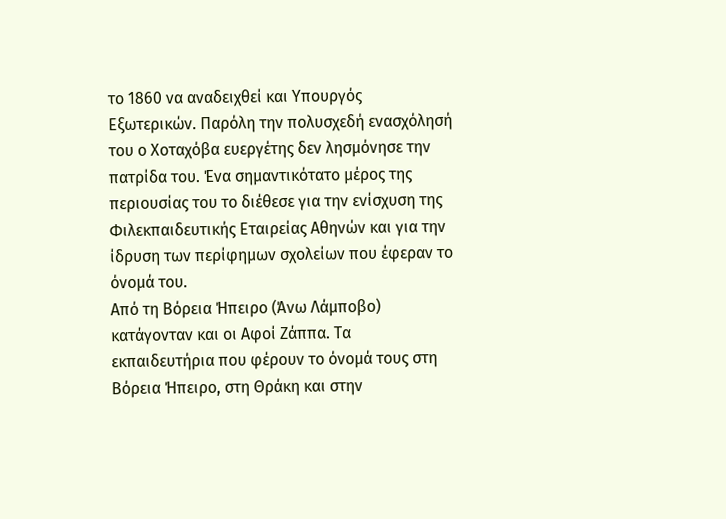το 1860 να αναδειχθεί και Υπουργός Εξωτερικών. Παρόλη την πολυσχεδή ενασχόλησή του ο Χοταχόβα ευεργέτης δεν λησμόνησε την πατρίδα του. Ένα σημαντικότατο μέρος της περιουσίας του το διέθεσε για την ενίσχυση της Φιλεκπαιδευτικής Εταιρείας Αθηνών και για την ίδρυση των περίφημων σχολείων που έφεραν το όνομά του.
Από τη Βόρεια Ήπειρο (Άνω Λάμποβο) κατάγονταν και οι Αφοί Ζάππα. Τα εκπαιδευτήρια που φέρουν το όνομά τους στη Βόρεια Ήπειρο, στη Θράκη και στην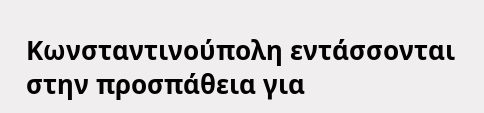Κωνσταντινούπολη εντάσσονται στην προσπάθεια για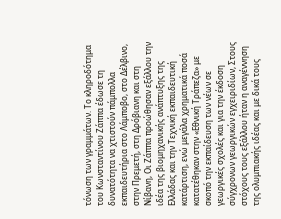τόνωση των γραμμάτων. Το κληροδότημα του Κωνσταντίνου Ζάππα έδωσε τη δυνατότητα να χτιστούν πάμπολλα εκπαιδευτήρια στο Λάμποβο, στο Δέλβινο, στην Πρεμετή, στη Δρόβιανη και στη Νίβανη, Οι Ζάππα προώθησαν εξάλλου την ιδέα της βιομηχανικής ανάπτυξης της Ελλάδας και την Τεχνική εκπαιδευτική κατάρτιση, ενώ μεγάλα χρηματικά ποσά κατατέθηκαν στην «Εθνική Τράπεζα» με σκοπό την εκπαίδευση των νέων σε γεωργικές σχολές και για την έκδοση σύγχρονων γεωργικών εγχειριδίων, Στους στόχους τους εξάλλου ήταν η αναγέννηση της ολυμπιακής ιδέας και με δικά τους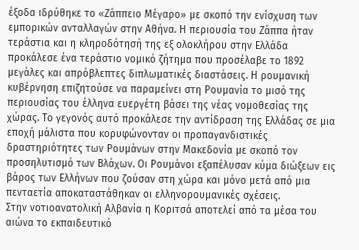έξοδα ιδρύθηκε το «Ζάππειο Μέγαρο» με σκοπό την ενίσχυση των εμπορικών ανταλλαγών στην Αθήνα. Η περιουσία του Ζάππα ήταν τεράστια και η κληροδότησή της εξ ολοκλήρου στην Ελλάδα προκάλεσε ένα τεράστιο νομικό ζήτημα που προσέλαβε το 1892 μεγάλες και απρόβλεπτες διπλωματικές διαστάσεις. Η ρουμανική κυβέρνηση επιζητούσε να παραμείνει στη Ρουμανία το μισό της περιουσίας του έλληνα ευεργέτη βάσει της νέας νομοθεσίας της χώρας. Το γεγονός αυτό προκάλεσε την αντίδραση της Ελλάδας σε μια εποχή μάλιστα που κορυφώνονταν οι προπαγανδιστικές δραστηριότητες των Ρουμάνων στην Μακεδονία με σκοπό τον προσηλυτισμό των Βλάχων. Οι Ρουμάνοι εξαπέλυσαν κύμα διώξεων εις βάρος των Ελλήνων που ζούσαν στη χώρα και μόνο μετά από μια πενταετία αποκαταστάθηκαν οι ελληνορουμανικές σχέσεις.
Στην νοτιοανατολική Αλβανία η Κοριτσά αποτελεί από τα μέσα του αιώνα το εκπαιδευτικό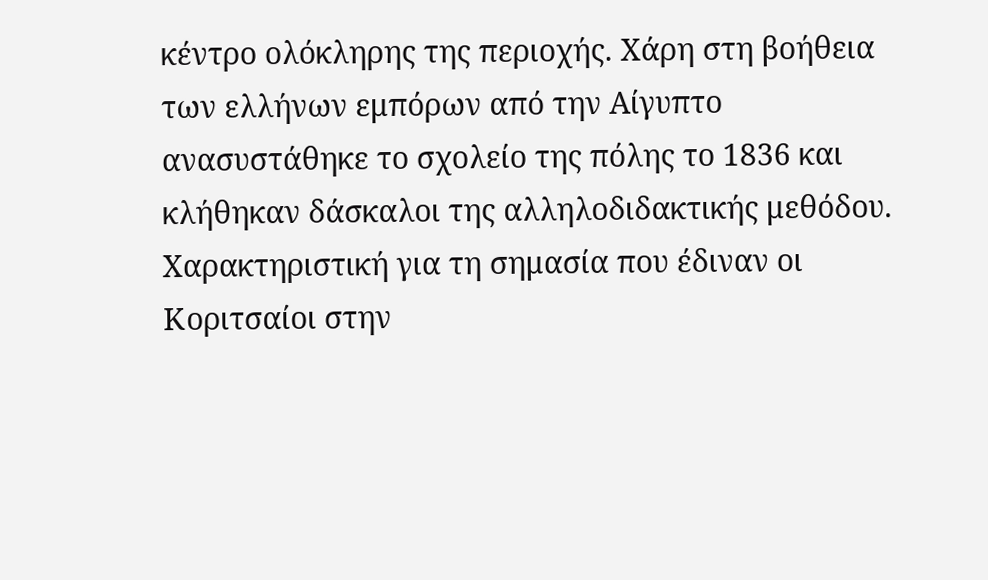κέντρο ολόκληρης της περιοχής. Χάρη στη βοήθεια των ελλήνων εμπόρων από την Αίγυπτο ανασυστάθηκε το σχολείο της πόλης το 1836 και κλήθηκαν δάσκαλοι της αλληλοδιδακτικής μεθόδου. Χαρακτηριστική για τη σημασία που έδιναν οι Κοριτσαίοι στην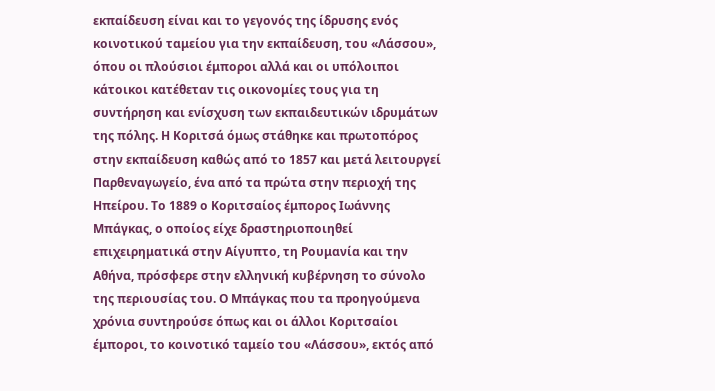εκπαίδευση είναι και το γεγονός της ίδρυσης ενός κοινοτικού ταμείου για την εκπαίδευση, του «Λάσσου», όπου οι πλούσιοι έμποροι αλλά και οι υπόλοιποι κάτοικοι κατέθεταν τις οικονομίες τους για τη συντήρηση και ενίσχυση των εκπαιδευτικών ιδρυμάτων της πόλης. Η Κοριτσά όμως στάθηκε και πρωτοπόρος στην εκπαίδευση καθώς από το 1857 και μετά λειτουργεί Παρθεναγωγείο, ένα από τα πρώτα στην περιοχή της Ηπείρου. Το 1889 ο Κοριτσαίος έμπορος Ιωάννης Μπάγκας, ο οποίος είχε δραστηριοποιηθεί επιχειρηματικά στην Αίγυπτο, τη Ρουμανία και την Αθήνα, πρόσφερε στην ελληνική κυβέρνηση το σύνολο της περιουσίας του. Ο Μπάγκας που τα προηγούμενα χρόνια συντηρούσε όπως και οι άλλοι Κοριτσαίοι έμποροι, το κοινοτικό ταμείο του «Λάσσου», εκτός από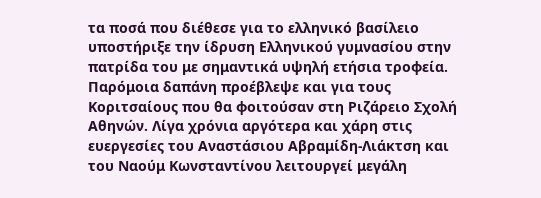τα ποσά που διέθεσε για το ελληνικό βασίλειο υποστήριξε την ίδρυση Ελληνικού γυμνασίου στην πατρίδα του με σημαντικά υψηλή ετήσια τροφεία. Παρόμοια δαπάνη προέβλεψε και για τους Κοριτσαίους που θα φοιτούσαν στη Ριζάρειο Σχολή Αθηνών. Λίγα χρόνια αργότερα και χάρη στις ευεργεσίες του Αναστάσιου Αβραμίδη-Λιάκτση και του Ναούμ Κωνσταντίνου λειτουργεί μεγάλη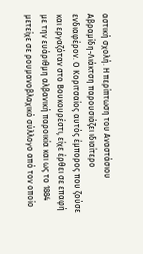αστική σχολή. Η περίπτωση του Αναστάσιου Αβραμίδη-Λιάκτση παρουσιάζει ιδιαίτερο ενδιαφέρον. Ο Κοριτσαίος αυτός έμπορος που ζούσε και εργαζόταν στο Βουκουρέστι, είχε έρθει σε επαφή με την ευάριθμη αλβανική παροικία και ως το 1884 μετείχε σε ρουμανοβλαχικό σύλλογο από τον οποίο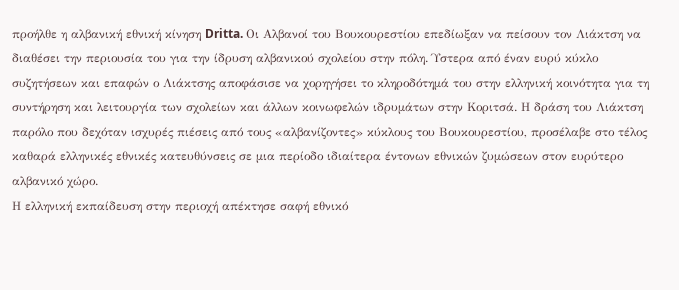προήλθε η αλβανική εθνική κίνηση Dritta. Οι Αλβανοί του Βουκουρεστίου επεδίωξαν να πείσουν τον Λιάκτση να διαθέσει την περιουσία του για την ίδρυση αλβανικού σχολείου στην πόλη. Ύστερα από έναν ευρύ κύκλο συζητήσεων και επαφών ο Λιάκτσης αποφάσισε να χορηγήσει το κληροδότημά του στην ελληνική κοινότητα για τη συντήρηση και λειτουργία των σχολείων και άλλων κοινωφελών ιδρυμάτων στην Κοριτσά. Η δράση του Λιάκτση παρόλο που δεχόταν ισχυρές πιέσεις από τους «αλβανίζοντες» κύκλους του Βουκουρεστίου, προσέλαβε στο τέλος καθαρά ελληνικές εθνικές κατευθύνσεις σε μια περίοδο ιδιαίτερα έντονων εθνικών ζυμώσεων στον ευρύτερο αλβανικό χώρο.
Η ελληνική εκπαίδευση στην περιοχή απέκτησε σαφή εθνικό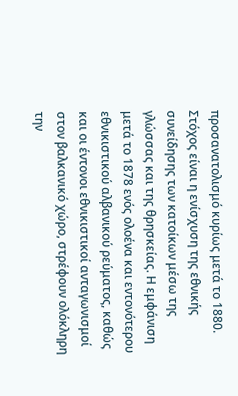προσανατολισμό κυρίως μετά το 1880. Στόχος είναι η ενίσχυση της εθνικής συνείδησης των κατοίκων μέσω της γλώσσας και της θρησκείας. Η εμφάνιση μετά το 1878 ενός ολοένα και εντονότερου εθνικιστικού αλβανικού ρεύματος, καθώς και οι έντονοι εθνικιστικοί ανταγωνισμοί στον βαλκανικό χώρο, στρέφουν ολόκληρη την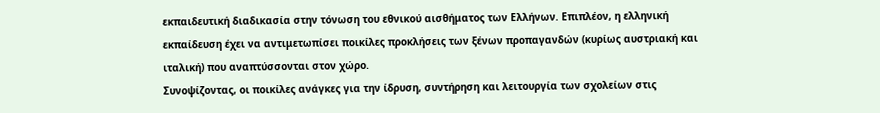εκπαιδευτική διαδικασία στην τόνωση του εθνικού αισθήματος των Ελλήνων. Επιπλέον, η ελληνική εκπαίδευση έχει να αντιμετωπίσει ποικίλες προκλήσεις των ξένων προπαγανδών (κυρίως αυστριακή και ιταλική) που αναπτύσσονται στον χώρο.
Συνοψίζοντας, οι ποικίλες ανάγκες για την ίδρυση, συντήρηση και λειτουργία των σχολείων στις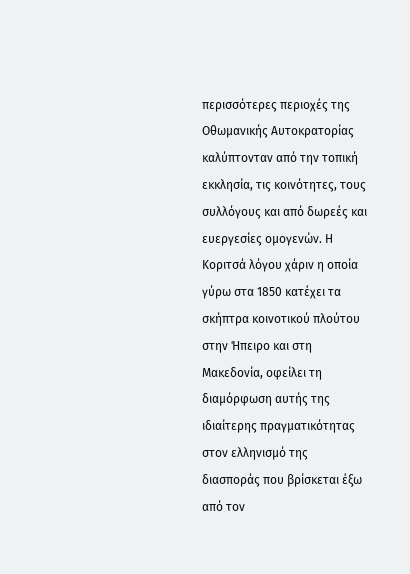περισσότερες περιοχές της Οθωμανικής Αυτοκρατορίας καλύπτονταν από την τοπική εκκλησία, τις κοινότητες, τους συλλόγους και από δωρεές και ευεργεσίες ομογενών. Η Κοριτσά λόγου χάριν η οποία γύρω στα 1850 κατέχει τα σκήπτρα κοινοτικού πλούτου στην Ήπειρο και στη Μακεδονία, οφείλει τη διαμόρφωση αυτής της ιδιαίτερης πραγματικότητας στον ελληνισμό της διασποράς που βρίσκεται έξω από τον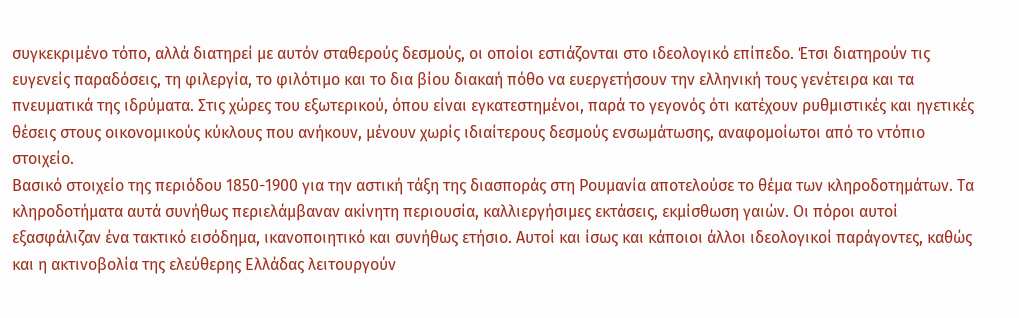συγκεκριμένο τόπο, αλλά διατηρεί με αυτόν σταθερούς δεσμούς, οι οποίοι εστιάζονται στο ιδεολογικό επίπεδο. Έτσι διατηρούν τις ευγενείς παραδόσεις, τη φιλεργία, το φιλότιμο και το δια βίου διακαή πόθο να ευεργετήσουν την ελληνική τους γενέτειρα και τα πνευματικά της ιδρύματα. Στις χώρες του εξωτερικού, όπου είναι εγκατεστημένοι, παρά το γεγονός ότι κατέχουν ρυθμιστικές και ηγετικές θέσεις στους οικονομικούς κύκλους που ανήκουν, μένουν χωρίς ιδιαίτερους δεσμούς ενσωμάτωσης, αναφομοίωτοι από το ντόπιο στοιχείο.
Βασικό στοιχείο της περιόδου 1850-1900 για την αστική τάξη της διασποράς στη Ρουμανία αποτελούσε το θέμα των κληροδοτημάτων. Τα κληροδοτήματα αυτά συνήθως περιελάμβαναν ακίνητη περιουσία, καλλιεργήσιμες εκτάσεις, εκμίσθωση γαιών. Οι πόροι αυτοί εξασφάλιζαν ένα τακτικό εισόδημα, ικανοποιητικό και συνήθως ετήσιο. Αυτοί και ίσως και κάποιοι άλλοι ιδεολογικοί παράγοντες, καθώς και η ακτινοβολία της ελεύθερης Ελλάδας λειτουργούν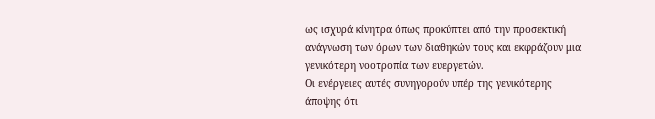ως ισχυρά κίνητρα όπως προκύπτει από την προσεκτική ανάγνωση των όρων των διαθηκών τους και εκφράζουν μια γενικότερη νοοτροπία των ευεργετών.
Οι ενέργειες αυτές συνηγορούν υπέρ της γενικότερης άποψης ότι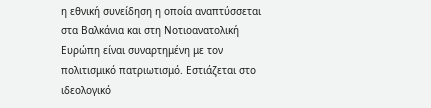η εθνική συνείδηση η οποία αναπτύσσεται στα Βαλκάνια και στη Νοτιοανατολική Ευρώπη είναι συναρτημένη με τον πολιτισμικό πατριωτισμό. Εστιάζεται στο ιδεολογικό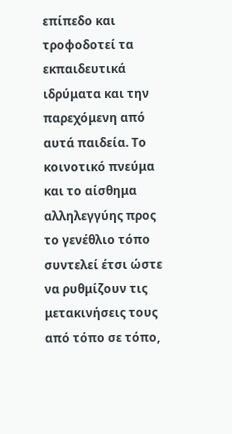επίπεδο και τροφοδοτεί τα εκπαιδευτικά ιδρύματα και την παρεχόμενη από αυτά παιδεία. Το κοινοτικό πνεύμα και το αίσθημα αλληλεγγύης προς το γενέθλιο τόπο συντελεί έτσι ώστε να ρυθμίζουν τις μετακινήσεις τους από τόπο σε τόπο,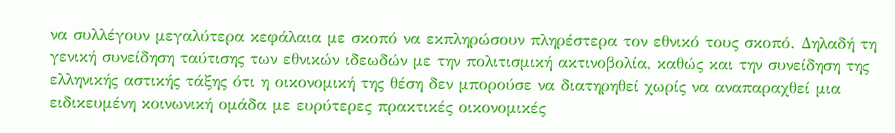να συλλέγουν μεγαλύτερα κεφάλαια με σκοπό να εκπληρώσουν πληρέστερα τον εθνικό τους σκοπό. Δηλαδή τη γενική συνείδηση ταύτισης των εθνικών ιδεωδών με την πολιτισμική ακτινοβολία, καθώς και την συνείδηση της ελληνικής αστικής τάξης ότι η οικονομική της θέση δεν μπορούσε να διατηρηθεί χωρίς να αναπαραχθεί μια ειδικευμένη κοινωνική ομάδα με ευρύτερες πρακτικές οικονομικές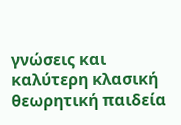γνώσεις και καλύτερη κλασική θεωρητική παιδεία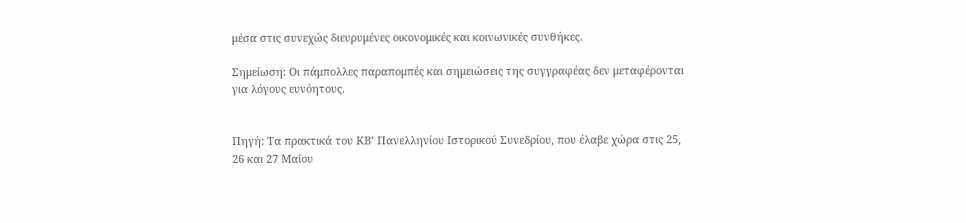μέσα στις συνεχώς διευρυμένες οικονομικές και κοινωνικές συνθήκες.

Σημείωση: Οι πάμπολλες παραπομπές και σημειώσεις της συγγραφέας δεν μεταφέρονται για λόγους ευνόητους.


Πηγή: Τα πρακτικά του ΚΒ’ Πανελληνίου Ιστορικού Συνεδρίου, που έλαβε χώρα στις 25, 26 και 27 Μαΐου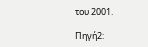του 2001.

Πηγή2: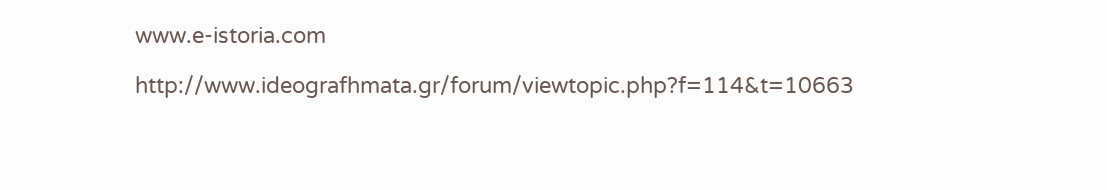www.e-istoria.com

http://www.ideografhmata.gr/forum/viewtopic.php?f=114&t=10663